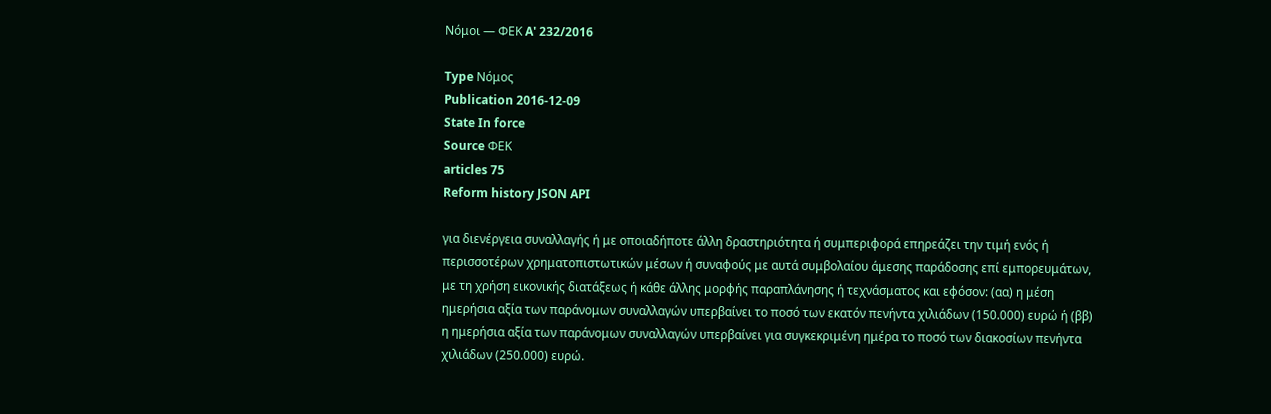Νόμοι — ΦΕΚ A' 232/2016

Type Νόμος
Publication 2016-12-09
State In force
Source ΦΕΚ
articles 75
Reform history JSON API

για διενέργεια συναλλαγής ή με οποιαδήποτε άλλη δραστηριότητα ή συμπεριφορά επηρεάζει την τιμή ενός ή περισσοτέρων χρηματοπιστωτικών μέσων ή συναφούς με αυτά συμβολαίου άμεσης παράδοσης επί εμπορευμάτων, με τη χρήση εικονικής διατάξεως ή κάθε άλλης μορφής παραπλάνησης ή τεχνάσματος και εφόσον: (αα) η μέση ημερήσια αξία των παράνομων συναλλαγών υπερβαίνει το ποσό των εκατόν πενήντα χιλιάδων (150.000) ευρώ ή (ββ) η ημερήσια αξία των παράνομων συναλλαγών υπερβαίνει για συγκεκριμένη ημέρα το ποσό των διακοσίων πενήντα χιλιάδων (250.000) ευρώ.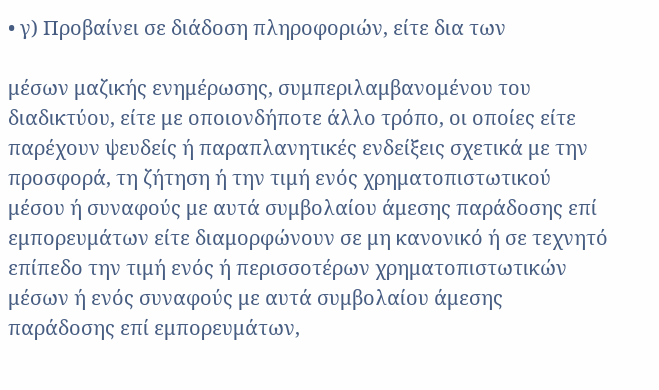• γ) Προβαίνει σε διάδοση πληροφοριών, είτε δια των

μέσων μαζικής ενημέρωσης, συμπεριλαμβανομένου του διαδικτύου, είτε με οποιονδήποτε άλλο τρόπο, οι οποίες είτε παρέχουν ψευδείς ή παραπλανητικές ενδείξεις σχετικά με την προσφορά, τη ζήτηση ή την τιμή ενός χρηματοπιστωτικού μέσου ή συναφούς με αυτά συμβολαίου άμεσης παράδοσης επί εμπορευμάτων είτε διαμορφώνουν σε μη κανονικό ή σε τεχνητό επίπεδο την τιμή ενός ή περισσοτέρων χρηματοπιστωτικών μέσων ή ενός συναφούς με αυτά συμβολαίου άμεσης παράδοσης επί εμπορευμάτων,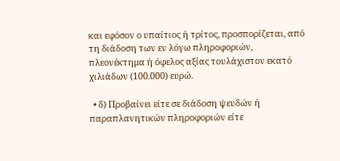και εφόσον ο υπαίτιος ή τρίτος, προσπορίζεται, από τη διάδοση των εν λόγω πληροφοριών, πλεονέκτημα ή όφελος αξίας τουλάχιστον εκατό χιλιάδων (100.000) ευρώ.

  • δ) Προβαίνει είτε σε διάδοση ψευδών ή παραπλανητικών πληροφοριών είτε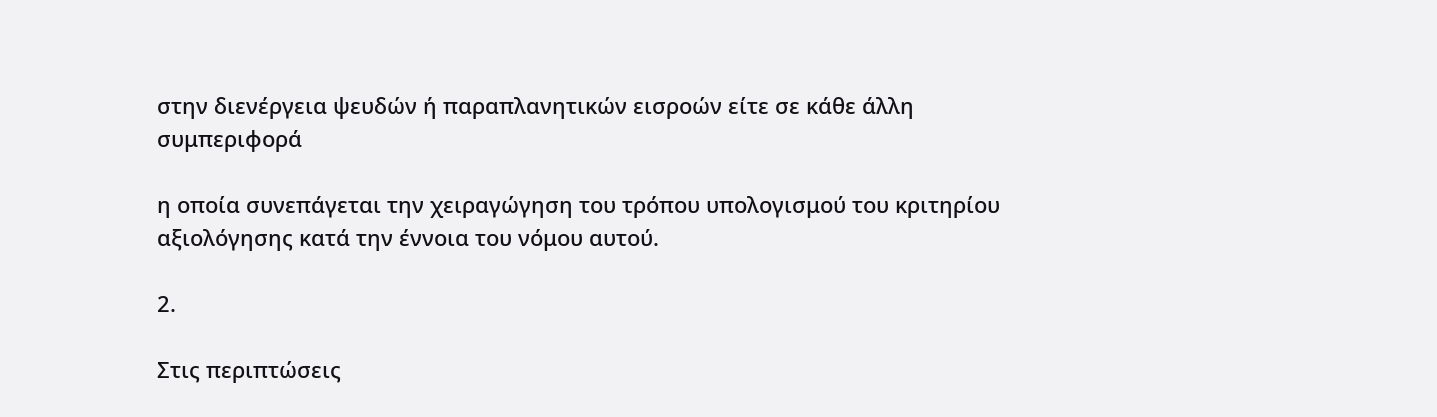στην διενέργεια ψευδών ή παραπλανητικών εισροών είτε σε κάθε άλλη συμπεριφορά

η οποία συνεπάγεται την χειραγώγηση του τρόπου υπολογισμού του κριτηρίου αξιολόγησης κατά την έννοια του νόμου αυτού.

2.

Στις περιπτώσεις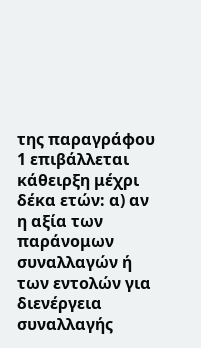της παραγράφου 1 επιβάλλεται κάθειρξη μέχρι δέκα ετών: α) αν η αξία των παράνομων συναλλαγών ή των εντολών για διενέργεια συναλλαγής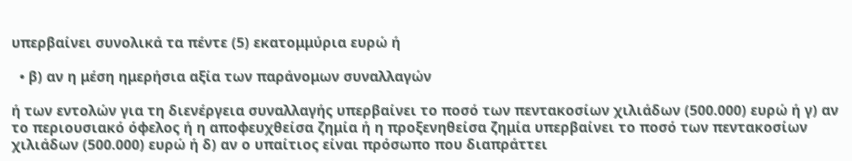υπερβαίνει συνολικά τα πέντε (5) εκατομμύρια ευρώ ή

  • β) αν η μέση ημερήσια αξία των παράνομων συναλλαγών

ή των εντολών για τη διενέργεια συναλλαγής υπερβαίνει το ποσό των πεντακοσίων χιλιάδων (500.000) ευρώ ή γ) αν το περιουσιακό όφελος ή η αποφευχθείσα ζημία ή η προξενηθείσα ζημία υπερβαίνει το ποσό των πεντακοσίων χιλιάδων (500.000) ευρώ ή δ) αν ο υπαίτιος είναι πρόσωπο που διαπράττει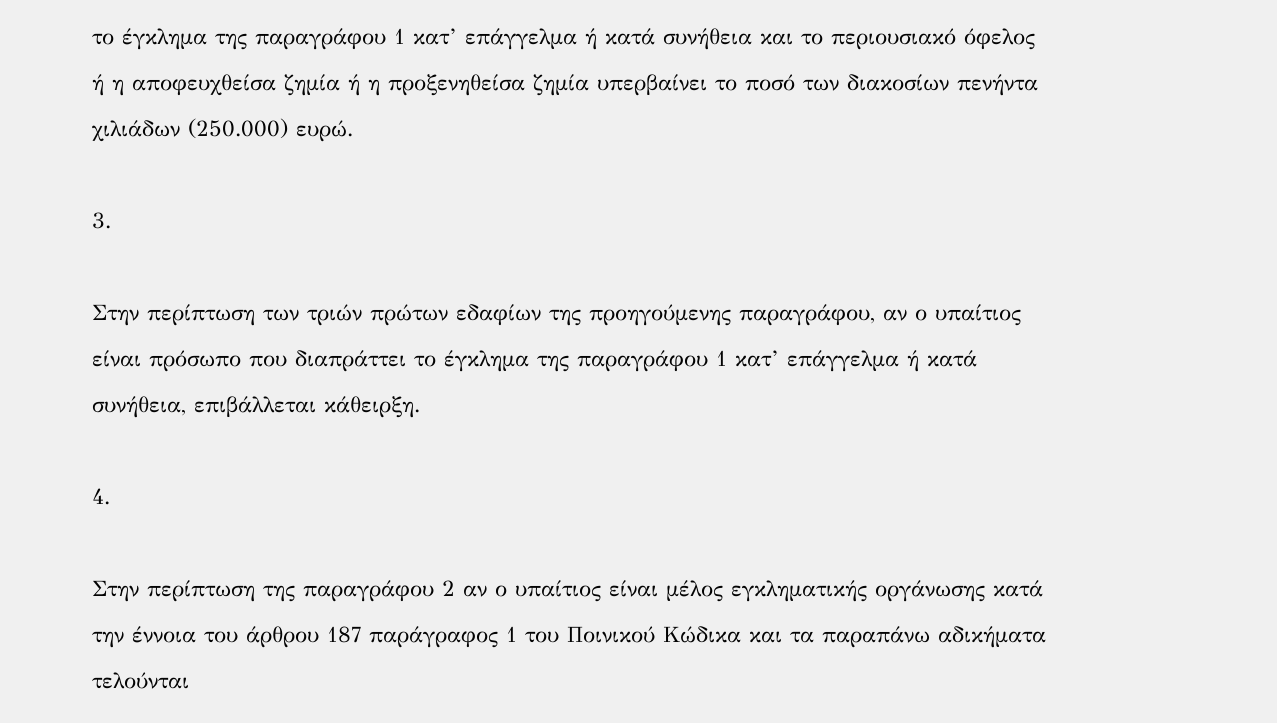το έγκλημα της παραγράφου 1 κατ’ επάγγελμα ή κατά συνήθεια και το περιουσιακό όφελος ή η αποφευχθείσα ζημία ή η προξενηθείσα ζημία υπερβαίνει το ποσό των διακοσίων πενήντα χιλιάδων (250.000) ευρώ.

3.

Στην περίπτωση των τριών πρώτων εδαφίων της προηγούμενης παραγράφου, αν ο υπαίτιος είναι πρόσωπο που διαπράττει το έγκλημα της παραγράφου 1 κατ’ επάγγελμα ή κατά συνήθεια, επιβάλλεται κάθειρξη.

4.

Στην περίπτωση της παραγράφου 2 αν ο υπαίτιος είναι μέλος εγκληματικής οργάνωσης κατά την έννοια του άρθρου 187 παράγραφος 1 του Ποινικού Κώδικα και τα παραπάνω αδικήματα τελούνται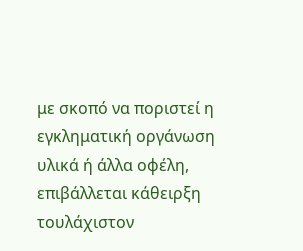με σκοπό να ποριστεί η εγκληματική οργάνωση υλικά ή άλλα οφέλη, επιβάλλεται κάθειρξη τουλάχιστον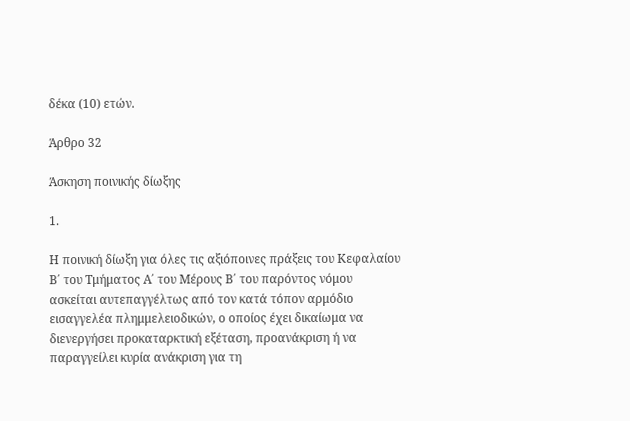δέκα (10) ετών.

Άρθρο 32

Άσκηση ποινικής δίωξης

1.

Η ποινική δίωξη για όλες τις αξιόποινες πράξεις του Κεφαλαίου Β΄ του Τμήματος Α΄ του Μέρους Β΄ του παρόντος νόμου ασκείται αυτεπαγγέλτως από τον κατά τόπον αρμόδιο εισαγγελέα πλημμελειοδικών, ο οποίος έχει δικαίωμα να διενεργήσει προκαταρκτική εξέταση, προανάκριση ή να παραγγείλει κυρία ανάκριση για τη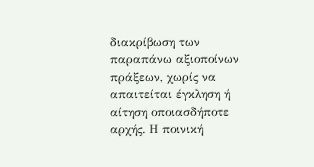διακρίβωση των παραπάνω αξιοποίνων πράξεων, χωρίς να απαιτείται έγκληση ή αίτηση οποιασδήποτε αρχής. Η ποινική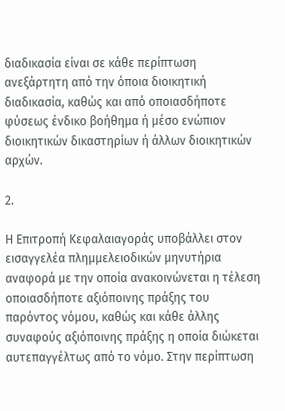διαδικασία είναι σε κάθε περίπτωση ανεξάρτητη από την όποια διοικητική διαδικασία, καθώς και από οποιασδήποτε φύσεως ένδικο βοήθημα ή μέσο ενώπιον διοικητικών δικαστηρίων ή άλλων διοικητικών αρχών.

2.

Η Επιτροπή Κεφαλαιαγοράς υποβάλλει στον εισαγγελέα πλημμελειοδικών μηνυτήρια αναφορά με την οποία ανακοινώνεται η τέλεση οποιασδήποτε αξιόποινης πράξης του παρόντος νόμου, καθώς και κάθε άλλης συναφούς αξιόποινης πράξης η οποία διώκεται αυτεπαγγέλτως από το νόμο. Στην περίπτωση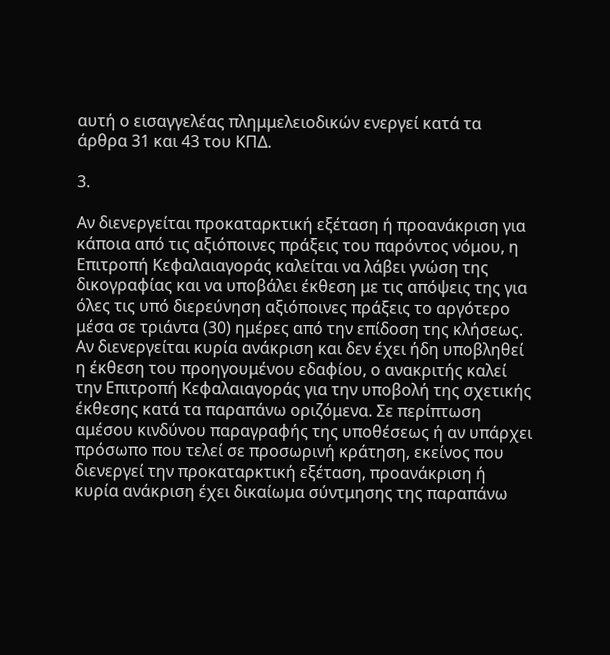αυτή ο εισαγγελέας πλημμελειοδικών ενεργεί κατά τα άρθρα 31 και 43 του ΚΠΔ.

3.

Αν διενεργείται προκαταρκτική εξέταση ή προανάκριση για κάποια από τις αξιόποινες πράξεις του παρόντος νόμου, η Επιτροπή Κεφαλαιαγοράς καλείται να λάβει γνώση της δικογραφίας και να υποβάλει έκθεση με τις απόψεις της για όλες τις υπό διερεύνηση αξιόποινες πράξεις το αργότερο μέσα σε τριάντα (30) ημέρες από την επίδοση της κλήσεως. Αν διενεργείται κυρία ανάκριση και δεν έχει ήδη υποβληθεί η έκθεση του προηγουμένου εδαφίου, ο ανακριτής καλεί την Επιτροπή Κεφαλαιαγοράς για την υποβολή της σχετικής έκθεσης κατά τα παραπάνω οριζόμενα. Σε περίπτωση αμέσου κινδύνου παραγραφής της υποθέσεως ή αν υπάρχει πρόσωπο που τελεί σε προσωρινή κράτηση, εκείνος που διενεργεί την προκαταρκτική εξέταση, προανάκριση ή κυρία ανάκριση έχει δικαίωμα σύντμησης της παραπάνω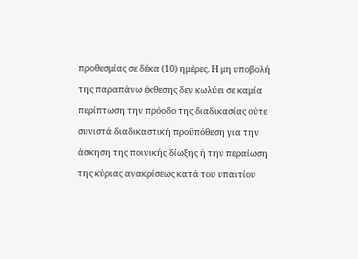προθεσμίας σε δέκα (10) ημέρες. Η μη υποβολή της παραπάνω έκθεσης δεν κωλύει σε καμία περίπτωση την πρόοδο της διαδικασίας ούτε συνιστά διαδικαστική προϋπόθεση για την άσκηση της ποινικής δίωξης ή την περαίωση της κύριας ανακρίσεως κατά του υπαιτίου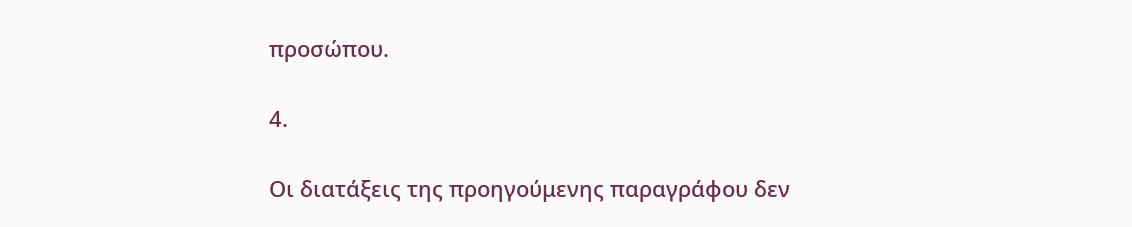προσώπου.

4.

Οι διατάξεις της προηγούμενης παραγράφου δεν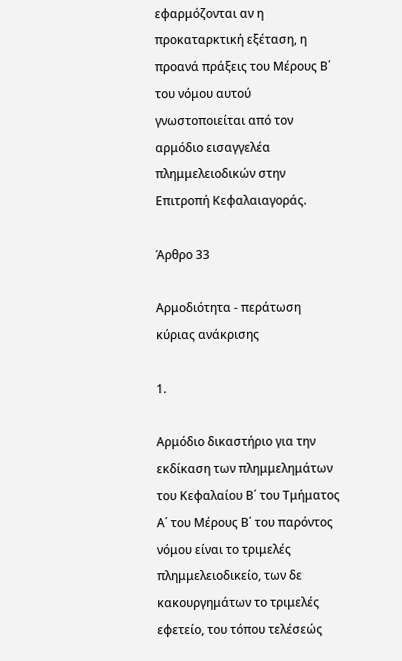εφαρμόζονται αν η προκαταρκτική εξέταση, η προανά πράξεις του Μέρους Β΄ του νόμου αυτού γνωστοποιείται από τον αρμόδιο εισαγγελέα πλημμελειοδικών στην Επιτροπή Κεφαλαιαγοράς.

Άρθρο 33

Αρμοδιότητα - περάτωση κύριας ανάκρισης

1.

Αρμόδιο δικαστήριο για την εκδίκαση των πλημμελημάτων του Κεφαλαίου Β΄ του Τμήματος Α΄ του Μέρους Β΄ του παρόντος νόμου είναι το τριμελές πλημμελειοδικείο, των δε κακουργημάτων το τριμελές εφετείο, του τόπου τελέσεώς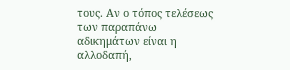τους. Αν ο τόπος τελέσεως των παραπάνω αδικημάτων είναι η αλλοδαπή,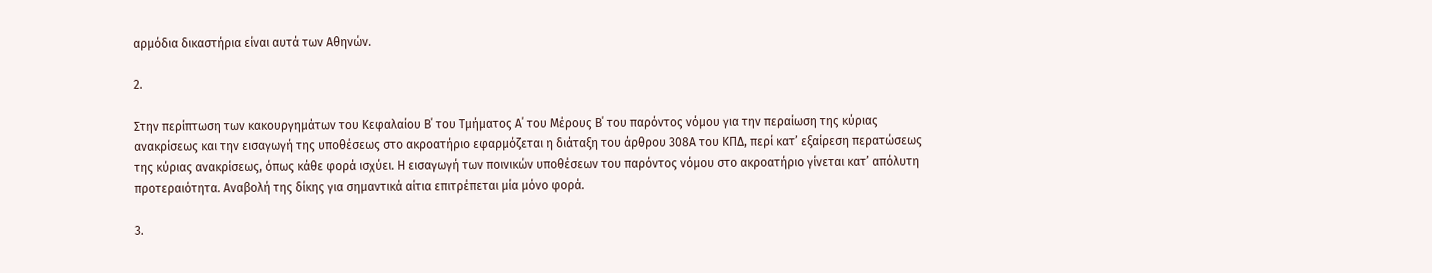αρμόδια δικαστήρια είναι αυτά των Αθηνών.

2.

Στην περίπτωση των κακουργημάτων του Κεφαλαίου Β΄ του Τμήματος Α΄ του Μέρους Β΄ του παρόντος νόμου για την περαίωση της κύριας ανακρίσεως και την εισαγωγή της υποθέσεως στο ακροατήριο εφαρμόζεται η διάταξη του άρθρου 308Α του ΚΠΔ, περί κατ’ εξαίρεση περατώσεως της κύριας ανακρίσεως, όπως κάθε φορά ισχύει. Η εισαγωγή των ποινικών υποθέσεων του παρόντος νόμου στο ακροατήριο γίνεται κατ’ απόλυτη προτεραιότητα. Αναβολή της δίκης για σημαντικά αίτια επιτρέπεται μία μόνο φορά.

3.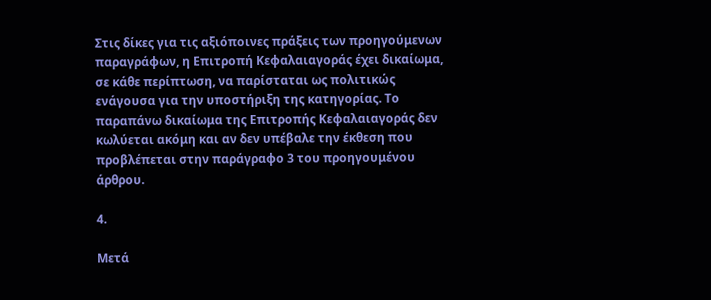Στις δίκες για τις αξιόποινες πράξεις των προηγούμενων παραγράφων, η Επιτροπή Κεφαλαιαγοράς έχει δικαίωμα, σε κάθε περίπτωση, να παρίσταται ως πολιτικώς ενάγουσα για την υποστήριξη της κατηγορίας. Το παραπάνω δικαίωμα της Επιτροπής Κεφαλαιαγοράς δεν κωλύεται ακόμη και αν δεν υπέβαλε την έκθεση που προβλέπεται στην παράγραφο 3 του προηγουμένου άρθρου.

4.

Μετά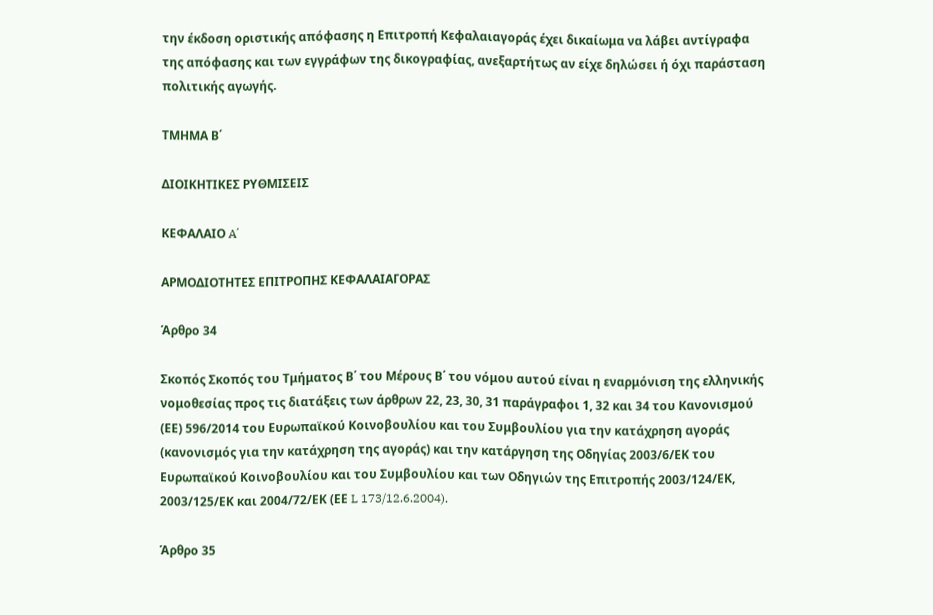την έκδοση οριστικής απόφασης η Επιτροπή Κεφαλαιαγοράς έχει δικαίωμα να λάβει αντίγραφα της απόφασης και των εγγράφων της δικογραφίας, ανεξαρτήτως αν είχε δηλώσει ή όχι παράσταση πολιτικής αγωγής.

ΤΜΗΜΑ Β΄

ΔΙΟΙΚΗΤΙΚΕΣ ΡΥΘΜΙΣΕΙΣ

ΚΕΦΑΛΑΙΟ A΄

ΑΡΜΟΔΙΟΤΗΤΕΣ ΕΠΙΤΡΟΠΗΣ ΚΕΦΑΛΑΙΑΓΟΡΑΣ

Άρθρο 34

Σκοπός Σκοπός του Τμήματος Β΄ του Μέρους Β΄ του νόμου αυτού είναι η εναρμόνιση της ελληνικής νομοθεσίας προς τις διατάξεις των άρθρων 22, 23, 30, 31 παράγραφοι 1, 32 και 34 του Κανονισμού (ΕΕ) 596/2014 του Ευρωπαϊκού Κοινοβουλίου και του Συμβουλίου για την κατάχρηση αγοράς (κανονισμός για την κατάχρηση της αγοράς) και την κατάργηση της Οδηγίας 2003/6/ΕΚ του Ευρωπαϊκού Κοινοβουλίου και του Συμβουλίου και των Οδηγιών της Επιτροπής 2003/124/ΕΚ, 2003/125/ΕΚ και 2004/72/ΕΚ (ΕΕ L 173/12.6.2004).

Άρθρο 35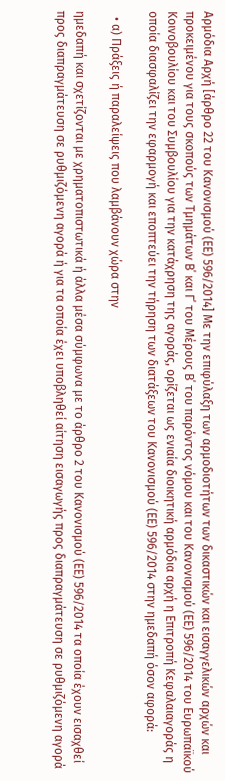Αρμόδια Αρχή [άρθρο 22 του Κανονισμού (ΕΕ) 596/2014] Με την επιφύλαξη των αρμοδιοτήτων των δικαστικών και εισαγγελικών αρχών και προκειμένου για τους σκοπούς των Τμημάτων Β΄ και Γ΄ του Μέρους Β΄ του παρόντος νόμου και του Κανονισμού (ΕΕ) 596/2014 του Ευρωπαϊκού Κοινοβουλίου και του Συμβουλίου για την κατάχρηση της αγοράς, ορίζεται ως ενιαία διοικητική αρμόδια αρχή η Επιτροπή Κεφαλαιαγοράς η οποία διασφαλίζει την εφαρμογή και εποπτεύει την τήρηση των διατάξεων του Κανονισμού (ΕΕ) 596/2014 στην ημεδαπή όσον αφορά:

  • α) Πράξεις ή παραλείψεις που λαμβάνουν χώρα στην

ημεδαπή και σχετίζονται με χρηματοπιστωτικά ή άλλα μέσα σύμφωνα με το άρθρο 2 του Κανονισμού (ΕΕ) 596/2014 τα οποία έχουν εισαχθεί προς διαπραγμάτευση σε ρυθμιζόμενη αγορά ή για τα οποία έχει υποβληθεί αίτηση εισαγωγής προς διαπραγμάτευση σε ρυθμιζόμενη αγορά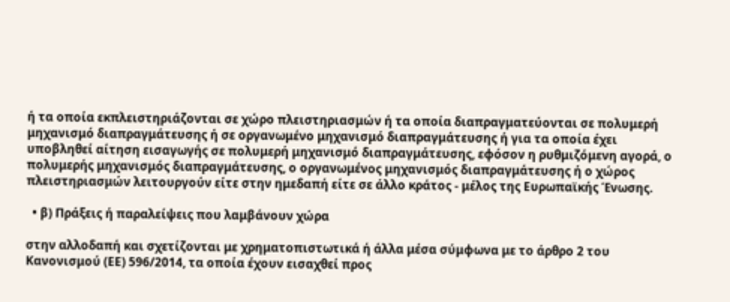ή τα οποία εκπλειστηριάζονται σε χώρο πλειστηριασμών ή τα οποία διαπραγματεύονται σε πολυμερή μηχανισμό διαπραγμάτευσης ή σε οργανωμένο μηχανισμό διαπραγμάτευσης ή για τα οποία έχει υποβληθεί αίτηση εισαγωγής σε πολυμερή μηχανισμό διαπραγμάτευσης, εφόσον η ρυθμιζόμενη αγορά, ο πολυμερής μηχανισμός διαπραγμάτευσης, ο οργανωμένος μηχανισμός διαπραγμάτευσης ή ο χώρος πλειστηριασμών λειτουργούν είτε στην ημεδαπή είτε σε άλλο κράτος - μέλος της Ευρωπαϊκής Ένωσης.

  • β) Πράξεις ή παραλείψεις που λαμβάνουν χώρα

στην αλλοδαπή και σχετίζονται με χρηματοπιστωτικά ή άλλα μέσα σύμφωνα με το άρθρο 2 του Κανονισμού (ΕΕ) 596/2014, τα οποία έχουν εισαχθεί προς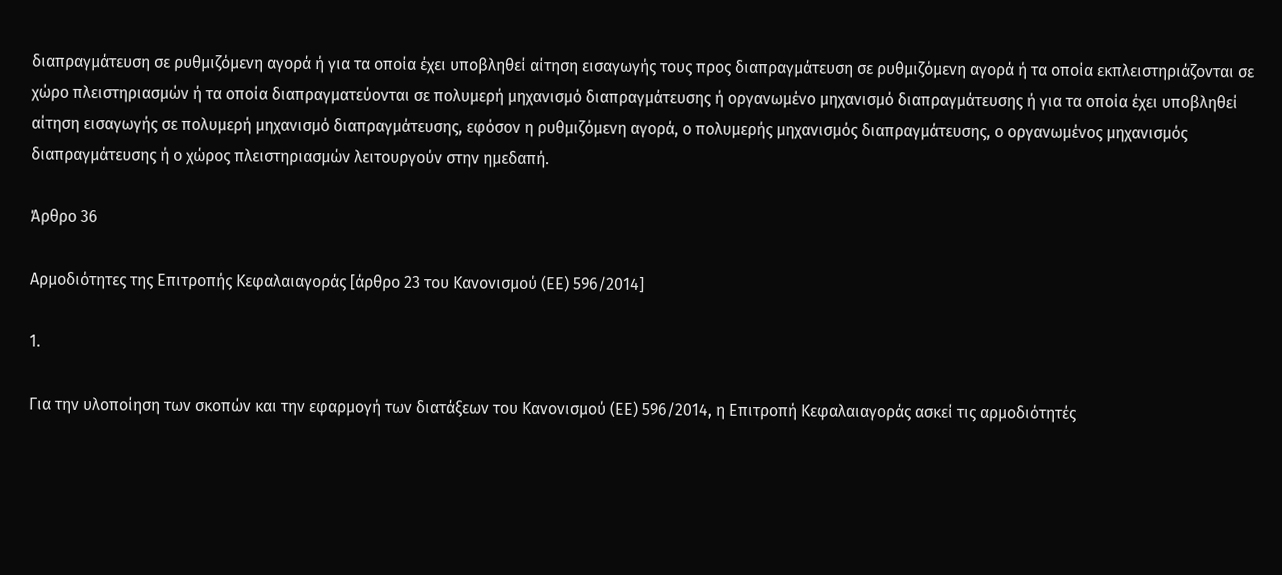διαπραγμάτευση σε ρυθμιζόμενη αγορά ή για τα οποία έχει υποβληθεί αίτηση εισαγωγής τους προς διαπραγμάτευση σε ρυθμιζόμενη αγορά ή τα οποία εκπλειστηριάζονται σε χώρο πλειστηριασμών ή τα οποία διαπραγματεύονται σε πολυμερή μηχανισμό διαπραγμάτευσης ή οργανωμένο μηχανισμό διαπραγμάτευσης ή για τα οποία έχει υποβληθεί αίτηση εισαγωγής σε πολυμερή μηχανισμό διαπραγμάτευσης, εφόσον η ρυθμιζόμενη αγορά, ο πολυμερής μηχανισμός διαπραγμάτευσης, ο οργανωμένος μηχανισμός διαπραγμάτευσης ή ο χώρος πλειστηριασμών λειτουργούν στην ημεδαπή.

Άρθρο 36

Αρμοδιότητες της Επιτροπής Κεφαλαιαγοράς [άρθρο 23 του Κανονισμού (ΕΕ) 596/2014]

1.

Για την υλοποίηση των σκοπών και την εφαρμογή των διατάξεων του Κανονισμού (ΕΕ) 596/2014, η Επιτροπή Κεφαλαιαγοράς ασκεί τις αρμοδιότητές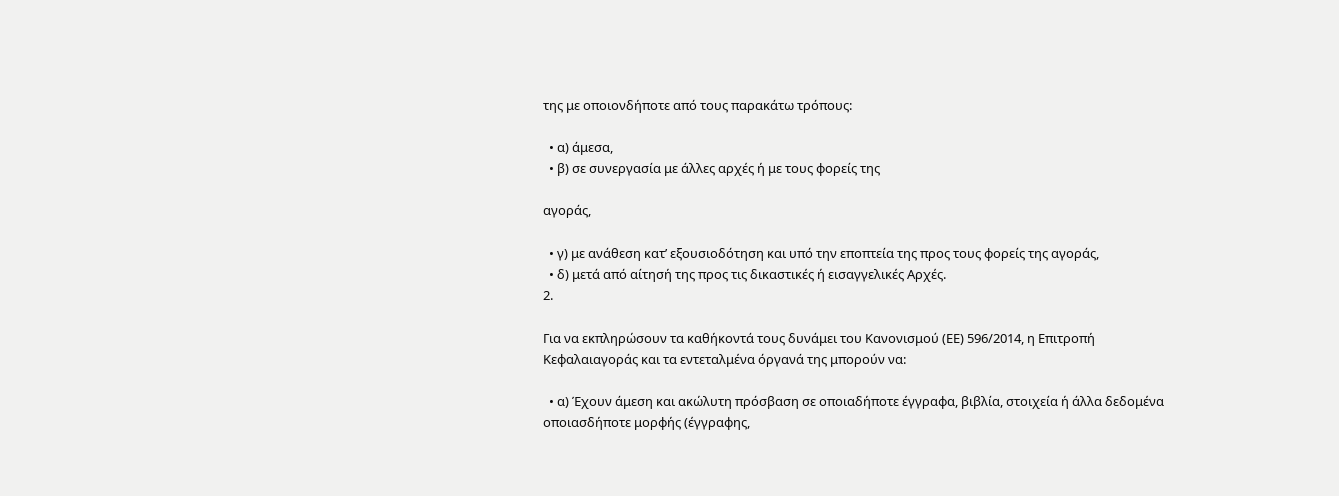της με οποιονδήποτε από τους παρακάτω τρόπους:

  • α) άμεσα,
  • β) σε συνεργασία με άλλες αρχές ή με τους φορείς της

αγοράς,

  • γ) με ανάθεση κατ’ εξουσιοδότηση και υπό την εποπτεία της προς τους φορείς της αγοράς,
  • δ) μετά από αίτησή της προς τις δικαστικές ή εισαγγελικές Αρχές.
2.

Για να εκπληρώσουν τα καθήκοντά τους δυνάμει του Κανονισμού (ΕΕ) 596/2014, η Επιτροπή Κεφαλαιαγοράς και τα εντεταλμένα όργανά της μπορούν να:

  • α) Έχουν άμεση και ακώλυτη πρόσβαση σε οποιαδήποτε έγγραφα, βιβλία, στοιχεία ή άλλα δεδομένα οποιασδήποτε μορφής (έγγραφης,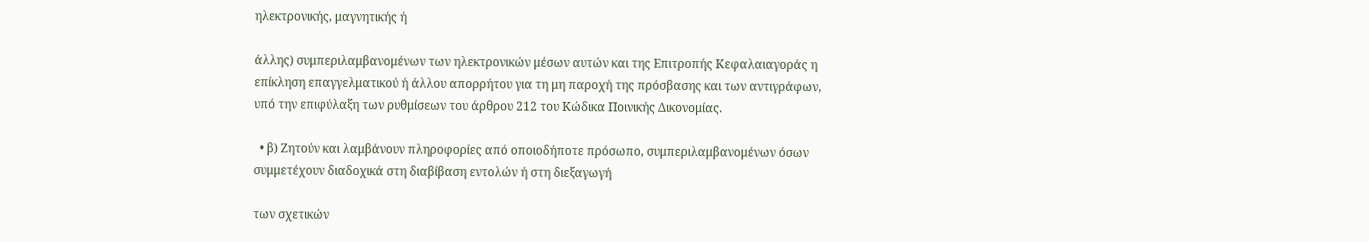ηλεκτρονικής, μαγνητικής ή

άλλης) συμπεριλαμβανομένων των ηλεκτρονικών μέσων αυτών και της Επιτροπής Κεφαλαιαγοράς η επίκληση επαγγελματικού ή άλλου απορρήτου για τη μη παροχή της πρόσβασης και των αντιγράφων, υπό την επιφύλαξη των ρυθμίσεων του άρθρου 212 του Κώδικα Ποινικής Δικονομίας.

  • β) Ζητούν και λαμβάνουν πληροφορίες από οποιοδήποτε πρόσωπο, συμπεριλαμβανομένων όσων συμμετέχουν διαδοχικά στη διαβίβαση εντολών ή στη διεξαγωγή

των σχετικών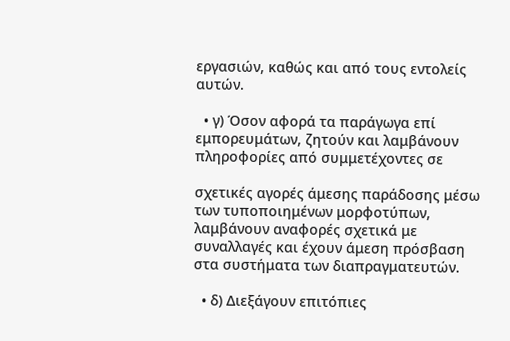εργασιών, καθώς και από τους εντολείς αυτών.

  • γ) Όσον αφορά τα παράγωγα επί εμπορευμάτων, ζητούν και λαμβάνουν πληροφορίες από συμμετέχοντες σε

σχετικές αγορές άμεσης παράδοσης μέσω των τυποποιημένων μορφοτύπων, λαμβάνουν αναφορές σχετικά με συναλλαγές και έχουν άμεση πρόσβαση στα συστήματα των διαπραγματευτών.

  • δ) Διεξάγουν επιτόπιες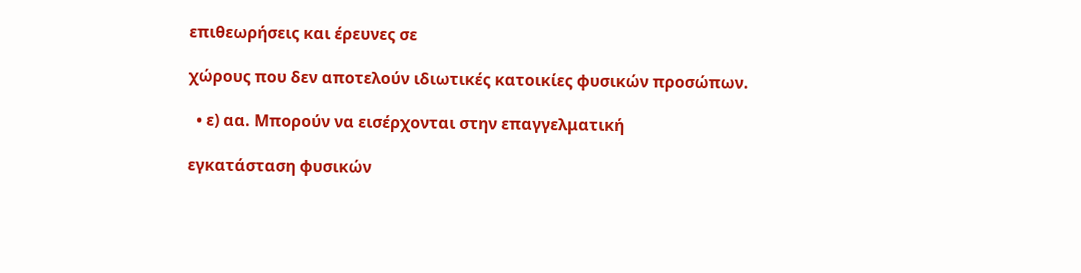επιθεωρήσεις και έρευνες σε

χώρους που δεν αποτελούν ιδιωτικές κατοικίες φυσικών προσώπων.

  • ε) αα. Μπορούν να εισέρχονται στην επαγγελματική

εγκατάσταση φυσικών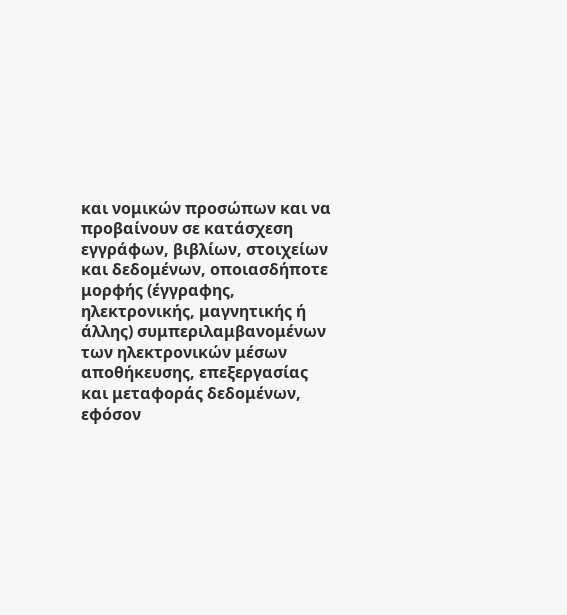και νομικών προσώπων και να προβαίνουν σε κατάσχεση εγγράφων, βιβλίων, στοιχείων και δεδομένων, οποιασδήποτε μορφής (έγγραφης, ηλεκτρονικής, μαγνητικής ή άλλης) συμπεριλαμβανομένων των ηλεκτρονικών μέσων αποθήκευσης, επεξεργασίας και μεταφοράς δεδομένων, εφόσον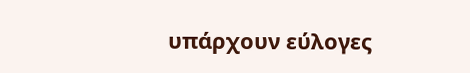υπάρχουν εύλογες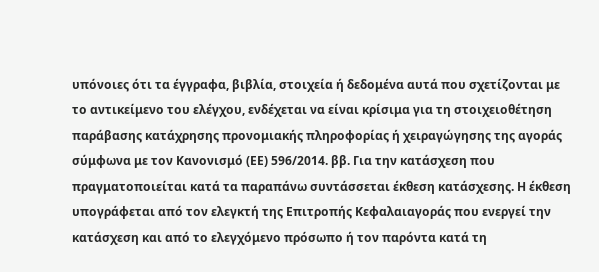υπόνοιες ότι τα έγγραφα, βιβλία, στοιχεία ή δεδομένα αυτά που σχετίζονται με το αντικείμενο του ελέγχου, ενδέχεται να είναι κρίσιμα για τη στοιχειοθέτηση παράβασης κατάχρησης προνομιακής πληροφορίας ή χειραγώγησης της αγοράς σύμφωνα με τον Κανονισμό (ΕΕ) 596/2014. ββ. Για την κατάσχεση που πραγματοποιείται κατά τα παραπάνω συντάσσεται έκθεση κατάσχεσης. Η έκθεση υπογράφεται από τον ελεγκτή της Επιτροπής Κεφαλαιαγοράς που ενεργεί την κατάσχεση και από το ελεγχόμενο πρόσωπο ή τον παρόντα κατά τη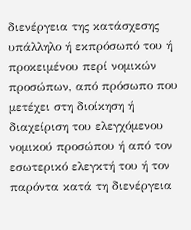διενέργεια της κατάσχεσης υπάλληλο ή εκπρόσωπό του ή προκειμένου περί νομικών προσώπων, από πρόσωπο που μετέχει στη διοίκηση ή διαχείριση του ελεγχόμενου νομικού προσώπου ή από τον εσωτερικό ελεγκτή του ή τον παρόντα κατά τη διενέργεια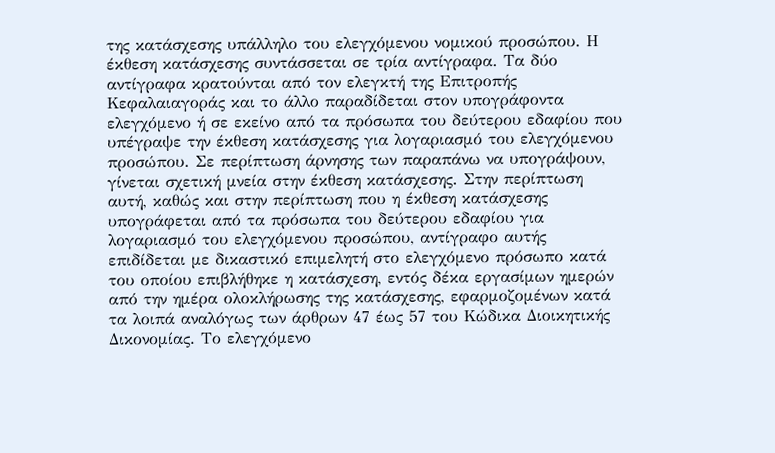της κατάσχεσης υπάλληλο του ελεγχόμενου νομικού προσώπου. Η έκθεση κατάσχεσης συντάσσεται σε τρία αντίγραφα. Τα δύο αντίγραφα κρατούνται από τον ελεγκτή της Επιτροπής Κεφαλαιαγοράς και το άλλο παραδίδεται στον υπογράφοντα ελεγχόμενο ή σε εκείνο από τα πρόσωπα του δεύτερου εδαφίου που υπέγραψε την έκθεση κατάσχεσης για λογαριασμό του ελεγχόμενου προσώπου. Σε περίπτωση άρνησης των παραπάνω να υπογράψουν, γίνεται σχετική μνεία στην έκθεση κατάσχεσης. Στην περίπτωση αυτή, καθώς και στην περίπτωση που η έκθεση κατάσχεσης υπογράφεται από τα πρόσωπα του δεύτερου εδαφίου για λογαριασμό του ελεγχόμενου προσώπου, αντίγραφο αυτής επιδίδεται με δικαστικό επιμελητή στο ελεγχόμενο πρόσωπο κατά του οποίου επιβλήθηκε η κατάσχεση, εντός δέκα εργασίμων ημερών από την ημέρα ολοκλήρωσης της κατάσχεσης, εφαρμοζομένων κατά τα λοιπά αναλόγως των άρθρων 47 έως 57 του Κώδικα Διοικητικής Δικονομίας. Το ελεγχόμενο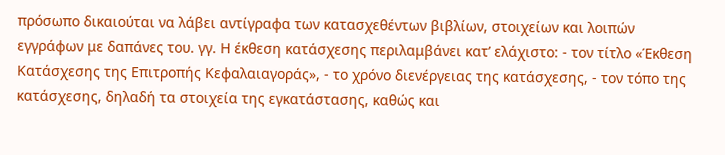πρόσωπο δικαιούται να λάβει αντίγραφα των κατασχεθέντων βιβλίων, στοιχείων και λοιπών εγγράφων με δαπάνες του. γγ. Η έκθεση κατάσχεσης περιλαμβάνει κατ’ ελάχιστο: - τον τίτλο «Έκθεση Κατάσχεσης της Επιτροπής Κεφαλαιαγοράς», - το χρόνο διενέργειας της κατάσχεσης, - τον τόπο της κατάσχεσης, δηλαδή τα στοιχεία της εγκατάστασης, καθώς και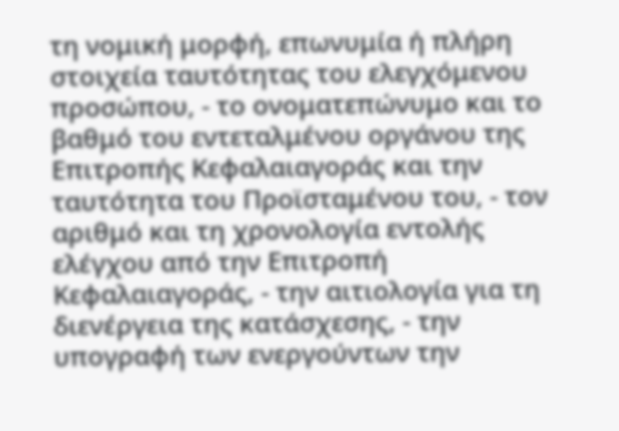τη νομική μορφή, επωνυμία ή πλήρη στοιχεία ταυτότητας του ελεγχόμενου προσώπου, - το ονοματεπώνυμο και το βαθμό του εντεταλμένου οργάνου της Επιτροπής Κεφαλαιαγοράς και την ταυτότητα του Προϊσταμένου του, - τον αριθμό και τη χρονολογία εντολής ελέγχου από την Επιτροπή Κεφαλαιαγοράς, - την αιτιολογία για τη διενέργεια της κατάσχεσης, - την υπογραφή των ενεργούντων την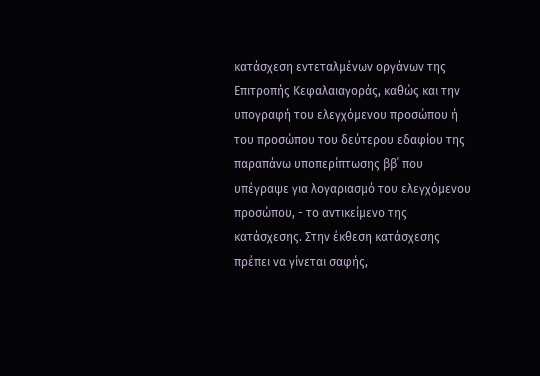κατάσχεση εντεταλμένων οργάνων της Επιτροπής Κεφαλαιαγοράς, καθώς και την υπογραφή του ελεγχόμενου προσώπου ή του προσώπου του δεύτερου εδαφίου της παραπάνω υποπερίπτωσης ββ΄ που υπέγραψε για λογαριασμό του ελεγχόμενου προσώπου, - το αντικείμενο της κατάσχεσης. Στην έκθεση κατάσχεσης πρέπει να γίνεται σαφής,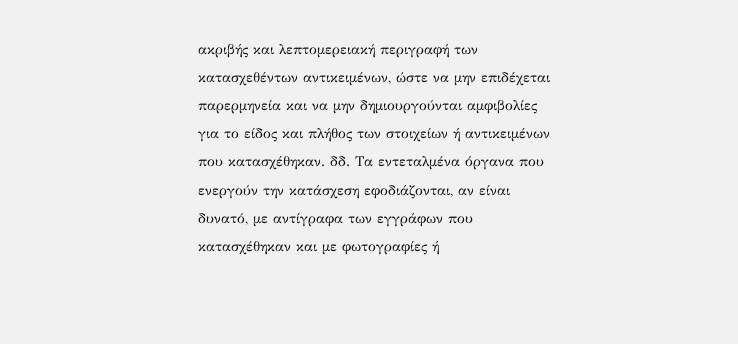ακριβής και λεπτομερειακή περιγραφή των κατασχεθέντων αντικειμένων, ώστε να μην επιδέχεται παρερμηνεία και να μην δημιουργούνται αμφιβολίες για το είδος και πλήθος των στοιχείων ή αντικειμένων που κατασχέθηκαν. δδ. Τα εντεταλμένα όργανα που ενεργούν την κατάσχεση εφοδιάζονται, αν είναι δυνατό, με αντίγραφα των εγγράφων που κατασχέθηκαν και με φωτογραφίες ή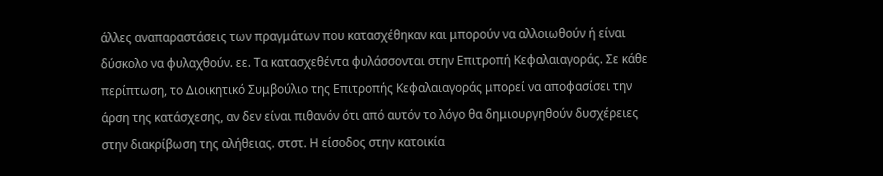άλλες αναπαραστάσεις των πραγμάτων που κατασχέθηκαν και μπορούν να αλλοιωθούν ή είναι δύσκολο να φυλαχθούν. εε. Τα κατασχεθέντα φυλάσσονται στην Επιτροπή Κεφαλαιαγοράς. Σε κάθε περίπτωση, το Διοικητικό Συμβούλιο της Επιτροπής Κεφαλαιαγοράς μπορεί να αποφασίσει την άρση της κατάσχεσης, αν δεν είναι πιθανόν ότι από αυτόν το λόγο θα δημιουργηθούν δυσχέρειες στην διακρίβωση της αλήθειας. στστ. Η είσοδος στην κατοικία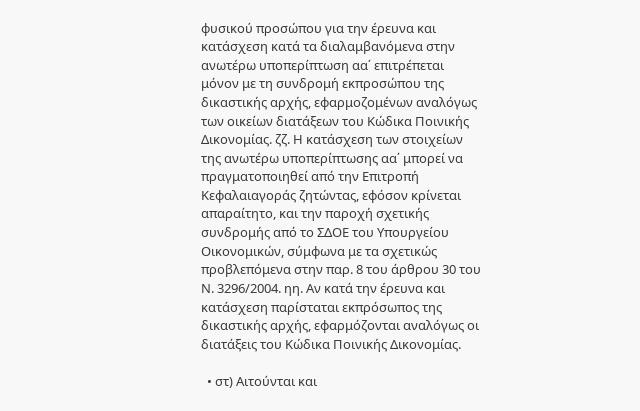φυσικού προσώπου για την έρευνα και κατάσχεση κατά τα διαλαμβανόμενα στην ανωτέρω υποπερίπτωση αα΄ επιτρέπεται μόνον με τη συνδρομή εκπροσώπου της δικαστικής αρχής, εφαρμοζομένων αναλόγως των οικείων διατάξεων του Κώδικα Ποινικής Δικονομίας. ζζ. Η κατάσχεση των στοιχείων της ανωτέρω υποπερίπτωσης αα΄ μπορεί να πραγματοποιηθεί από την Επιτροπή Κεφαλαιαγοράς ζητώντας, εφόσον κρίνεται απαραίτητο, και την παροχή σχετικής συνδρομής από το ΣΔΟΕ του Υπουργείου Οικονομικών, σύμφωνα με τα σχετικώς προβλεπόμενα στην παρ. 8 του άρθρου 30 του Ν. 3296/2004. ηη. Αν κατά την έρευνα και κατάσχεση παρίσταται εκπρόσωπος της δικαστικής αρχής, εφαρμόζονται αναλόγως οι διατάξεις του Κώδικα Ποινικής Δικονομίας.

  • στ) Αιτούνται και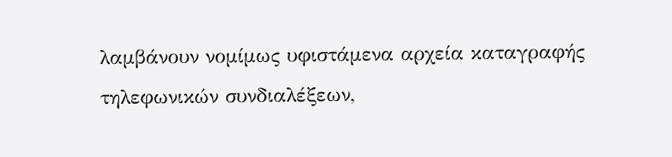λαμβάνουν νομίμως υφιστάμενα αρχεία καταγραφής τηλεφωνικών συνδιαλέξεων,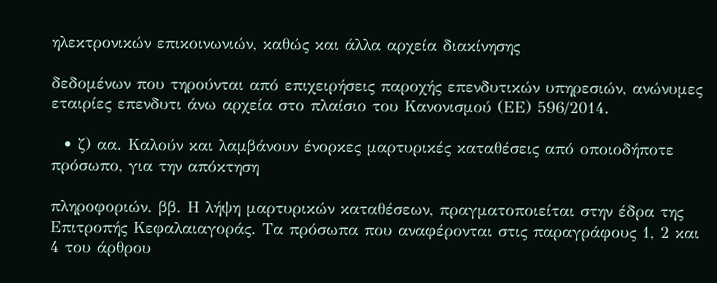ηλεκτρονικών επικοινωνιών, καθώς και άλλα αρχεία διακίνησης

δεδομένων που τηρούνται από επιχειρήσεις παροχής επενδυτικών υπηρεσιών, ανώνυμες εταιρίες επενδυτι άνω αρχεία στο πλαίσιο του Κανονισμού (ΕΕ) 596/2014.

  • ζ) αα. Καλούν και λαμβάνουν ένορκες μαρτυρικές καταθέσεις από οποιοδήποτε πρόσωπο, για την απόκτηση

πληροφοριών. ββ. Η λήψη μαρτυρικών καταθέσεων, πραγματοποιείται στην έδρα της Επιτροπής Κεφαλαιαγοράς. Τα πρόσωπα που αναφέρονται στις παραγράφους 1, 2 και 4 του άρθρου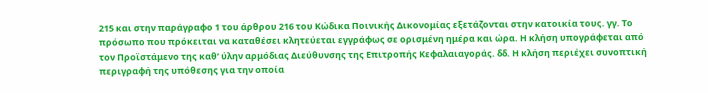215 και στην παράγραφο 1 του άρθρου 216 του Κώδικα Ποινικής Δικονομίας εξετάζονται στην κατοικία τους. γγ. Το πρόσωπο που πρόκειται να καταθέσει κλητεύεται εγγράφως σε ορισμένη ημέρα και ώρα. Η κλήση υπογράφεται από τον Προϊστάμενο της καθ’ ύλην αρμόδιας Διεύθυνσης της Επιτροπής Κεφαλαιαγοράς. δδ. Η κλήση περιέχει συνοπτική περιγραφή της υπόθεσης για την οποία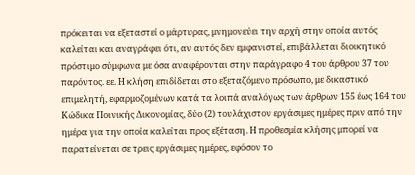πρόκειται να εξεταστεί ο μάρτυρας, μνημονεύει την αρχή στην οποία αυτός καλείται και αναγράφει ότι, αν αυτός δεν εμφανιστεί, επιβάλλεται διοικητικό πρόστιμο σύμφωνα με όσα αναφέρονται στην παράγραφο 4 του άρθρου 37 του παρόντος. εε. Η κλήση επιδίδεται στο εξεταζόμενο πρόσωπο, με δικαστικό επιμελητή, εφαρμοζομένων κατά τα λοιπά αναλόγως των άρθρων 155 έως 164 του Κώδικα Ποινικής Δικονομίας, δύο (2) τουλάχιστον εργάσιμες ημέρες πριν από την ημέρα για την οποία καλείται προς εξέταση. Η προθεσμία κλήσης μπορεί να παρατείνεται σε τρεις εργάσιμες ημέρες, εφόσον το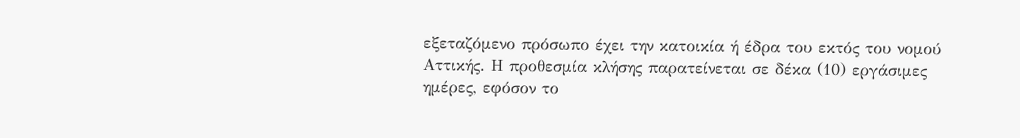εξεταζόμενο πρόσωπο έχει την κατοικία ή έδρα του εκτός του νομού Αττικής. Η προθεσμία κλήσης παρατείνεται σε δέκα (10) εργάσιμες ημέρες, εφόσον το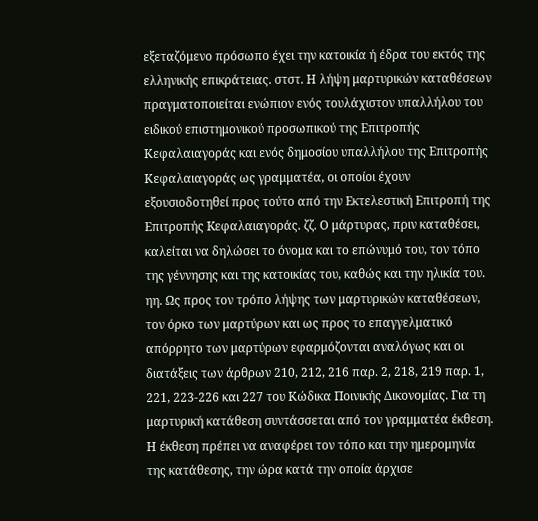εξεταζόμενο πρόσωπο έχει την κατοικία ή έδρα του εκτός της ελληνικής επικράτειας. στστ. Η λήψη μαρτυρικών καταθέσεων πραγματοποιείται ενώπιον ενός τουλάχιστον υπαλλήλου του ειδικού επιστημονικού προσωπικού της Επιτροπής Κεφαλαιαγοράς και ενός δημοσίου υπαλλήλου της Επιτροπής Κεφαλαιαγοράς ως γραμματέα, οι οποίοι έχουν εξουσιοδοτηθεί προς τούτο από την Εκτελεστική Επιτροπή της Επιτροπής Kεφαλαιαγοράς. ζζ. Ο μάρτυρας, πριν καταθέσει, καλείται να δηλώσει το όνομα και το επώνυμό του, τον τόπο της γέννησης και της κατοικίας του, καθώς και την ηλικία του. ηη. Ως προς τον τρόπο λήψης των μαρτυρικών καταθέσεων, τον όρκο των μαρτύρων και ως προς το επαγγελματικό απόρρητο των μαρτύρων εφαρμόζονται αναλόγως και οι διατάξεις των άρθρων 210, 212, 216 παρ. 2, 218, 219 παρ. 1, 221, 223-226 και 227 του Κώδικα Ποινικής Δικονομίας. Για τη μαρτυρική κατάθεση συντάσσεται από τον γραμματέα έκθεση. Η έκθεση πρέπει να αναφέρει τον τόπο και την ημερομηνία της κατάθεσης, την ώρα κατά την οποία άρχισε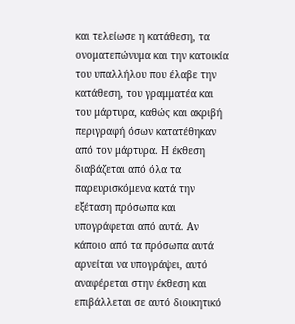και τελείωσε η κατάθεση, τα ονοματεπώνυμα και την κατοικία του υπαλλήλου που έλαβε την κατάθεση, του γραμματέα και του μάρτυρα, καθώς και ακριβή περιγραφή όσων κατατέθηκαν από τον μάρτυρα. Η έκθεση διαβάζεται από όλα τα παρευρισκόμενα κατά την εξέταση πρόσωπα και υπογράφεται από αυτά. Αν κάποιο από τα πρόσωπα αυτά αρνείται να υπογράψει, αυτό αναφέρεται στην έκθεση και επιβάλλεται σε αυτό διοικητικό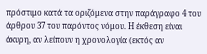πρόστιμο κατά τα οριζόμενα στην παράγραφο 4 του άρθρου 37 του παρόντος νόμου. Η έκθεση είναι άκυρη, αν λείπουν η χρονολογία (εκτός αν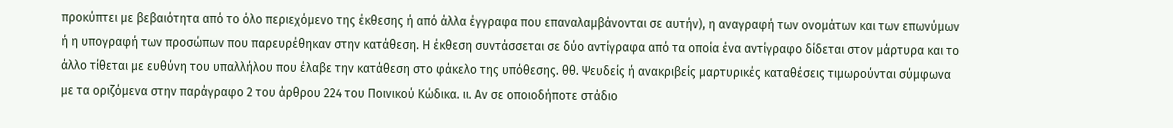προκύπτει με βεβαιότητα από το όλο περιεχόμενο της έκθεσης ή από άλλα έγγραφα που επαναλαμβάνονται σε αυτήν), η αναγραφή των ονομάτων και των επωνύμων ή η υπογραφή των προσώπων που παρευρέθηκαν στην κατάθεση. Η έκθεση συντάσσεται σε δύο αντίγραφα από τα οποία ένα αντίγραφο δίδεται στον μάρτυρα και το άλλο τίθεται με ευθύνη του υπαλλήλου που έλαβε την κατάθεση στο φάκελο της υπόθεσης. θθ. Ψευδείς ή ανακριβείς μαρτυρικές καταθέσεις τιμωρούνται σύμφωνα με τα οριζόμενα στην παράγραφο 2 του άρθρου 224 του Ποινικού Κώδικα. ιι. Αν σε οποιοδήποτε στάδιο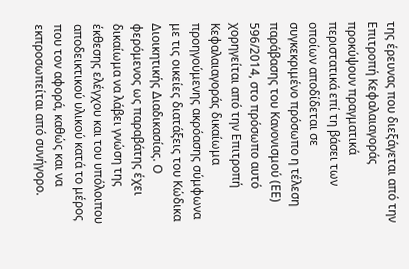της έρευνας που διεξάγεται από την Επιτροπή Κεφαλαιαγοράς προκύψουν πραγματικά περιστατικά επί τη βάσει των οποίων αποδίδεται σε συγκεκριμένο πρόσωπο η τέλεση παράβασης του Κανονισμού (ΕΕ) 596/2014, στο πρόσωπο αυτό χορηγείται από την Επιτροπή Κεφαλαιαγοράς δικαίωμα προηγούμενης ακρόασης σύμφωνα με τις οικείες διατάξεις του Κώδικα Διοικητικής Διαδικασίας. Ο φερόμενος ως παραβάτης έχει δικαίωμα να λάβει γνώση της έκθεσης ελέγχου και του υπόλοιπου αποδεικτικού υλικού κατά το μέρος που τον αφορά, καθώς και να εκπροσωπείται από συνήγορο.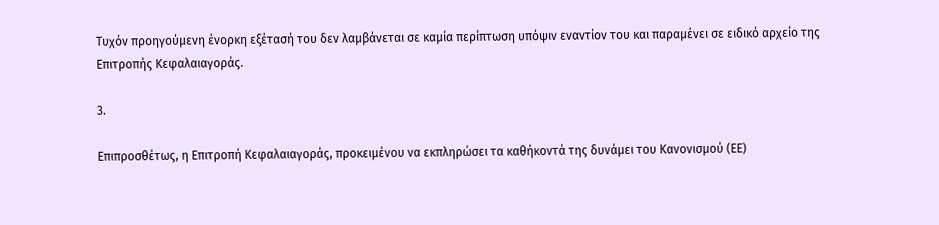Τυχόν προηγούμενη ένορκη εξέτασή του δεν λαμβάνεται σε καμία περίπτωση υπόψιν εναντίον του και παραμένει σε ειδικό αρχείο της Επιτροπής Κεφαλαιαγοράς.

3.

Επιπροσθέτως, η Επιτροπή Κεφαλαιαγοράς, προκειμένου να εκπληρώσει τα καθήκοντά της δυνάμει του Κανονισμού (ΕΕ)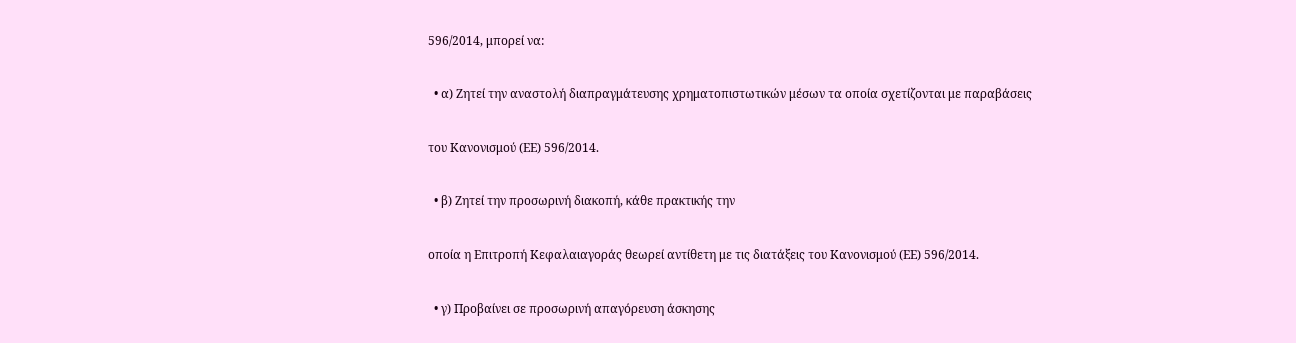596/2014, μπορεί να:

  • α) Ζητεί την αναστολή διαπραγμάτευσης χρηματοπιστωτικών μέσων τα οποία σχετίζονται με παραβάσεις

του Κανονισμού (ΕΕ) 596/2014.

  • β) Ζητεί την προσωρινή διακοπή, κάθε πρακτικής την

οποία η Επιτροπή Κεφαλαιαγοράς θεωρεί αντίθετη με τις διατάξεις του Κανονισμού (ΕΕ) 596/2014.

  • γ) Προβαίνει σε προσωρινή απαγόρευση άσκησης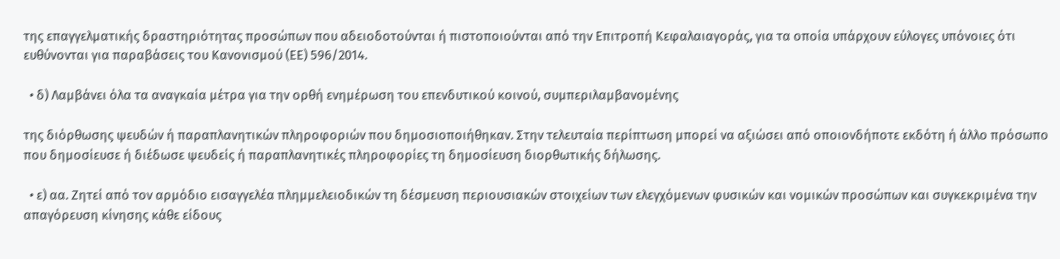της επαγγελματικής δραστηριότητας προσώπων που αδειοδοτούνται ή πιστοποιούνται από την Επιτροπή Κεφαλαιαγοράς, για τα οποία υπάρχουν εύλογες υπόνοιες ότι ευθύνονται για παραβάσεις του Κανονισμού (ΕΕ) 596/2014.

  • δ) Λαμβάνει όλα τα αναγκαία μέτρα για την ορθή ενημέρωση του επενδυτικού κοινού, συμπεριλαμβανομένης

της διόρθωσης ψευδών ή παραπλανητικών πληροφοριών που δημοσιοποιήθηκαν. Στην τελευταία περίπτωση μπορεί να αξιώσει από οποιονδήποτε εκδότη ή άλλο πρόσωπο που δημοσίευσε ή διέδωσε ψευδείς ή παραπλανητικές πληροφορίες τη δημοσίευση διορθωτικής δήλωσης.

  • ε) αα. Ζητεί από τον αρμόδιο εισαγγελέα πλημμελειοδικών τη δέσμευση περιουσιακών στοιχείων των ελεγχόμενων φυσικών και νομικών προσώπων και συγκεκριμένα την απαγόρευση κίνησης κάθε είδους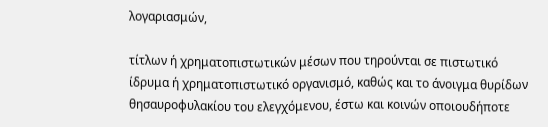λογαριασμών,

τίτλων ή χρηματοπιστωτικών μέσων που τηρούνται σε πιστωτικό ίδρυμα ή χρηματοπιστωτικό οργανισμό, καθώς και το άνοιγμα θυρίδων θησαυροφυλακίου του ελεγχόμενου, έστω και κοινών οποιουδήποτε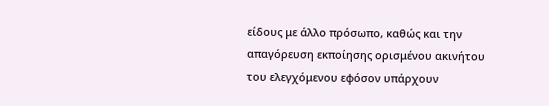είδους με άλλο πρόσωπο, καθώς και την απαγόρευση εκποίησης ορισμένου ακινήτου του ελεγχόμενου εφόσον υπάρχουν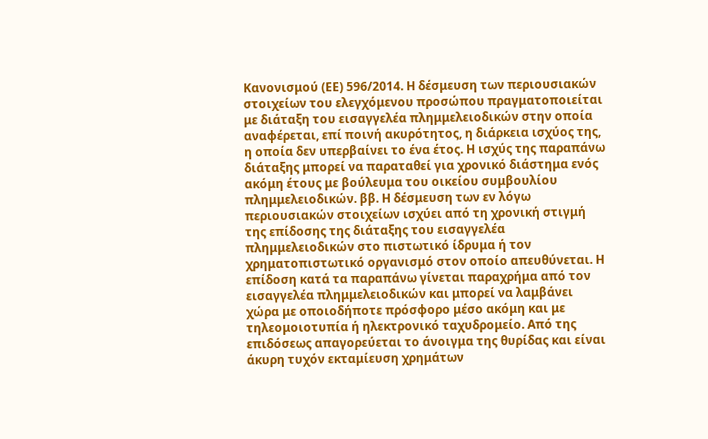Κανονισμού (ΕΕ) 596/2014. Η δέσμευση των περιουσιακών στοιχείων του ελεγχόμενου προσώπου πραγματοποιείται με διάταξη του εισαγγελέα πλημμελειοδικών στην οποία αναφέρεται, επί ποινή ακυρότητος, η διάρκεια ισχύος της, η οποία δεν υπερβαίνει το ένα έτος. Η ισχύς της παραπάνω διάταξης μπορεί να παραταθεί για χρονικό διάστημα ενός ακόμη έτους με βούλευμα του οικείου συμβουλίου πλημμελειοδικών. ββ. Η δέσμευση των εν λόγω περιουσιακών στοιχείων ισχύει από τη χρονική στιγμή της επίδοσης της διάταξης του εισαγγελέα πλημμελειοδικών στο πιστωτικό ίδρυμα ή τον χρηματοπιστωτικό οργανισμό στον οποίο απευθύνεται. Η επίδοση κατά τα παραπάνω γίνεται παραχρήμα από τον εισαγγελέα πλημμελειοδικών και μπορεί να λαμβάνει χώρα με οποιοδήποτε πρόσφορο μέσο ακόμη και με τηλεομοιοτυπία ή ηλεκτρονικό ταχυδρομείο. Από της επιδόσεως απαγορεύεται το άνοιγμα της θυρίδας και είναι άκυρη τυχόν εκταμίευση χρημάτων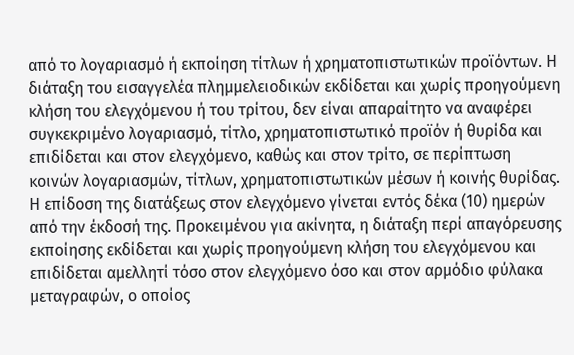από το λογαριασμό ή εκποίηση τίτλων ή χρηματοπιστωτικών προϊόντων. Η διάταξη του εισαγγελέα πλημμελειοδικών εκδίδεται και χωρίς προηγούμενη κλήση του ελεγχόμενου ή του τρίτου, δεν είναι απαραίτητο να αναφέρει συγκεκριμένο λογαριασμό, τίτλο, χρηματοπιστωτικό προϊόν ή θυρίδα και επιδίδεται και στον ελεγχόμενο, καθώς και στον τρίτο, σε περίπτωση κοινών λογαριασμών, τίτλων, χρηματοπιστωτικών μέσων ή κοινής θυρίδας. Η επίδοση της διατάξεως στον ελεγχόμενο γίνεται εντός δέκα (10) ημερών από την έκδοσή της. Προκειμένου για ακίνητα, η διάταξη περί απαγόρευσης εκποίησης εκδίδεται και χωρίς προηγούμενη κλήση του ελεγχόμενου και επιδίδεται αμελλητί τόσο στον ελεγχόμενο όσο και στον αρμόδιο φύλακα μεταγραφών, ο οποίος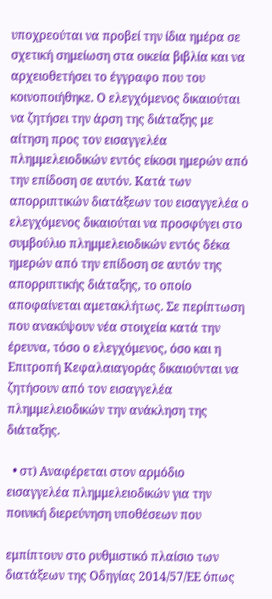υποχρεούται να προβεί την ίδια ημέρα σε σχετική σημείωση στα οικεία βιβλία και να αρχειοθετήσει το έγγραφο που του κοινοποιήθηκε. Ο ελεγχόμενος δικαιούται να ζητήσει την άρση της διάταξης με αίτηση προς τον εισαγγελέα πλημμελειοδικών εντός είκοσι ημερών από την επίδοση σε αυτόν. Κατά των απορριπτικών διατάξεων του εισαγγελέα ο ελεγχόμενος δικαιούται να προσφύγει στο συμβούλιο πλημμελειοδικών εντός δέκα ημερών από την επίδοση σε αυτόν της απορριπτικής διάταξης, το οποίο αποφαίνεται αμετακλήτως. Σε περίπτωση που ανακύψουν νέα στοιχεία κατά την έρευνα, τόσο ο ελεγχόμενος, όσο και η Επιτροπή Κεφαλαιαγοράς δικαιούνται να ζητήσουν από τον εισαγγελέα πλημμελειοδικών την ανάκληση της διάταξης.

  • στ) Αναφέρεται στον αρμόδιο εισαγγελέα πλημμελειοδικών για την ποινική διερεύνηση υποθέσεων που

εμπίπτουν στο ρυθμιστικό πλαίσιο των διατάξεων της Οδηγίας 2014/57/ΕΕ όπως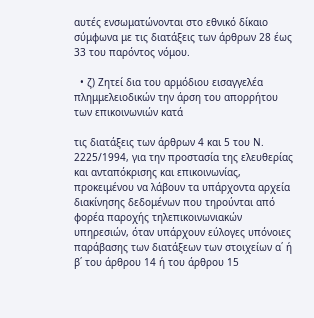αυτές ενσωματώνονται στο εθνικό δίκαιο σύμφωνα με τις διατάξεις των άρθρων 28 έως 33 του παρόντος νόμου.

  • ζ) Ζητεί δια του αρμόδιου εισαγγελέα πλημμελειοδικών την άρση του απορρήτου των επικοινωνιών κατά

τις διατάξεις των άρθρων 4 και 5 του Ν. 2225/1994, για την προστασία της ελευθερίας και ανταπόκρισης και επικοινωνίας, προκειμένου να λάβουν τα υπάρχοντα αρχεία διακίνησης δεδομένων που τηρούνται από φορέα παροχής τηλεπικοινωνιακών υπηρεσιών, όταν υπάρχουν εύλογες υπόνοιες παράβασης των διατάξεων των στοιχείων α΄ ή β΄ του άρθρου 14 ή του άρθρου 15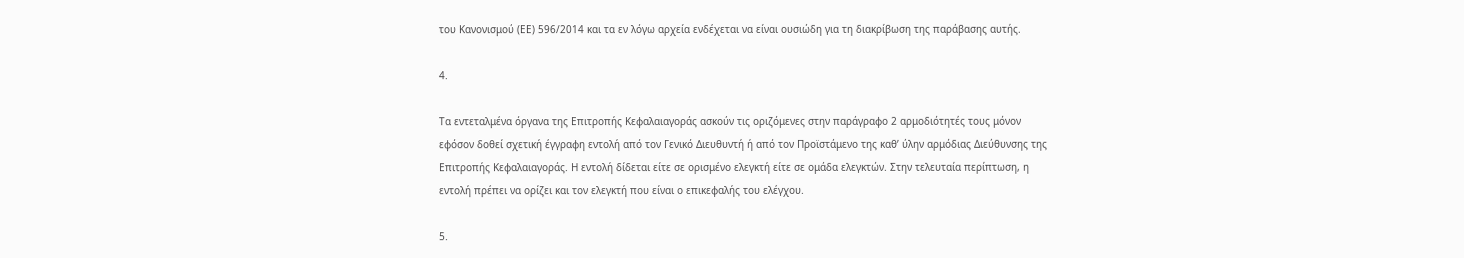του Κανονισμού (ΕΕ) 596/2014 και τα εν λόγω αρχεία ενδέχεται να είναι ουσιώδη για τη διακρίβωση της παράβασης αυτής.

4.

Τα εντεταλμένα όργανα της Επιτροπής Κεφαλαιαγοράς ασκούν τις οριζόμενες στην παράγραφο 2 αρμοδιότητές τους μόνον εφόσον δοθεί σχετική έγγραφη εντολή από τον Γενικό Διευθυντή ή από τον Προϊστάμενο της καθ’ ύλην αρμόδιας Διεύθυνσης της Επιτροπής Κεφαλαιαγοράς. Η εντολή δίδεται είτε σε ορισμένο ελεγκτή είτε σε ομάδα ελεγκτών. Στην τελευταία περίπτωση, η εντολή πρέπει να ορίζει και τον ελεγκτή που είναι ο επικεφαλής του ελέγχου.

5.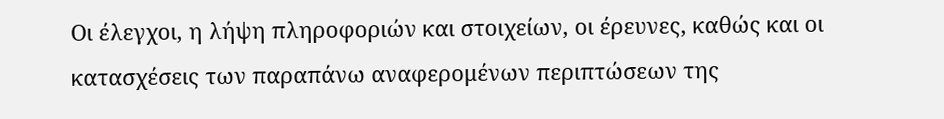Οι έλεγχοι, η λήψη πληροφοριών και στοιχείων, οι έρευνες, καθώς και οι κατασχέσεις των παραπάνω αναφερομένων περιπτώσεων της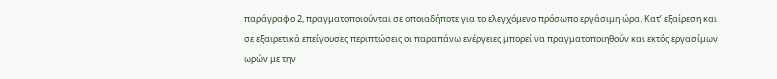παράγραφο 2, πραγματοποιούνται σε οποιαδήποτε για το ελεγχόμενο πρόσωπο εργάσιμη ώρα. Κατ’ εξαίρεση και σε εξαιρετικά επείγουσες περιπτώσεις οι παραπάνω ενέργειες μπορεί να πραγματοποιηθούν και εκτός εργασίμων ωρών με την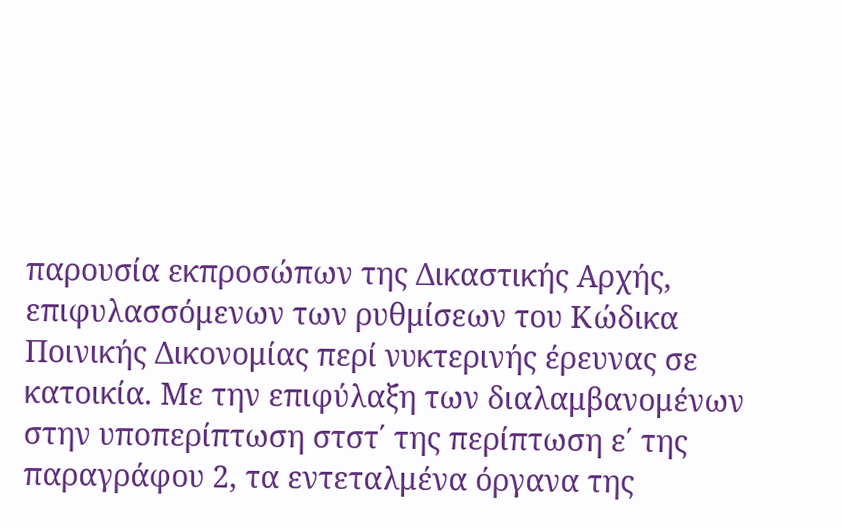παρουσία εκπροσώπων της Δικαστικής Αρχής, επιφυλασσόμενων των ρυθμίσεων του Κώδικα Ποινικής Δικονομίας περί νυκτερινής έρευνας σε κατοικία. Με την επιφύλαξη των διαλαμβανομένων στην υποπερίπτωση στστ΄ της περίπτωση ε΄ της παραγράφου 2, τα εντεταλμένα όργανα της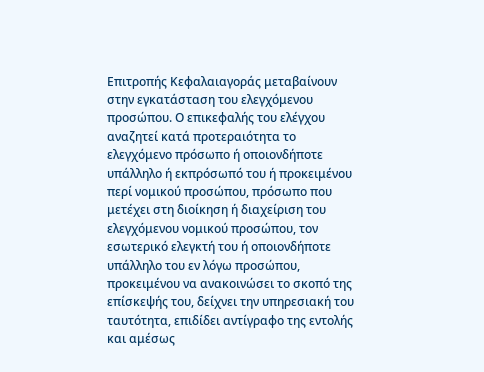Επιτροπής Κεφαλαιαγοράς μεταβαίνουν στην εγκατάσταση του ελεγχόμενου προσώπου. Ο επικεφαλής του ελέγχου αναζητεί κατά προτεραιότητα το ελεγχόμενο πρόσωπο ή οποιονδήποτε υπάλληλο ή εκπρόσωπό του ή προκειμένου περί νομικού προσώπου, πρόσωπο που μετέχει στη διοίκηση ή διαχείριση του ελεγχόμενου νομικού προσώπου, τον εσωτερικό ελεγκτή του ή οποιονδήποτε υπάλληλο του εν λόγω προσώπου, προκειμένου να ανακοινώσει το σκοπό της επίσκεψής του, δείχνει την υπηρεσιακή του ταυτότητα, επιδίδει αντίγραφο της εντολής και αμέσως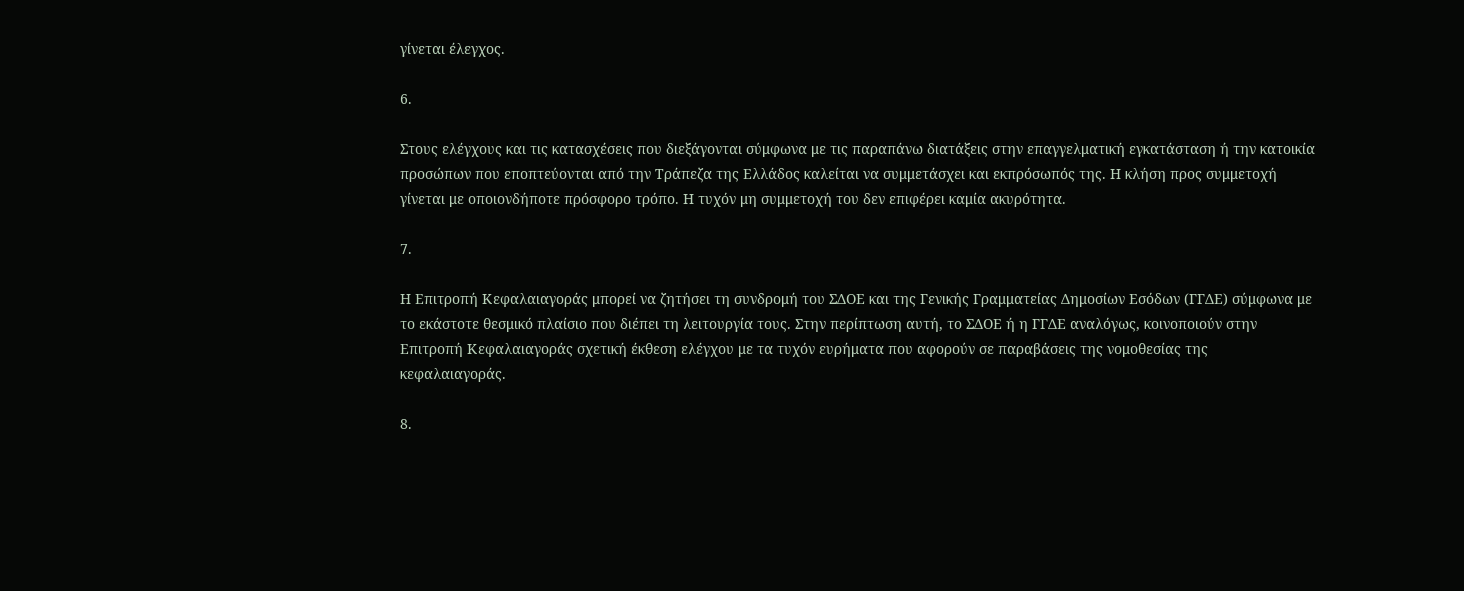γίνεται έλεγχος.

6.

Στους ελέγχους και τις κατασχέσεις που διεξάγονται σύμφωνα με τις παραπάνω διατάξεις στην επαγγελματική εγκατάσταση ή την κατοικία προσώπων που εποπτεύονται από την Τράπεζα της Ελλάδος καλείται να συμμετάσχει και εκπρόσωπός της. Η κλήση προς συμμετοχή γίνεται με οποιονδήποτε πρόσφορο τρόπο. Η τυχόν μη συμμετοχή του δεν επιφέρει καμία ακυρότητα.

7.

Η Επιτροπή Κεφαλαιαγοράς μπορεί να ζητήσει τη συνδρομή του ΣΔΟΕ και της Γενικής Γραμματείας Δημοσίων Εσόδων (ΓΓΔΕ) σύμφωνα με το εκάστοτε θεσμικό πλαίσιο που διέπει τη λειτουργία τους. Στην περίπτωση αυτή, το ΣΔΟΕ ή η ΓΓΔΕ αναλόγως, κοινοποιούν στην Επιτροπή Κεφαλαιαγοράς σχετική έκθεση ελέγχου με τα τυχόν ευρήματα που αφορούν σε παραβάσεις της νομοθεσίας της κεφαλαιαγοράς.

8.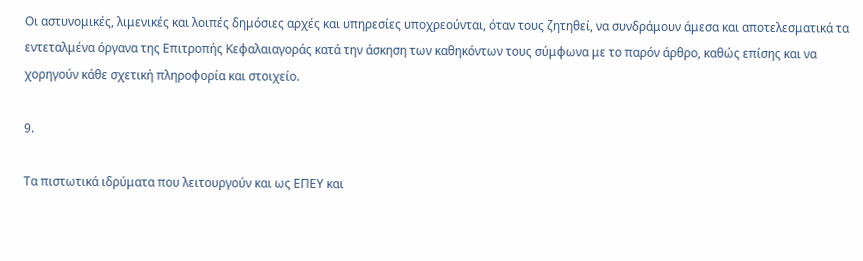Οι αστυνομικές, λιμενικές και λοιπές δημόσιες αρχές και υπηρεσίες υποχρεούνται, όταν τους ζητηθεί, να συνδράμουν άμεσα και αποτελεσματικά τα εντεταλμένα όργανα της Επιτροπής Κεφαλαιαγοράς κατά την άσκηση των καθηκόντων τους σύμφωνα με το παρόν άρθρο, καθώς επίσης και να χορηγούν κάθε σχετική πληροφορία και στοιχείο.

9.

Τα πιστωτικά ιδρύματα που λειτουργούν και ως ΕΠΕΥ και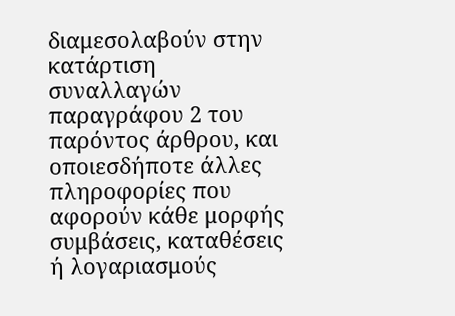διαμεσολαβούν στην κατάρτιση συναλλαγών παραγράφου 2 του παρόντος άρθρου, και οποιεσδήποτε άλλες πληροφορίες που αφορούν κάθε μορφής συμβάσεις, καταθέσεις ή λογαριασμούς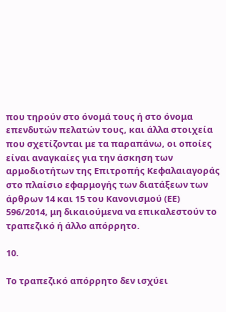που τηρούν στο όνομά τους ή στο όνομα επενδυτών πελατών τους, και άλλα στοιχεία που σχετίζονται με τα παραπάνω, οι οποίες είναι αναγκαίες για την άσκηση των αρμοδιοτήτων της Επιτροπής Κεφαλαιαγοράς στο πλαίσιο εφαρμογής των διατάξεων των άρθρων 14 και 15 του Κανονισμού (ΕΕ) 596/2014, μη δικαιούμενα να επικαλεστούν το τραπεζικό ή άλλο απόρρητο.

10.

Το τραπεζικό απόρρητο δεν ισχύει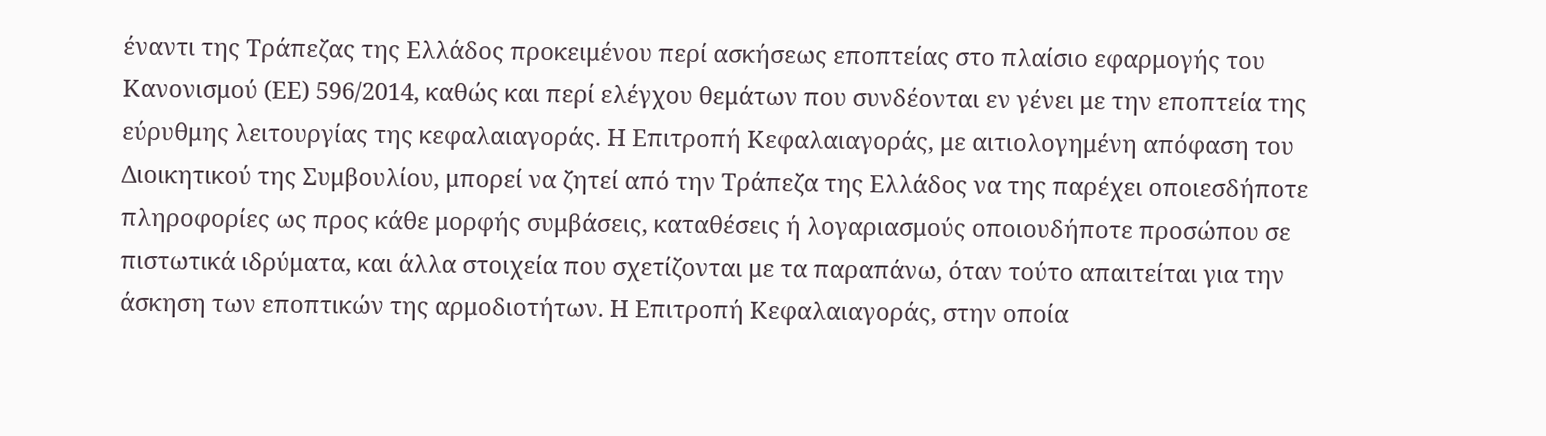έναντι της Τράπεζας της Ελλάδος προκειμένου περί ασκήσεως εποπτείας στο πλαίσιο εφαρμογής του Κανονισμού (ΕΕ) 596/2014, καθώς και περί ελέγχου θεμάτων που συνδέονται εν γένει με την εποπτεία της εύρυθμης λειτουργίας της κεφαλαιαγοράς. Η Επιτροπή Κεφαλαιαγοράς, με αιτιολογημένη απόφαση του Διοικητικού της Συμβουλίου, μπορεί να ζητεί από την Τράπεζα της Ελλάδος να της παρέχει οποιεσδήποτε πληροφορίες ως προς κάθε μορφής συμβάσεις, καταθέσεις ή λογαριασμούς οποιουδήποτε προσώπου σε πιστωτικά ιδρύματα, και άλλα στοιχεία που σχετίζονται με τα παραπάνω, όταν τούτο απαιτείται για την άσκηση των εποπτικών της αρμοδιοτήτων. Η Επιτροπή Κεφαλαιαγοράς, στην οποία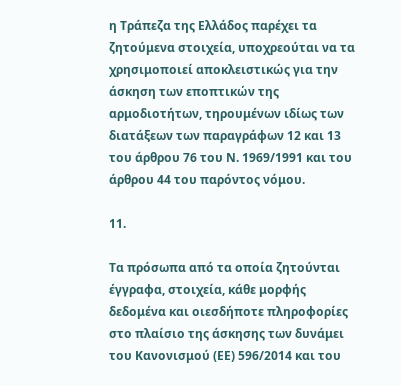η Τράπεζα της Ελλάδος παρέχει τα ζητούμενα στοιχεία, υποχρεούται να τα χρησιμοποιεί αποκλειστικώς για την άσκηση των εποπτικών της αρμοδιοτήτων, τηρουμένων ιδίως των διατάξεων των παραγράφων 12 και 13 του άρθρου 76 του Ν. 1969/1991 και του άρθρου 44 του παρόντος νόμου.

11.

Τα πρόσωπα από τα οποία ζητούνται έγγραφα, στοιχεία, κάθε μορφής δεδομένα και οιεσδήποτε πληροφορίες στο πλαίσιο της άσκησης των δυνάμει του Κανονισμού (ΕΕ) 596/2014 και του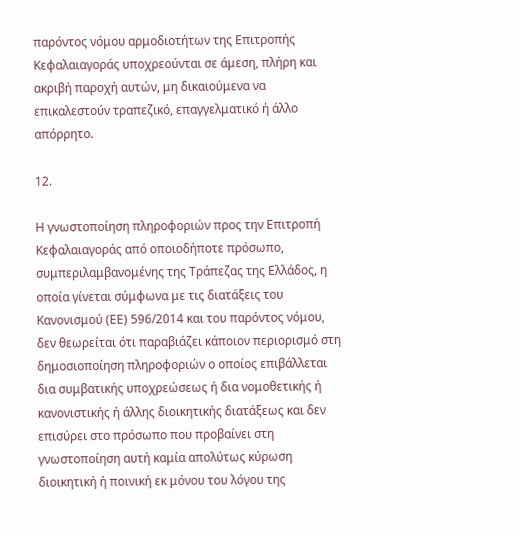παρόντος νόμου αρμοδιοτήτων της Επιτροπής Κεφαλαιαγοράς υποχρεούνται σε άμεση, πλήρη και ακριβή παροχή αυτών, μη δικαιούμενα να επικαλεστούν τραπεζικό, επαγγελματικό ή άλλο απόρρητο.

12.

Η γνωστοποίηση πληροφοριών προς την Επιτροπή Κεφαλαιαγοράς από οποιοδήποτε πρόσωπο, συμπεριλαμβανομένης της Τράπεζας της Ελλάδος, η οποία γίνεται σύμφωνα με τις διατάξεις του Κανονισμού (ΕΕ) 596/2014 και του παρόντος νόμου, δεν θεωρείται ότι παραβιάζει κάποιον περιορισμό στη δημοσιοποίηση πληροφοριών ο οποίος επιβάλλεται δια συμβατικής υποχρεώσεως ή δια νομοθετικής ή κανονιστικής ή άλλης διοικητικής διατάξεως και δεν επισύρει στο πρόσωπο που προβαίνει στη γνωστοποίηση αυτή καμία απολύτως κύρωση διοικητική ή ποινική εκ μόνου του λόγου της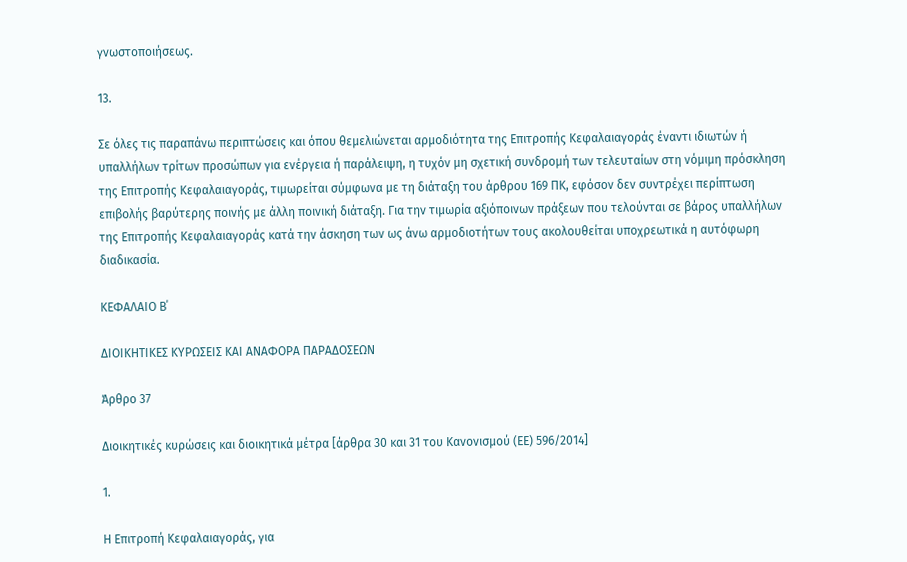γνωστοποιήσεως.

13.

Σε όλες τις παραπάνω περιπτώσεις και όπου θεμελιώνεται αρμοδιότητα της Επιτροπής Κεφαλαιαγοράς έναντι ιδιωτών ή υπαλλήλων τρίτων προσώπων για ενέργεια ή παράλειψη, η τυχόν μη σχετική συνδρομή των τελευταίων στη νόμιμη πρόσκληση της Επιτροπής Κεφαλαιαγοράς, τιμωρείται σύμφωνα με τη διάταξη του άρθρου 169 ΠΚ, εφόσον δεν συντρέχει περίπτωση επιβολής βαρύτερης ποινής με άλλη ποινική διάταξη. Για την τιμωρία αξιόποινων πράξεων που τελούνται σε βάρος υπαλλήλων της Επιτροπής Κεφαλαιαγοράς κατά την άσκηση των ως άνω αρμοδιοτήτων τους ακολουθείται υποχρεωτικά η αυτόφωρη διαδικασία.

ΚΕΦΑΛΑΙΟ Β΄

ΔΙΟΙΚΗΤΙΚΕΣ ΚΥΡΩΣΕΙΣ ΚΑΙ ΑΝΑΦΟΡΑ ΠΑΡΑΔΟΣΕΩΝ

Άρθρο 37

Διοικητικές κυρώσεις και διοικητικά μέτρα [άρθρα 30 και 31 του Κανονισμού (ΕΕ) 596/2014]

1.

Η Επιτροπή Κεφαλαιαγοράς, για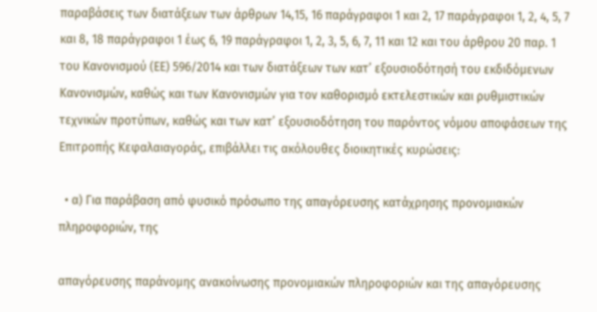παραβάσεις των διατάξεων των άρθρων 14,15, 16 παράγραφοι 1 και 2, 17 παράγραφοι 1, 2, 4, 5, 7 και 8, 18 παράγραφοι 1 έως 6, 19 παράγραφοι 1, 2, 3, 5, 6, 7, 11 και 12 και του άρθρου 20 παρ. 1 του Κανονισμού (ΕΕ) 596/2014 και των διατάξεων των κατ’ εξουσιοδότησή του εκδιδόμενων Κανονισμών, καθώς και των Κανονισμών για τον καθορισμό εκτελεστικών και ρυθμιστικών τεχνικών προτύπων, καθώς και των κατ’ εξουσιοδότηση του παρόντος νόμου αποφάσεων της Επιτροπής Κεφαλαιαγοράς, επιβάλλει τις ακόλουθες διοικητικές κυρώσεις:

  • α) Για παράβαση από φυσικό πρόσωπο της απαγόρευσης κατάχρησης προνομιακών πληροφοριών, της

απαγόρευσης παράνομης ανακοίνωσης προνομιακών πληροφοριών και της απαγόρευσης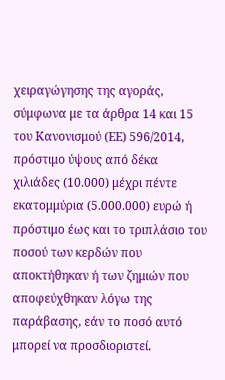χειραγώγησης της αγοράς, σύμφωνα με τα άρθρα 14 και 15 του Κανονισμού (ΕΕ) 596/2014, πρόστιμο ύψους από δέκα χιλιάδες (10.000) μέχρι πέντε εκατομμύρια (5.000.000) ευρώ ή πρόστιμο έως και το τριπλάσιο του ποσού των κερδών που αποκτήθηκαν ή των ζημιών που αποφεύχθηκαν λόγω της παράβασης, εάν το ποσό αυτό μπορεί να προσδιοριστεί.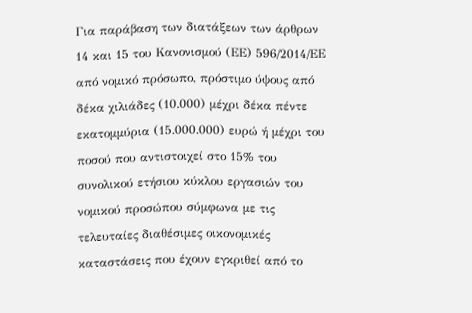Για παράβαση των διατάξεων των άρθρων 14 και 15 του Κανονισμού (ΕΕ) 596/2014/ΕΕ από νομικό πρόσωπο, πρόστιμο ύψους από δέκα χιλιάδες (10.000) μέχρι δέκα πέντε εκατομμύρια (15.000.000) ευρώ ή μέχρι του ποσού που αντιστοιχεί στο 15% του συνολικού ετήσιου κύκλου εργασιών του νομικού προσώπου σύμφωνα με τις τελευταίες διαθέσιμες οικονομικές καταστάσεις που έχουν εγκριθεί από το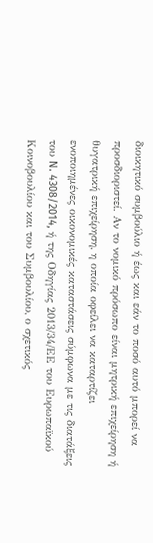διοικητικό συμβούλιο ή έως και εάν το ποσό αυτό μπορεί να προσδιοριστεί. Αν το νομικό πρόσωπο είναι μητρική επιχείρηση ή θυγατρική επιχείρηση, η οποία οφείλει να καταρτίζει ενοποιημένες οικονομικές καταστάσεις σύμφωνα με τις διατάξεις του N. 4308/2014, ή της Οδηγίας 2013/34/ΕΕ του Ευρωπαϊκού Κοινοβουλίου και του Συμβουλίου, ο σχετικός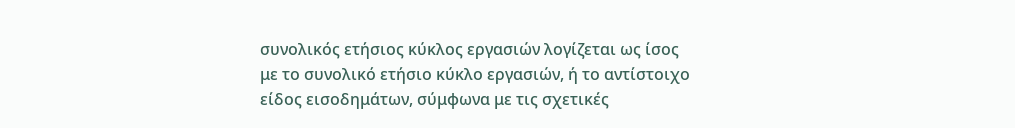συνολικός ετήσιος κύκλος εργασιών λογίζεται ως ίσος με το συνολικό ετήσιο κύκλο εργασιών, ή το αντίστοιχο είδος εισοδημάτων, σύμφωνα με τις σχετικές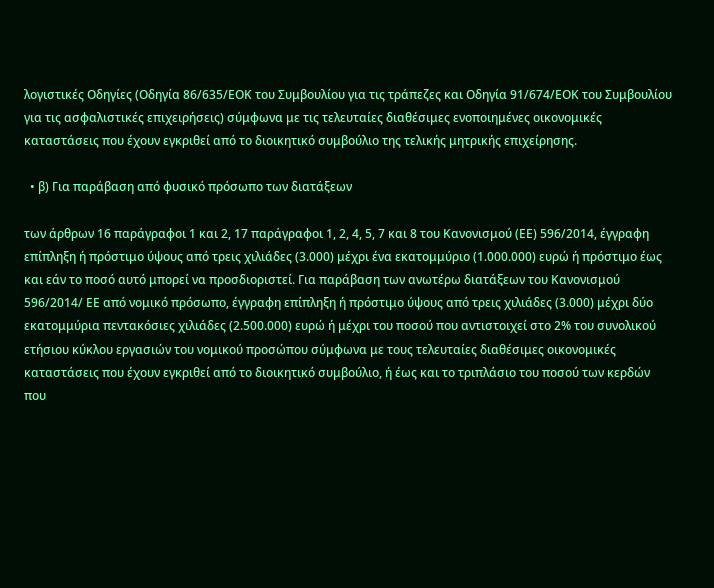λογιστικές Οδηγίες (Οδηγία 86/635/ΕΟΚ του Συμβουλίου για τις τράπεζες και Οδηγία 91/674/ΕΟΚ του Συμβουλίου για τις ασφαλιστικές επιχειρήσεις) σύμφωνα με τις τελευταίες διαθέσιμες ενοποιημένες οικονομικές καταστάσεις που έχουν εγκριθεί από το διοικητικό συμβούλιο της τελικής μητρικής επιχείρησης.

  • β) Για παράβαση από φυσικό πρόσωπο των διατάξεων

των άρθρων 16 παράγραφοι 1 και 2, 17 παράγραφοι 1, 2, 4, 5, 7 και 8 του Κανονισμού (ΕΕ) 596/2014, έγγραφη επίπληξη ή πρόστιμο ύψους από τρεις χιλιάδες (3.000) μέχρι ένα εκατομμύριο (1.000.000) ευρώ ή πρόστιμο έως και εάν το ποσό αυτό μπορεί να προσδιοριστεί. Για παράβαση των ανωτέρω διατάξεων του Κανονισμού 596/2014/ ΕΕ από νομικό πρόσωπο, έγγραφη επίπληξη ή πρόστιμο ύψους από τρεις χιλιάδες (3.000) μέχρι δύο εκατομμύρια πεντακόσιες χιλιάδες (2.500.000) ευρώ ή μέχρι του ποσού που αντιστοιχεί στο 2% του συνολικού ετήσιου κύκλου εργασιών του νομικού προσώπου σύμφωνα με τους τελευταίες διαθέσιμες οικονομικές καταστάσεις που έχουν εγκριθεί από το διοικητικό συμβούλιο, ή έως και το τριπλάσιο του ποσού των κερδών που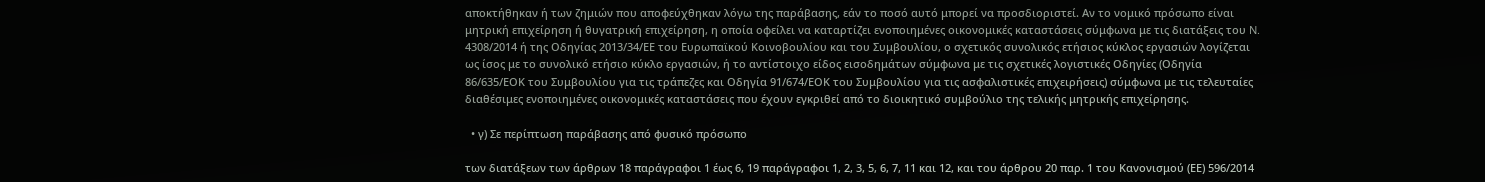αποκτήθηκαν ή των ζημιών που αποφεύχθηκαν λόγω της παράβασης, εάν το ποσό αυτό μπορεί να προσδιοριστεί. Αν το νομικό πρόσωπο είναι μητρική επιχείρηση ή θυγατρική επιχείρηση, η οποία οφείλει να καταρτίζει ενοποιημένες οικονομικές καταστάσεις σύμφωνα με τις διατάξεις του N. 4308/2014 ή της Οδηγίας 2013/34/ΕΕ του Ευρωπαϊκού Κοινοβουλίου και του Συμβουλίου, ο σχετικός συνολικός ετήσιος κύκλος εργασιών λογίζεται ως ίσος με το συνολικό ετήσιο κύκλο εργασιών, ή το αντίστοιχο είδος εισοδημάτων σύμφωνα με τις σχετικές λογιστικές Οδηγίες (Οδηγία 86/635/ΕΟΚ του Συμβουλίου για τις τράπεζες και Οδηγία 91/674/ΕΟΚ του Συμβουλίου για τις ασφαλιστικές επιχειρήσεις) σύμφωνα με τις τελευταίες διαθέσιμες ενοποιημένες οικονομικές καταστάσεις που έχουν εγκριθεί από το διοικητικό συμβούλιο της τελικής μητρικής επιχείρησης.

  • γ) Σε περίπτωση παράβασης από φυσικό πρόσωπο

των διατάξεων των άρθρων 18 παράγραφοι 1 έως 6, 19 παράγραφοι 1, 2, 3, 5, 6, 7, 11 και 12, και του άρθρου 20 παρ. 1 του Κανονισμού (ΕΕ) 596/2014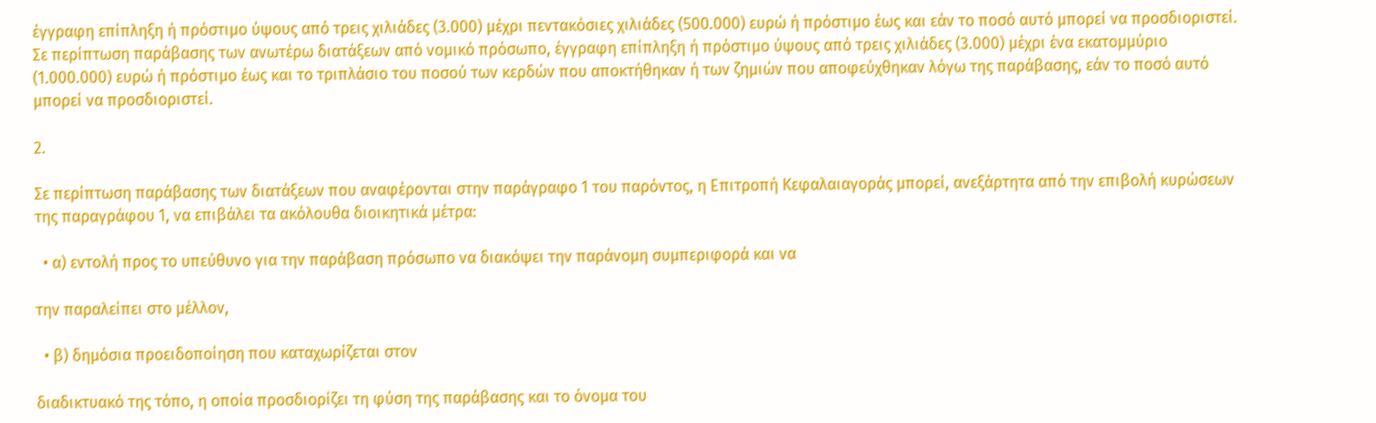έγγραφη επίπληξη ή πρόστιμο ύψους από τρεις χιλιάδες (3.000) μέχρι πεντακόσιες χιλιάδες (500.000) ευρώ ή πρόστιμο έως και εάν το ποσό αυτό μπορεί να προσδιοριστεί. Σε περίπτωση παράβασης των ανωτέρω διατάξεων από νομικό πρόσωπο, έγγραφη επίπληξη ή πρόστιμο ύψους από τρεις χιλιάδες (3.000) μέχρι ένα εκατομμύριο (1.000.000) ευρώ ή πρόστιμο έως και το τριπλάσιο του ποσού των κερδών που αποκτήθηκαν ή των ζημιών που αποφεύχθηκαν λόγω της παράβασης, εάν το ποσό αυτό μπορεί να προσδιοριστεί.

2.

Σε περίπτωση παράβασης των διατάξεων που αναφέρονται στην παράγραφο 1 του παρόντος, η Επιτροπή Κεφαλαιαγοράς μπορεί, ανεξάρτητα από την επιβολή κυρώσεων της παραγράφου 1, να επιβάλει τα ακόλουθα διοικητικά μέτρα:

  • α) εντολή προς το υπεύθυνο για την παράβαση πρόσωπο να διακόψει την παράνομη συμπεριφορά και να

την παραλείπει στο μέλλον,

  • β) δημόσια προειδοποίηση που καταχωρίζεται στον

διαδικτυακό της τόπο, η οποία προσδιορίζει τη φύση της παράβασης και το όνομα του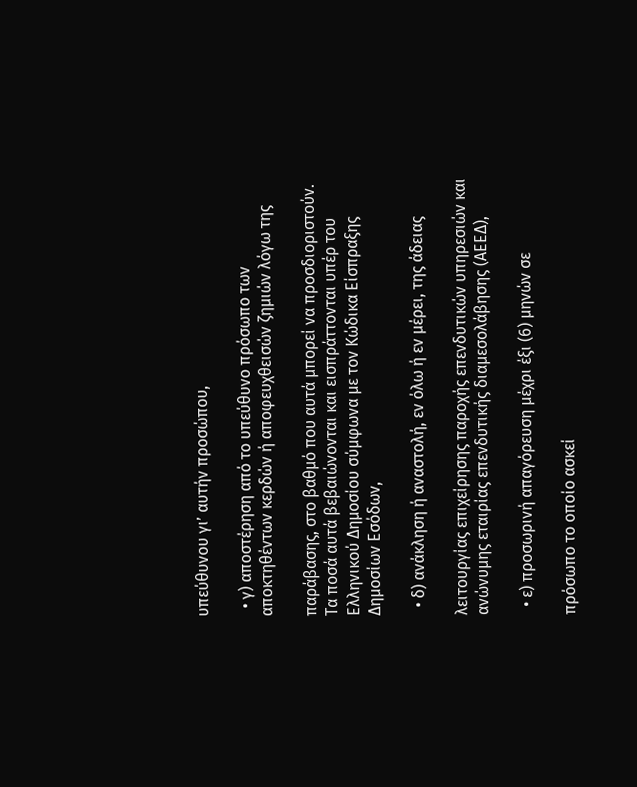υπεύθυνου γι’ αυτήν προσώπου,

  • γ) αποστέρηση από το υπεύθυνο πρόσωπο των αποκτηθέντων κερδών ή αποφευχθεισών ζημιών λόγω της

παράβασης, στο βαθμό που αυτά μπορεί να προσδιοριστούν. Τα ποσά αυτά βεβαιώνονται και εισπράττονται υπέρ του Ελληνικού Δημοσίου σύμφωνα με τον Κώδικα Είσπραξης Δημοσίων Εσόδων,

  • δ) ανάκληση ή αναστολή, εν όλω ή εν μέρει, της άδειας

λειτουργίας επιχείρησης παροχής επενδυτικών υπηρεσιών και ανώνυμης εταιρίας επενδυτικής διαμεσολάβησης (ΑΕΕΔ),

  • ε) προσωρινή απαγόρευση μέχρι έξι (6) μηνών σε

πρόσωπο το οποίο ασκεί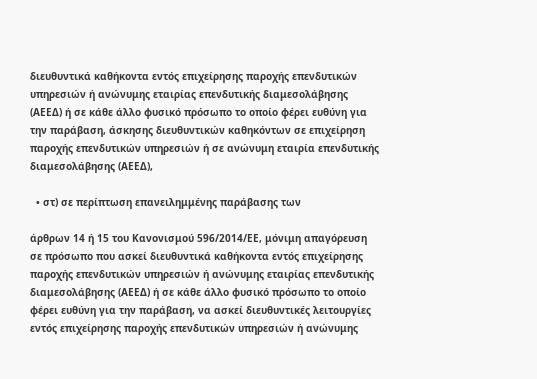διευθυντικά καθήκοντα εντός επιχείρησης παροχής επενδυτικών υπηρεσιών ή ανώνυμης εταιρίας επενδυτικής διαμεσολάβησης (ΑΕΕΔ) ή σε κάθε άλλο φυσικό πρόσωπο το οποίο φέρει ευθύνη για την παράβαση, άσκησης διευθυντικών καθηκόντων σε επιχείρηση παροχής επενδυτικών υπηρεσιών ή σε ανώνυμη εταιρία επενδυτικής διαμεσολάβησης (ΑΕΕΔ),

  • στ) σε περίπτωση επανειλημμένης παράβασης των

άρθρων 14 ή 15 του Κανονισμού 596/2014/ΕΕ, μόνιμη απαγόρευση σε πρόσωπο που ασκεί διευθυντικά καθήκοντα εντός επιχείρησης παροχής επενδυτικών υπηρεσιών ή ανώνυμης εταιρίας επενδυτικής διαμεσολάβησης (ΑΕΕΔ) ή σε κάθε άλλο φυσικό πρόσωπο το οποίο φέρει ευθύνη για την παράβαση, να ασκεί διευθυντικές λειτουργίες εντός επιχείρησης παροχής επενδυτικών υπηρεσιών ή ανώνυμης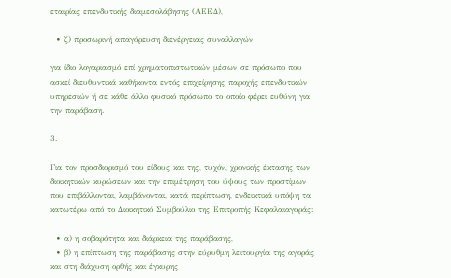εταιρίας επενδυτικής διαμεσολάβησης (ΑΕΕΔ),

  • ζ) προσωρινή απαγόρευση διενέργειας συναλλαγών

για ίδιο λογαριασμό επί χρηματοπιστωτικών μέσων σε πρόσωπο που ασκεί διευθυντικά καθήκοντα εντός επιχείρησης παροχής επενδυτικών υπηρεσιών ή σε κάθε άλλο φυσικό πρόσωπο το οποίο φέρει ευθύνη για την παράβαση.

3.

Για τον προσδιορισμό του είδους και της, τυχόν, χρονικής έκτασης των διοικητικών κυρώσεων και την επιμέτρηση του ύψους των προστίμων που επιβάλλονται, λαμβάνονται, κατά περίπτωση, ενδεικτικά υπόψη τα κατωτέρω από το Διοικητικό Συμβούλιο της Επιτροπής Κεφαλαιαγοράς:

  • α) η σοβαρότητα και διάρκεια της παράβασης,
  • β) η επίπτωση της παράβασης στην εύρυθμη λειτουργία της αγοράς και στη διάχυση ορθής και έγκυρης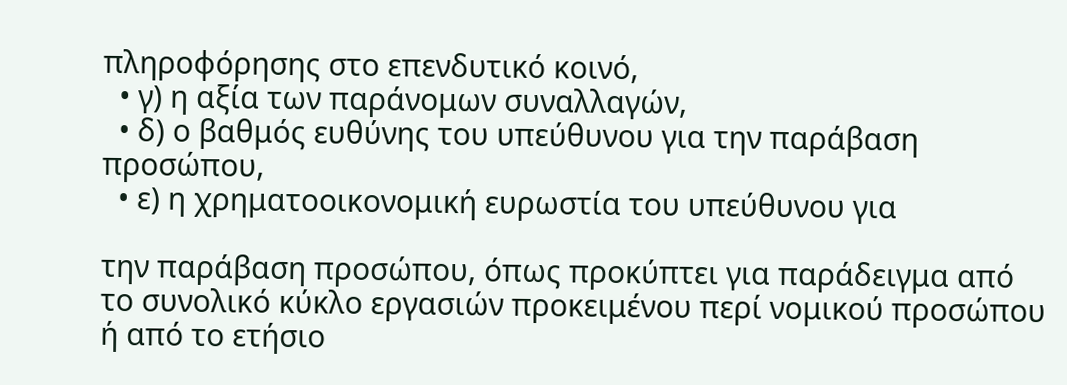πληροφόρησης στο επενδυτικό κοινό,
  • γ) η αξία των παράνομων συναλλαγών,
  • δ) ο βαθμός ευθύνης του υπεύθυνου για την παράβαση προσώπου,
  • ε) η χρηματοοικονομική ευρωστία του υπεύθυνου για

την παράβαση προσώπου, όπως προκύπτει για παράδειγμα από το συνολικό κύκλο εργασιών προκειμένου περί νομικού προσώπου ή από το ετήσιο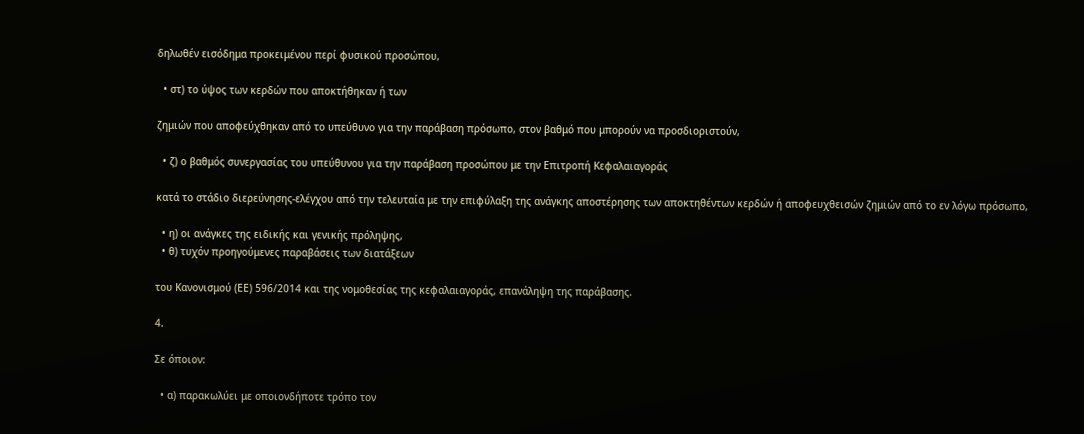δηλωθέν εισόδημα προκειμένου περί φυσικού προσώπου,

  • στ) το ύψος των κερδών που αποκτήθηκαν ή των

ζημιών που αποφεύχθηκαν από το υπεύθυνο για την παράβαση πρόσωπο, στον βαθμό που μπορούν να προσδιοριστούν,

  • ζ) ο βαθμός συνεργασίας του υπεύθυνου για την παράβαση προσώπου με την Επιτροπή Κεφαλαιαγοράς

κατά το στάδιο διερεύνησης-ελέγχου από την τελευταία με την επιφύλαξη της ανάγκης αποστέρησης των αποκτηθέντων κερδών ή αποφευχθεισών ζημιών από το εν λόγω πρόσωπο,

  • η) οι ανάγκες της ειδικής και γενικής πρόληψης,
  • θ) τυχόν προηγούμενες παραβάσεις των διατάξεων

του Κανονισμού (ΕΕ) 596/2014 και της νομοθεσίας της κεφαλαιαγοράς, επανάληψη της παράβασης.

4.

Σε όποιον:

  • α) παρακωλύει με οποιονδήποτε τρόπο τον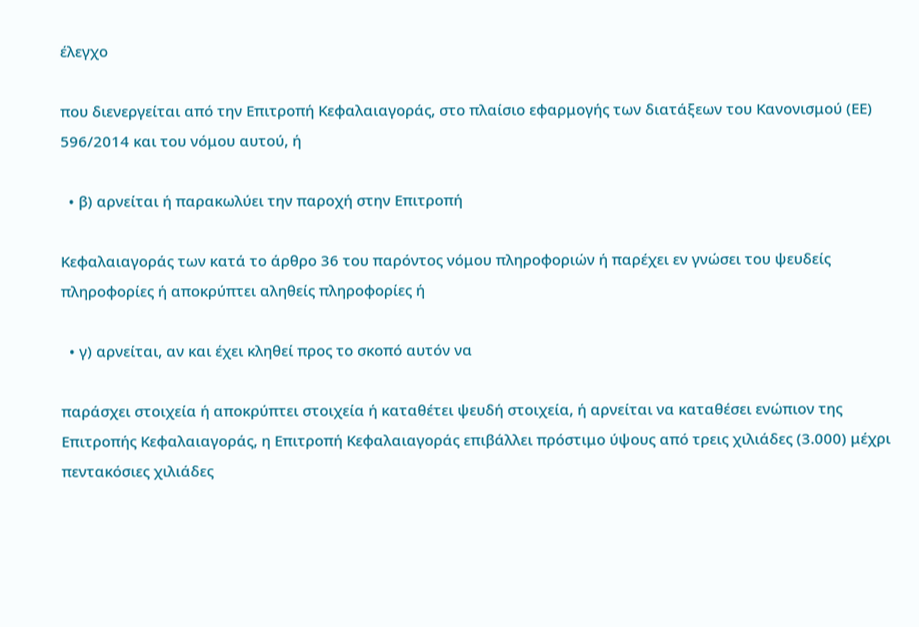έλεγχο

που διενεργείται από την Επιτροπή Κεφαλαιαγοράς, στο πλαίσιο εφαρμογής των διατάξεων του Κανονισμού (ΕΕ) 596/2014 και του νόμου αυτού, ή

  • β) αρνείται ή παρακωλύει την παροχή στην Επιτροπή

Κεφαλαιαγοράς των κατά το άρθρο 36 του παρόντος νόμου πληροφοριών ή παρέχει εν γνώσει του ψευδείς πληροφορίες ή αποκρύπτει αληθείς πληροφορίες ή

  • γ) αρνείται, αν και έχει κληθεί προς το σκοπό αυτόν να

παράσχει στοιχεία ή αποκρύπτει στοιχεία ή καταθέτει ψευδή στοιχεία, ή αρνείται να καταθέσει ενώπιον της Επιτροπής Κεφαλαιαγοράς, η Επιτροπή Κεφαλαιαγοράς επιβάλλει πρόστιμο ύψους από τρεις χιλιάδες (3.000) μέχρι πεντακόσιες χιλιάδες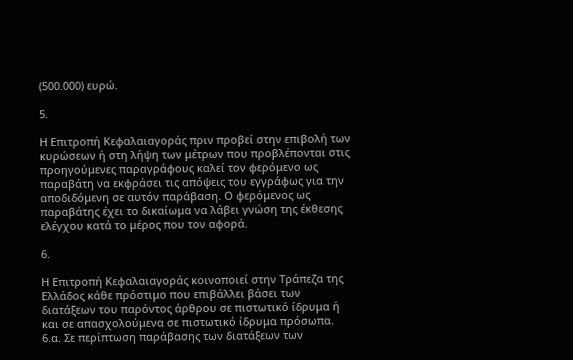(500.000) ευρώ.

5.

Η Επιτροπή Κεφαλαιαγοράς πριν προβεί στην επιβολή των κυρώσεων ή στη λήψη των μέτρων που προβλέπονται στις προηγούμενες παραγράφους καλεί τον φερόμενο ως παραβάτη να εκφράσει τις απόψεις του εγγράφως για την αποδιδόμενη σε αυτόν παράβαση. Ο φερόμενος ως παραβάτης έχει το δικαίωμα να λάβει γνώση της έκθεσης ελέγχου κατά το μέρος που τον αφορά.

6.

Η Επιτροπή Κεφαλαιαγοράς κοινοποιεί στην Τράπεζα της Ελλάδος κάθε πρόστιμο που επιβάλλει βάσει των διατάξεων του παρόντος άρθρου σε πιστωτικό ίδρυμα ή και σε απασχολούμενα σε πιστωτικό ίδρυμα πρόσωπα. 6.α. Σε περίπτωση παράβασης των διατάξεων των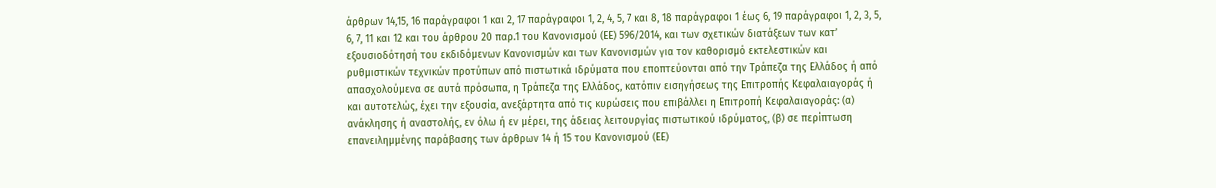άρθρων 14,15, 16 παράγραφοι 1 και 2, 17 παράγραφοι 1, 2, 4, 5, 7 και 8, 18 παράγραφοι 1 έως 6, 19 παράγραφοι 1, 2, 3, 5, 6, 7, 11 και 12 και του άρθρου 20 παρ.1 του Κανονισμού (ΕΕ) 596/2014, και των σχετικών διατάξεων των κατ’ εξουσιοδότησή του εκδιδόμενων Κανονισμών και των Κανονισμών για τον καθορισμό εκτελεστικών και ρυθμιστικών τεχνικών προτύπων από πιστωτικά ιδρύματα που εποπτεύονται από την Τράπεζα της Ελλάδος ή από απασχολούμενα σε αυτά πρόσωπα, η Τράπεζα της Ελλάδος, κατόπιν εισηγήσεως της Επιτροπής Κεφαλαιαγοράς ή και αυτοτελώς, έχει την εξουσία, ανεξάρτητα από τις κυρώσεις που επιβάλλει η Επιτροπή Κεφαλαιαγοράς: (α) ανάκλησης ή αναστολής, εν όλω ή εν μέρει, της άδειας λειτουργίας πιστωτικού ιδρύματος, (β) σε περίπτωση επανειλημμένης παράβασης των άρθρων 14 ή 15 του Κανονισμού (ΕΕ)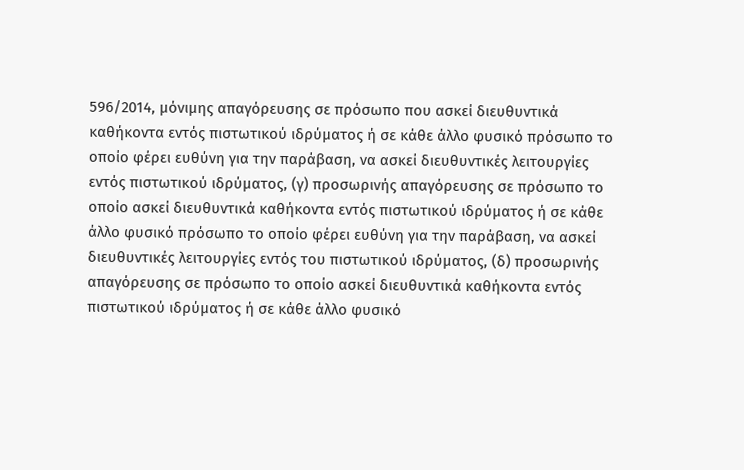596/2014, μόνιμης απαγόρευσης σε πρόσωπο που ασκεί διευθυντικά καθήκοντα εντός πιστωτικού ιδρύματος ή σε κάθε άλλο φυσικό πρόσωπο το οποίο φέρει ευθύνη για την παράβαση, να ασκεί διευθυντικές λειτουργίες εντός πιστωτικού ιδρύματος, (γ) προσωρινής απαγόρευσης σε πρόσωπο το οποίο ασκεί διευθυντικά καθήκοντα εντός πιστωτικού ιδρύματος ή σε κάθε άλλο φυσικό πρόσωπο το οποίο φέρει ευθύνη για την παράβαση, να ασκεί διευθυντικές λειτουργίες εντός του πιστωτικού ιδρύματος, (δ) προσωρινής απαγόρευσης σε πρόσωπο το οποίο ασκεί διευθυντικά καθήκοντα εντός πιστωτικού ιδρύματος ή σε κάθε άλλο φυσικό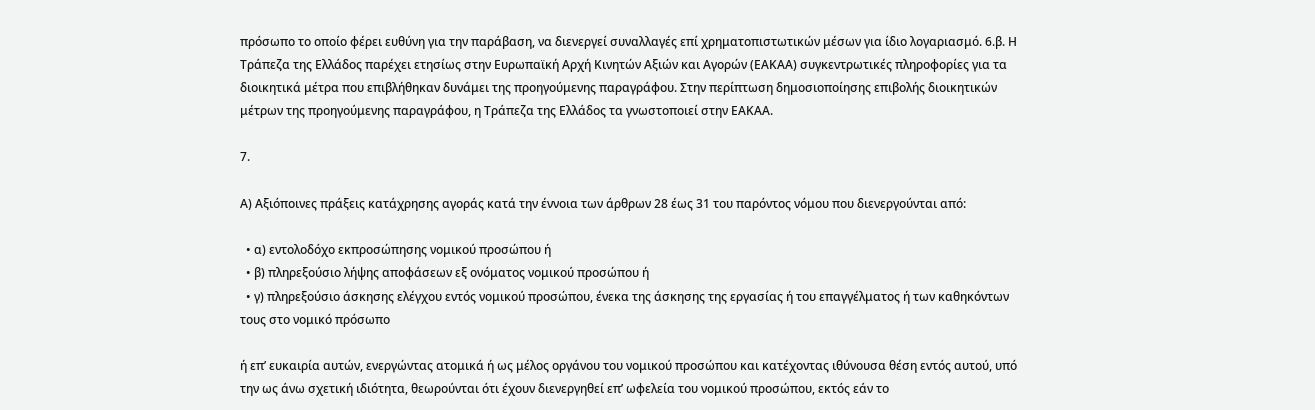πρόσωπο το οποίο φέρει ευθύνη για την παράβαση, να διενεργεί συναλλαγές επί χρηματοπιστωτικών μέσων για ίδιο λογαριασμό. 6.β. Η Τράπεζα της Ελλάδος παρέχει ετησίως στην Ευρωπαϊκή Αρχή Κινητών Αξιών και Αγορών (ΕΑΚΑΑ) συγκεντρωτικές πληροφορίες για τα διοικητικά μέτρα που επιβλήθηκαν δυνάμει της προηγούμενης παραγράφου. Στην περίπτωση δημοσιοποίησης επιβολής διοικητικών μέτρων της προηγούμενης παραγράφου, η Τράπεζα της Ελλάδος τα γνωστοποιεί στην ΕΑΚΑΑ.

7.

Α) Αξιόποινες πράξεις κατάχρησης αγοράς κατά την έννοια των άρθρων 28 έως 31 του παρόντος νόμου που διενεργούνται από:

  • α) εντολοδόχο εκπροσώπησης νομικού προσώπου ή
  • β) πληρεξούσιο λήψης αποφάσεων εξ ονόματος νομικού προσώπου ή
  • γ) πληρεξούσιο άσκησης ελέγχου εντός νομικού προσώπου, ένεκα της άσκησης της εργασίας ή του επαγγέλματος ή των καθηκόντων τους στο νομικό πρόσωπο

ή επ’ ευκαιρία αυτών, ενεργώντας ατομικά ή ως μέλος οργάνου του νομικού προσώπου και κατέχοντας ιθύνουσα θέση εντός αυτού, υπό την ως άνω σχετική ιδιότητα, θεωρούνται ότι έχουν διενεργηθεί επ’ ωφελεία του νομικού προσώπου, εκτός εάν το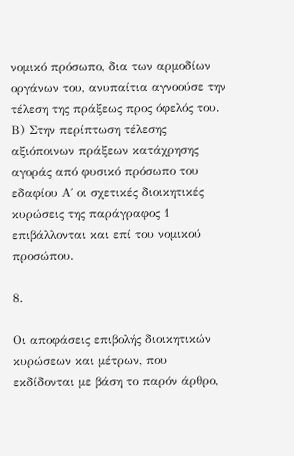νομικό πρόσωπο, δια των αρμοδίων οργάνων του, ανυπαίτια αγνοούσε την τέλεση της πράξεως προς όφελός του. Β) Στην περίπτωση τέλεσης αξιόποινων πράξεων κατάχρησης αγοράς από φυσικό πρόσωπο του εδαφίου Α΄ οι σχετικές διοικητικές κυρώσεις της παράγραφος 1 επιβάλλονται και επί του νομικού προσώπου.

8.

Οι αποφάσεις επιβολής διοικητικών κυρώσεων και μέτρων, που εκδίδονται με βάση το παρόν άρθρο,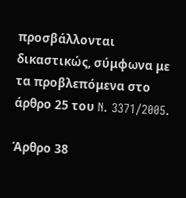προσβάλλονται δικαστικώς, σύμφωνα με τα προβλεπόμενα στο άρθρο 25 του N. 3371/2005.

Άρθρο 38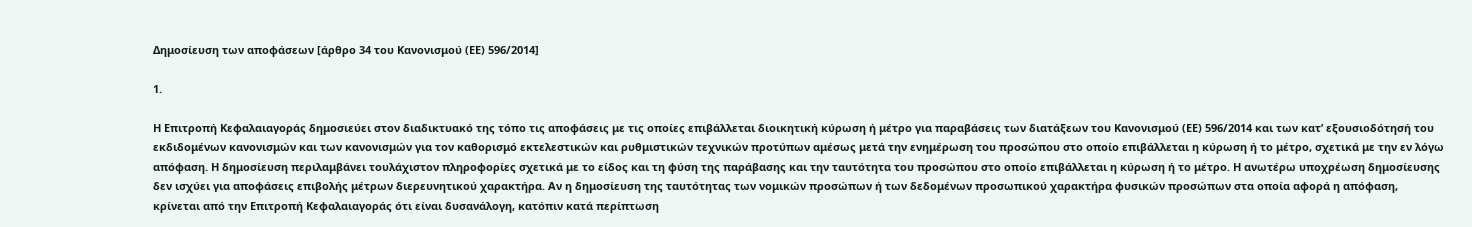Δημοσίευση των αποφάσεων [άρθρο 34 του Κανονισμού (ΕΕ) 596/2014]

1.

Η Επιτροπή Κεφαλαιαγοράς δημοσιεύει στον διαδικτυακό της τόπο τις αποφάσεις με τις οποίες επιβάλλεται διοικητική κύρωση ή μέτρο για παραβάσεις των διατάξεων του Κανονισμού (ΕΕ) 596/2014 και των κατ’ εξουσιοδότησή του εκδιδομένων κανονισμών και των κανονισμών για τον καθορισμό εκτελεστικών και ρυθμιστικών τεχνικών προτύπων αμέσως μετά την ενημέρωση του προσώπου στο οποίο επιβάλλεται η κύρωση ή το μέτρο, σχετικά με την εν λόγω απόφαση. Η δημοσίευση περιλαμβάνει τουλάχιστον πληροφορίες σχετικά με το είδος και τη φύση της παράβασης και την ταυτότητα του προσώπου στο οποίο επιβάλλεται η κύρωση ή το μέτρο. Η ανωτέρω υποχρέωση δημοσίευσης δεν ισχύει για αποφάσεις επιβολής μέτρων διερευνητικού χαρακτήρα. Αν η δημοσίευση της ταυτότητας των νομικών προσώπων ή των δεδομένων προσωπικού χαρακτήρα φυσικών προσώπων στα οποία αφορά η απόφαση, κρίνεται από την Επιτροπή Κεφαλαιαγοράς ότι είναι δυσανάλογη, κατόπιν κατά περίπτωση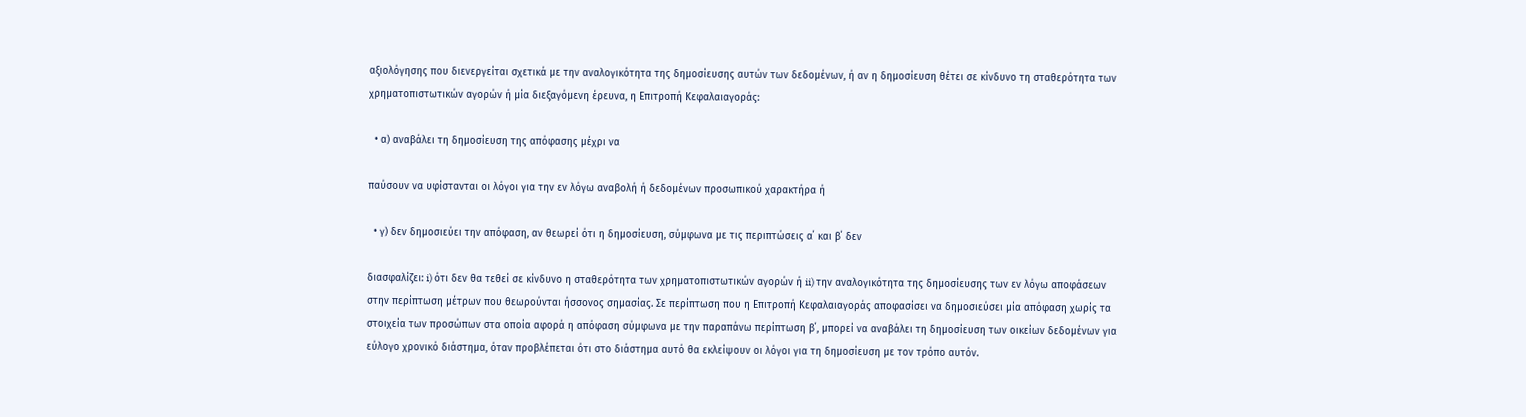αξιολόγησης που διενεργείται σχετικά με την αναλογικότητα της δημοσίευσης αυτών των δεδομένων, ή αν η δημοσίευση θέτει σε κίνδυνο τη σταθερότητα των χρηματοπιστωτικών αγορών ή μία διεξαγόμενη έρευνα, η Επιτροπή Κεφαλαιαγοράς:

  • α) αναβάλει τη δημοσίευση της απόφασης μέχρι να

παύσουν να υφίστανται οι λόγοι για την εν λόγω αναβολή ή δεδομένων προσωπικού χαρακτήρα ή

  • γ) δεν δημοσιεύει την απόφαση, αν θεωρεί ότι η δημοσίευση, σύμφωνα με τις περιπτώσεις α΄ και β΄ δεν

διασφαλίζει: i) ότι δεν θα τεθεί σε κίνδυνο η σταθερότητα των χρηματοπιστωτικών αγορών ή ii) την αναλογικότητα της δημοσίευσης των εν λόγω αποφάσεων στην περίπτωση μέτρων που θεωρούνται ήσσονος σημασίας. Σε περίπτωση που η Επιτροπή Κεφαλαιαγοράς αποφασίσει να δημοσιεύσει μία απόφαση χωρίς τα στοιχεία των προσώπων στα οποία αφορά η απόφαση σύμφωνα με την παραπάνω περίπτωση β΄, μπορεί να αναβάλει τη δημοσίευση των οικείων δεδομένων για εύλογο χρονικό διάστημα, όταν προβλέπεται ότι στο διάστημα αυτό θα εκλείψουν οι λόγοι για τη δημοσίευση με τον τρόπο αυτόν.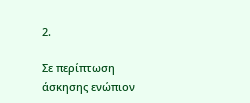2.

Σε περίπτωση άσκησης ενώπιον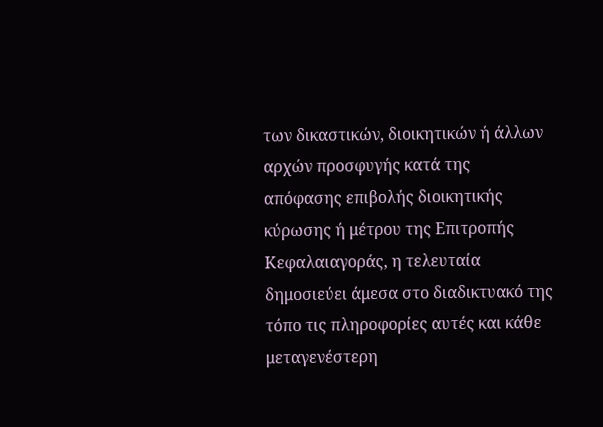των δικαστικών, διοικητικών ή άλλων αρχών προσφυγής κατά της απόφασης επιβολής διοικητικής κύρωσης ή μέτρου της Επιτροπής Κεφαλαιαγοράς, η τελευταία δημοσιεύει άμεσα στο διαδικτυακό της τόπο τις πληροφορίες αυτές και κάθε μεταγενέστερη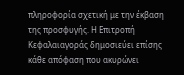πληροφορία σχετική με την έκβαση της προσφυγής. Η Επιτροπή Κεφαλαιαγοράς δημοσιεύει επίσης κάθε απόφαση που ακυρώνει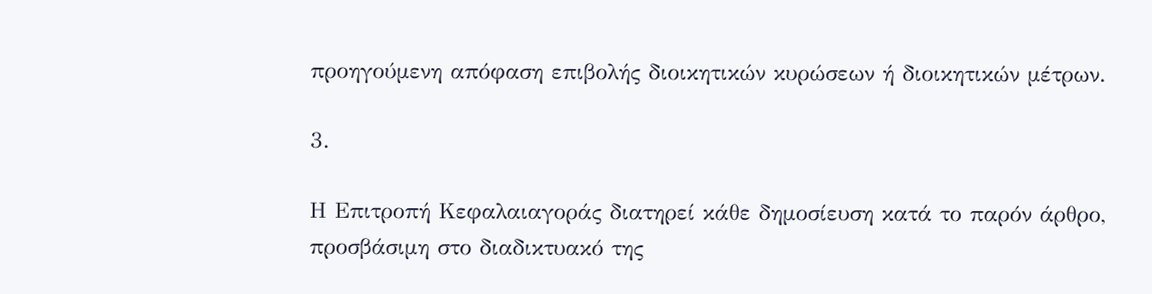προηγούμενη απόφαση επιβολής διοικητικών κυρώσεων ή διοικητικών μέτρων.

3.

Η Επιτροπή Κεφαλαιαγοράς διατηρεί κάθε δημοσίευση κατά το παρόν άρθρο, προσβάσιμη στο διαδικτυακό της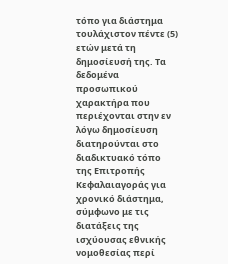τόπο για διάστημα τουλάχιστον πέντε (5) ετών μετά τη δημοσίευσή της. Τα δεδομένα προσωπικού χαρακτήρα που περιέχονται στην εν λόγω δημοσίευση διατηρούνται στο διαδικτυακό τόπο της Επιτροπής Κεφαλαιαγοράς για χρονικό διάστημα, σύμφωνο με τις διατάξεις της ισχύουσας εθνικής νομοθεσίας περί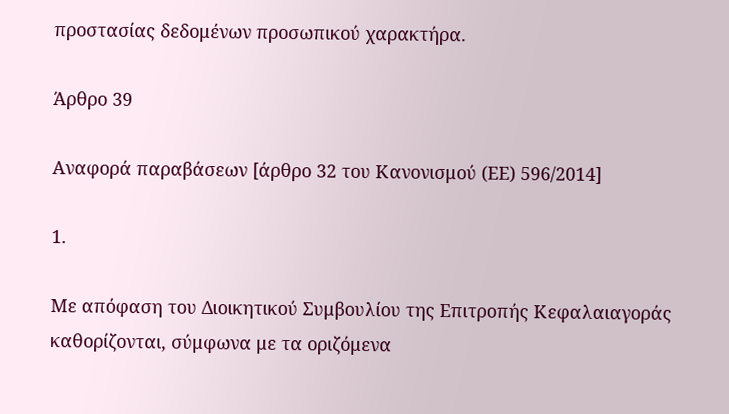προστασίας δεδομένων προσωπικού χαρακτήρα.

Άρθρο 39

Αναφορά παραβάσεων [άρθρο 32 του Κανονισμού (ΕΕ) 596/2014]

1.

Με απόφαση του Διοικητικού Συμβουλίου της Επιτροπής Κεφαλαιαγοράς καθορίζονται, σύμφωνα με τα οριζόμενα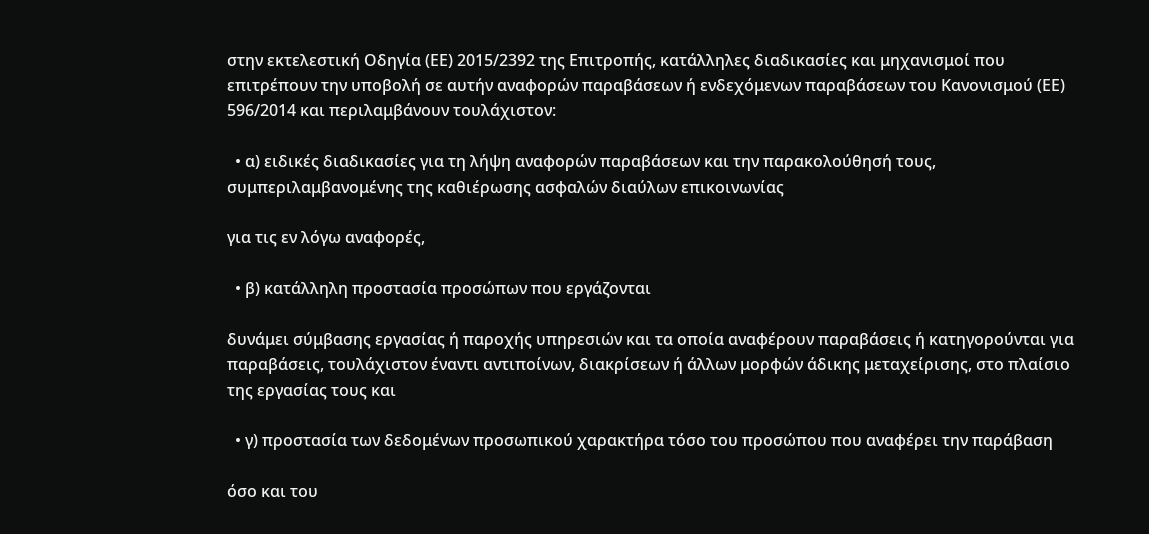στην εκτελεστική Οδηγία (ΕΕ) 2015/2392 της Επιτροπής, κατάλληλες διαδικασίες και μηχανισμοί που επιτρέπουν την υποβολή σε αυτήν αναφορών παραβάσεων ή ενδεχόμενων παραβάσεων του Κανονισμού (ΕΕ) 596/2014 και περιλαμβάνουν τουλάχιστον:

  • α) ειδικές διαδικασίες για τη λήψη αναφορών παραβάσεων και την παρακολούθησή τους, συμπεριλαμβανομένης της καθιέρωσης ασφαλών διαύλων επικοινωνίας

για τις εν λόγω αναφορές,

  • β) κατάλληλη προστασία προσώπων που εργάζονται

δυνάμει σύμβασης εργασίας ή παροχής υπηρεσιών και τα οποία αναφέρουν παραβάσεις ή κατηγορούνται για παραβάσεις, τουλάχιστον έναντι αντιποίνων, διακρίσεων ή άλλων μορφών άδικης μεταχείρισης, στο πλαίσιο της εργασίας τους και

  • γ) προστασία των δεδομένων προσωπικού χαρακτήρα τόσο του προσώπου που αναφέρει την παράβαση

όσο και του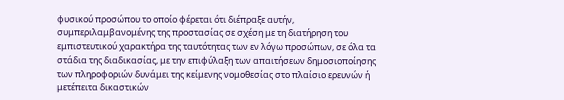φυσικού προσώπου το οποίο φέρεται ότι διέπραξε αυτήν, συμπεριλαμβανομένης της προστασίας σε σχέση με τη διατήρηση του εμπιστευτικού χαρακτήρα της ταυτότητας των εν λόγω προσώπων, σε όλα τα στάδια της διαδικασίας, με την επιφύλαξη των απαιτήσεων δημοσιοποίησης των πληροφοριών δυνάμει της κείμενης νομοθεσίας στο πλαίσιο ερευνών ή μετέπειτα δικαστικών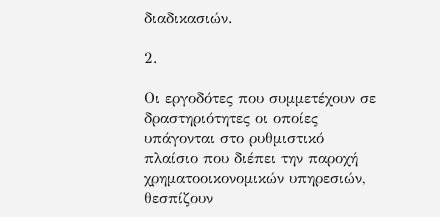διαδικασιών.

2.

Οι εργοδότες που συμμετέχουν σε δραστηριότητες οι οποίες υπάγονται στο ρυθμιστικό πλαίσιο που διέπει την παροχή χρηματοοικονομικών υπηρεσιών, θεσπίζουν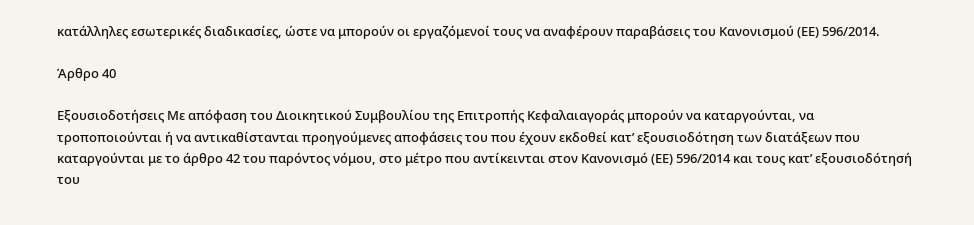κατάλληλες εσωτερικές διαδικασίες, ώστε να μπορούν οι εργαζόμενοί τους να αναφέρουν παραβάσεις του Κανονισμού (ΕΕ) 596/2014.

Άρθρο 40

Εξουσιοδοτήσεις Με απόφαση του Διοικητικού Συμβουλίου της Επιτροπής Κεφαλαιαγοράς μπορούν να καταργούνται, να τροποποιούνται ή να αντικαθίστανται προηγούμενες αποφάσεις του που έχουν εκδοθεί κατ’ εξουσιοδότηση των διατάξεων που καταργούνται με το άρθρο 42 του παρόντος νόμου, στο μέτρο που αντίκεινται στον Κανονισμό (ΕΕ) 596/2014 και τους κατ’ εξουσιοδότησή του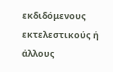εκδιδόμενους εκτελεστικούς ή άλλους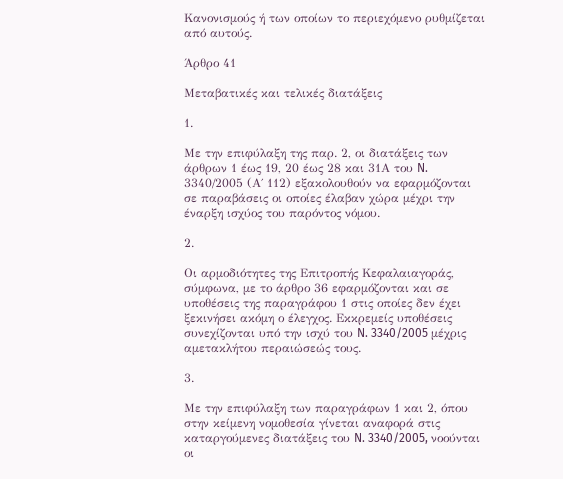Κανονισμούς ή των οποίων το περιεχόμενο ρυθμίζεται από αυτούς.

Άρθρο 41

Μεταβατικές και τελικές διατάξεις

1.

Με την επιφύλαξη της παρ. 2, οι διατάξεις των άρθρων 1 έως 19, 20 έως 28 και 31Α του N. 3340/2005 (Α΄ 112) εξακολουθούν να εφαρμόζονται σε παραβάσεις οι οποίες έλαβαν χώρα μέχρι την έναρξη ισχύος του παρόντος νόμου.

2.

Οι αρμοδιότητες της Επιτροπής Κεφαλαιαγοράς, σύμφωνα, με το άρθρο 36 εφαρμόζονται και σε υποθέσεις της παραγράφου 1 στις οποίες δεν έχει ξεκινήσει ακόμη ο έλεγχος. Εκκρεμείς υποθέσεις συνεχίζονται υπό την ισχύ του N. 3340/2005 μέχρις αμετακλήτου περαιώσεώς τους.

3.

Με την επιφύλαξη των παραγράφων 1 και 2, όπου στην κείμενη νομοθεσία γίνεται αναφορά στις καταργούμενες διατάξεις του N. 3340/2005, νοούνται οι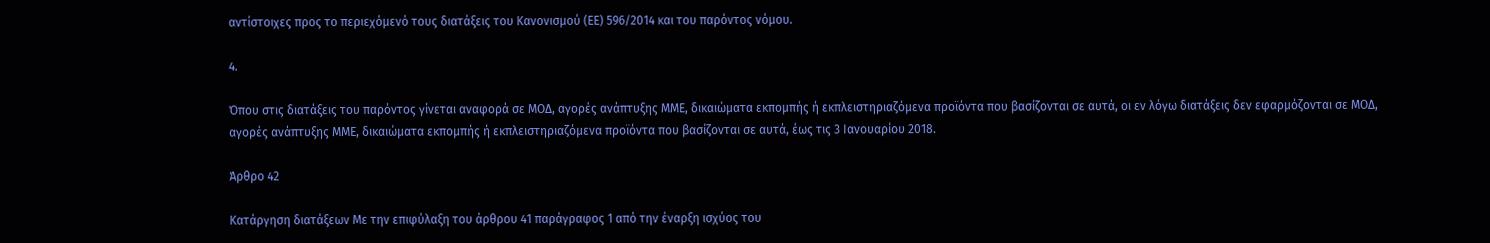αντίστοιχες προς το περιεχόμενό τους διατάξεις του Κανονισμού (ΕΕ) 596/2014 και του παρόντος νόμου.

4.

Όπου στις διατάξεις του παρόντος γίνεται αναφορά σε ΜΟΔ, αγορές ανάπτυξης ΜΜΕ, δικαιώματα εκπομπής ή εκπλειστηριαζόμενα προϊόντα που βασίζονται σε αυτά, οι εν λόγω διατάξεις δεν εφαρμόζονται σε ΜΟΔ, αγορές ανάπτυξης ΜΜΕ, δικαιώματα εκπομπής ή εκπλειστηριαζόμενα προϊόντα που βασίζονται σε αυτά, έως τις 3 Ιανουαρίου 2018.

Άρθρο 42

Κατάργηση διατάξεων Με την επιφύλαξη του άρθρου 41 παράγραφος 1 από την έναρξη ισχύος του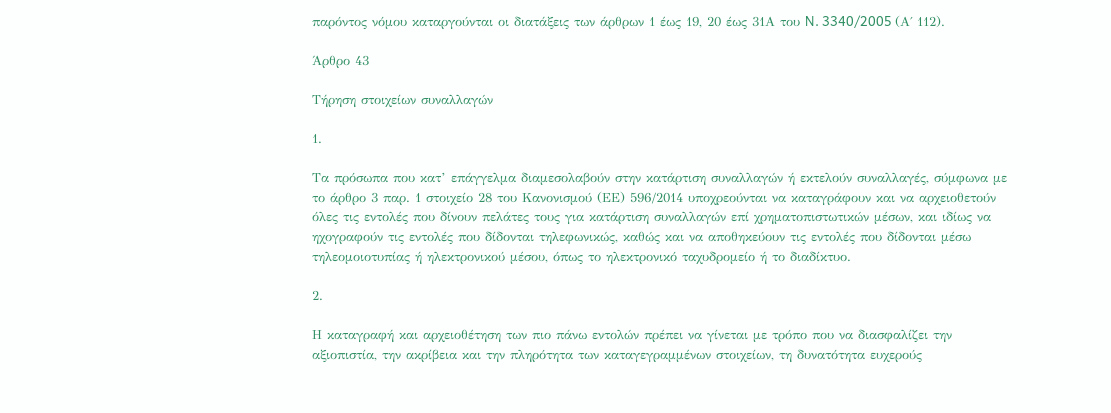παρόντος νόμου καταργούνται οι διατάξεις των άρθρων 1 έως 19, 20 έως 31Α του N. 3340/2005 (Α΄ 112).

Άρθρο 43

Τήρηση στοιχείων συναλλαγών

1.

Τα πρόσωπα που κατ’ επάγγελμα διαμεσολαβούν στην κατάρτιση συναλλαγών ή εκτελούν συναλλαγές, σύμφωνα με το άρθρο 3 παρ. 1 στοιχείο 28 του Κανονισμού (ΕΕ) 596/2014 υποχρεούνται να καταγράφουν και να αρχειοθετούν όλες τις εντολές που δίνουν πελάτες τους για κατάρτιση συναλλαγών επί χρηματοπιστωτικών μέσων, και ιδίως να ηχογραφούν τις εντολές που δίδονται τηλεφωνικώς, καθώς και να αποθηκεύουν τις εντολές που δίδονται μέσω τηλεομοιοτυπίας ή ηλεκτρονικού μέσου, όπως το ηλεκτρονικό ταχυδρομείο ή το διαδίκτυο.

2.

Η καταγραφή και αρχειοθέτηση των πιο πάνω εντολών πρέπει να γίνεται με τρόπο που να διασφαλίζει την αξιοπιστία, την ακρίβεια και την πληρότητα των καταγεγραμμένων στοιχείων, τη δυνατότητα ευχερούς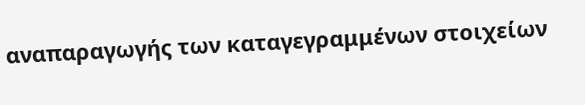αναπαραγωγής των καταγεγραμμένων στοιχείων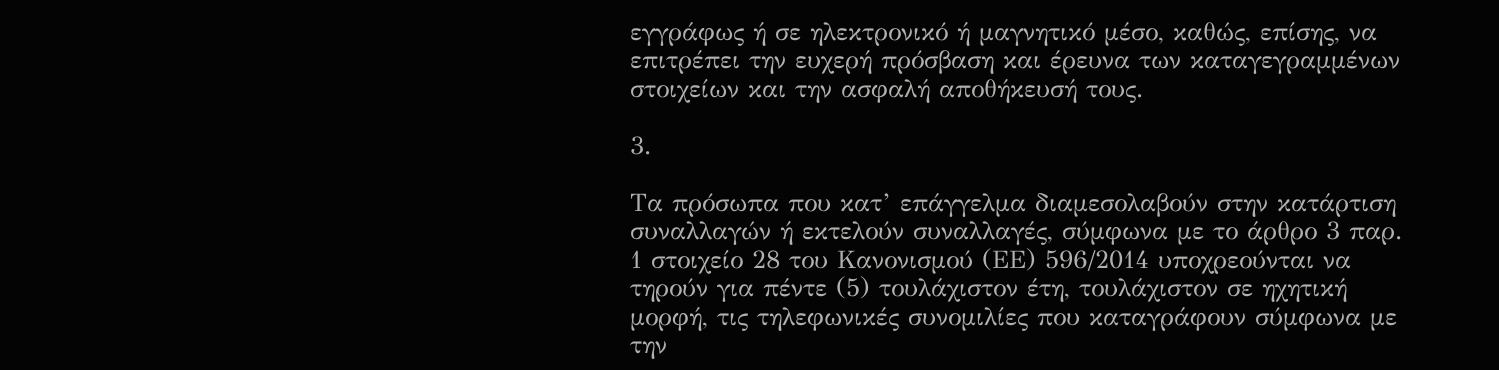εγγράφως ή σε ηλεκτρονικό ή μαγνητικό μέσο, καθώς, επίσης, να επιτρέπει την ευχερή πρόσβαση και έρευνα των καταγεγραμμένων στοιχείων και την ασφαλή αποθήκευσή τους.

3.

Τα πρόσωπα που κατ’ επάγγελμα διαμεσολαβούν στην κατάρτιση συναλλαγών ή εκτελούν συναλλαγές, σύμφωνα με το άρθρο 3 παρ. 1 στοιχείο 28 του Κανονισμού (ΕΕ) 596/2014 υποχρεούνται να τηρούν για πέντε (5) τουλάχιστον έτη, τουλάχιστον σε ηχητική μορφή, τις τηλεφωνικές συνομιλίες που καταγράφουν σύμφωνα με την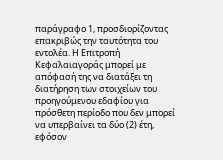παράγραφο 1, προσδιορίζοντας επακριβώς την ταυτότητα του εντολέα. Η Επιτροπή Κεφαλαιαγοράς μπορεί με απόφασή της να διατάξει τη διατήρηση των στοιχείων του προηγούμενου εδαφίου για πρόσθετη περίοδο που δεν μπορεί να υπερβαίνει τα δύο (2) έτη, εφόσον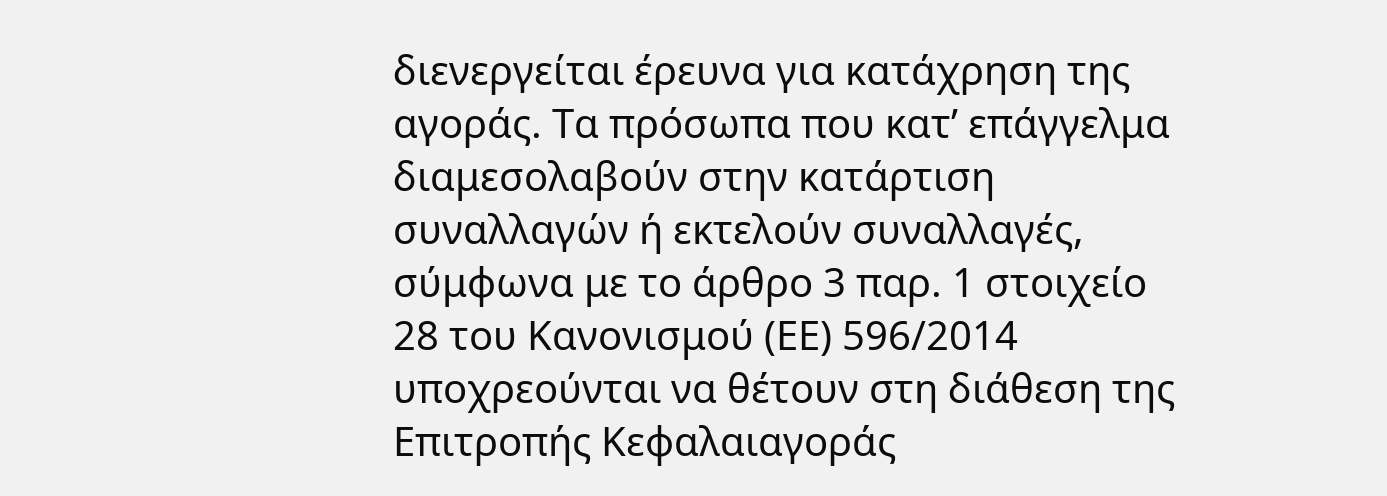διενεργείται έρευνα για κατάχρηση της αγοράς. Τα πρόσωπα που κατ’ επάγγελμα διαμεσολαβούν στην κατάρτιση συναλλαγών ή εκτελούν συναλλαγές, σύμφωνα με το άρθρο 3 παρ. 1 στοιχείο 28 του Κανονισμού (ΕΕ) 596/2014 υποχρεούνται να θέτουν στη διάθεση της Επιτροπής Κεφαλαιαγοράς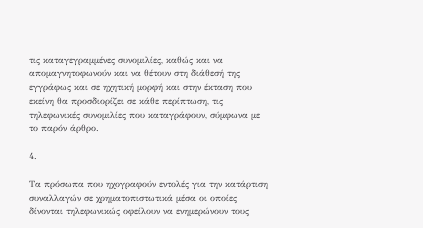τις καταγεγραμμένες συνομιλίες, καθώς και να απομαγνητοφωνούν και να θέτουν στη διάθεσή της εγγράφως και σε ηχητική μορφή και στην έκταση που εκείνη θα προσδιορίζει σε κάθε περίπτωση, τις τηλεφωνικές συνομιλίες που καταγράφουν, σύμφωνα με το παρόν άρθρο.

4.

Τα πρόσωπα που ηχογραφούν εντολές για την κατάρτιση συναλλαγών σε χρηματοπιστωτικά μέσα οι οποίες δίνονται τηλεφωνικώς οφείλουν να ενημερώνουν τους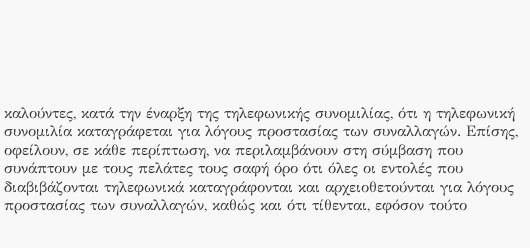καλούντες, κατά την έναρξη της τηλεφωνικής συνομιλίας, ότι η τηλεφωνική συνομιλία καταγράφεται για λόγους προστασίας των συναλλαγών. Επίσης, οφείλουν, σε κάθε περίπτωση, να περιλαμβάνουν στη σύμβαση που συνάπτουν με τους πελάτες τους σαφή όρο ότι όλες οι εντολές που διαβιβάζονται τηλεφωνικά καταγράφονται και αρχειοθετούνται για λόγους προστασίας των συναλλαγών, καθώς και ότι τίθενται, εφόσον τούτο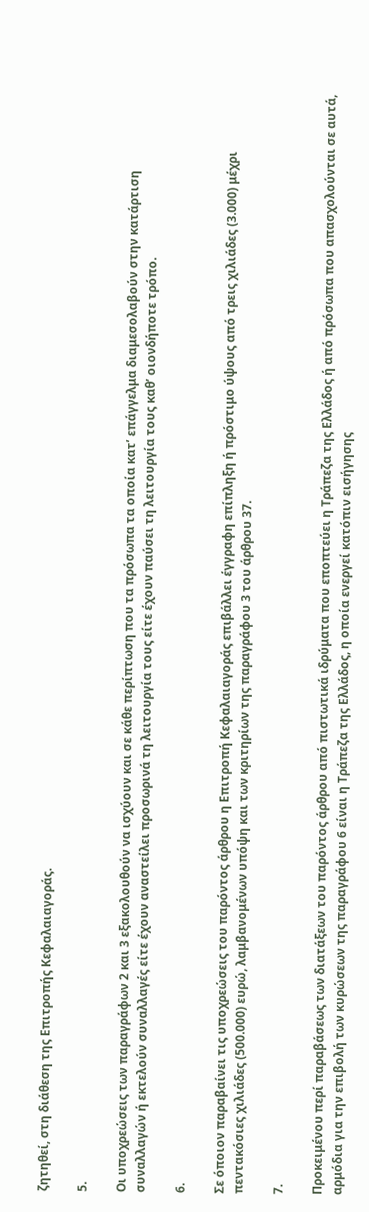ζητηθεί, στη διάθεση της Επιτροπής Κεφαλαιαγοράς.

5.

Οι υποχρεώσεις των παραγράφων 2 και 3 εξακολουθούν να ισχύουν και σε κάθε περίπτωση που τα πρόσωπα τα οποία κατ’ επάγγελμα διαμεσολαβούν στην κατάρτιση συναλλαγών ή εκτελούν συναλλαγές είτε έχουν αναστείλει προσωρινά τη λειτουργία τους είτε έχουν παύσει τη λειτουργία τους καθ’ οιονδήποτε τρόπο.

6.

Σε όποιον παραβαίνει τις υποχρεώσεις του παρόντος άρθρου η Επιτροπή Κεφαλαιαγοράς επιβάλλει έγγραφη επίπληξη ή πρόστιμο ύψους από τρεις χιλιάδες (3.000) μέχρι πεντακόσιες χιλιάδες (500.000) ευρώ, λαμβανομένων υπόψη και των κριτηρίων της παραγράφου 3 του άρθρου 37.

7.

Προκειμένου περί παραβάσεως των διατάξεων του παρόντος άρθρου από πιστωτικά ιδρύματα που εποπτεύει η Τράπεζα της Ελλάδος ή από πρόσωπα που απασχολούνται σε αυτά, αρμόδια για την επιβολή των κυρώσεων της παραγράφου 6 είναι η Τράπεζα της Ελλάδος, η οποία ενεργεί κατόπιν εισήγησης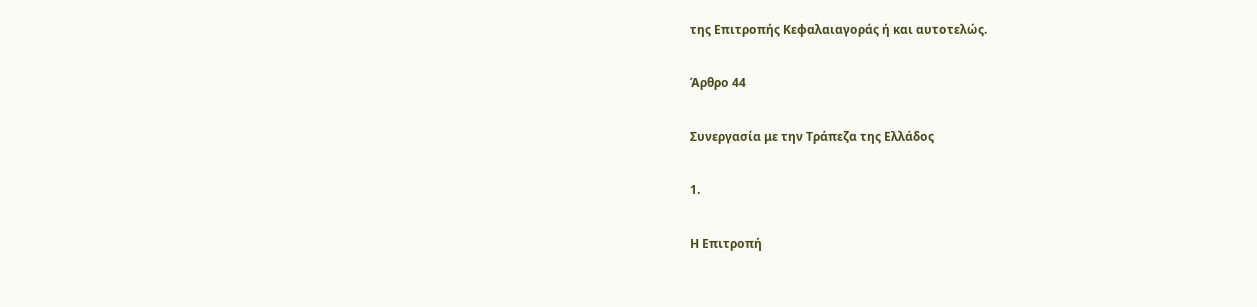της Επιτροπής Κεφαλαιαγοράς ή και αυτοτελώς.

Άρθρο 44

Συνεργασία με την Τράπεζα της Ελλάδος

1.

Η Επιτροπή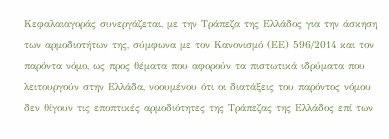Κεφαλαιαγοράς συνεργάζεται, με την Τράπεζα της Ελλάδος για την άσκηση των αρμοδιοτήτων της, σύμφωνα με τον Κανονισμό (ΕΕ) 596/2014 και τον παρόντα νόμο, ως προς θέματα που αφορούν τα πιστωτικά ιδρύματα που λειτουργούν στην Ελλάδα, νοουμένου ότι οι διατάξεις του παρόντος νόμου δεν θίγουν τις εποπτικές αρμοδιότητες της Τράπεζας της Ελλάδος επί των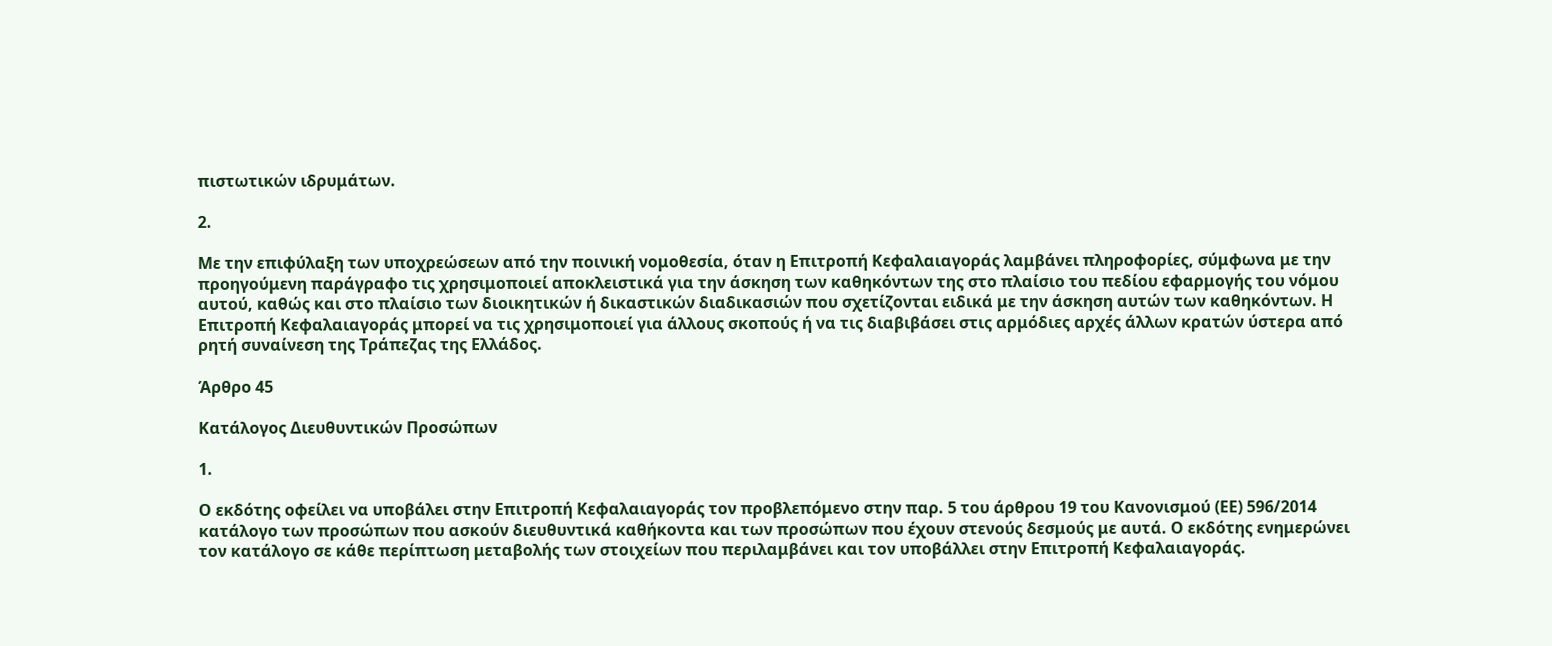πιστωτικών ιδρυμάτων.

2.

Με την επιφύλαξη των υποχρεώσεων από την ποινική νομοθεσία, όταν η Επιτροπή Κεφαλαιαγοράς λαμβάνει πληροφορίες, σύμφωνα με την προηγούμενη παράγραφο τις χρησιμοποιεί αποκλειστικά για την άσκηση των καθηκόντων της στο πλαίσιο του πεδίου εφαρμογής του νόμου αυτού, καθώς και στο πλαίσιο των διοικητικών ή δικαστικών διαδικασιών που σχετίζονται ειδικά με την άσκηση αυτών των καθηκόντων. Η Επιτροπή Κεφαλαιαγοράς μπορεί να τις χρησιμοποιεί για άλλους σκοπούς ή να τις διαβιβάσει στις αρμόδιες αρχές άλλων κρατών ύστερα από ρητή συναίνεση της Τράπεζας της Ελλάδος.

Άρθρο 45

Κατάλογος Διευθυντικών Προσώπων

1.

Ο εκδότης οφείλει να υποβάλει στην Επιτροπή Κεφαλαιαγοράς τον προβλεπόμενο στην παρ. 5 του άρθρου 19 του Κανονισμού (ΕΕ) 596/2014 κατάλογο των προσώπων που ασκούν διευθυντικά καθήκοντα και των προσώπων που έχουν στενούς δεσμούς με αυτά. Ο εκδότης ενημερώνει τον κατάλογο σε κάθε περίπτωση μεταβολής των στοιχείων που περιλαμβάνει και τον υποβάλλει στην Επιτροπή Κεφαλαιαγοράς.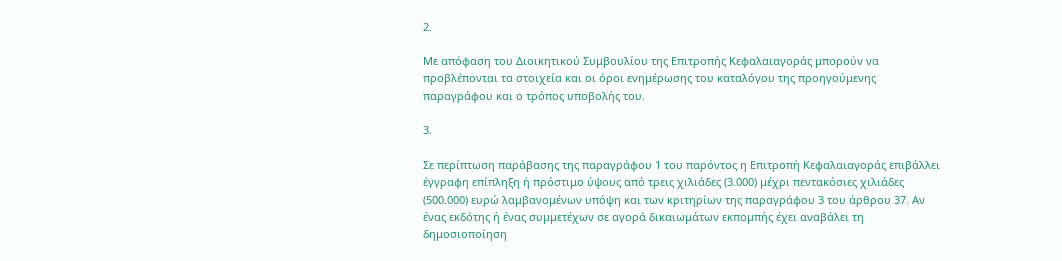2.

Με απόφαση του Διοικητικού Συμβουλίου της Επιτροπής Κεφαλαιαγοράς μπορούν να προβλέπονται τα στοιχεία και οι όροι ενημέρωσης του καταλόγου της προηγούμενης παραγράφου και ο τρόπος υποβολής του.

3.

Σε περίπτωση παράβασης της παραγράφου 1 του παρόντος η Επιτροπή Κεφαλαιαγοράς επιβάλλει έγγραφη επίπληξη ή πρόστιμο ύψους από τρεις χιλιάδες (3.000) μέχρι πεντακόσιες χιλιάδες (500.000) ευρώ λαμβανομένων υπόψη και των κριτηρίων της παραγράφου 3 του άρθρου 37. Αν ένας εκδότης ή ένας συμμετέχων σε αγορά δικαιωμάτων εκπομπής έχει αναβάλει τη δημοσιοποίηση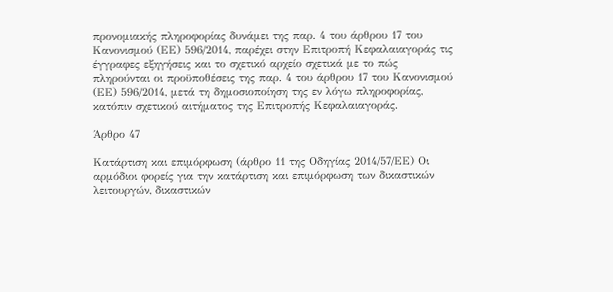προνομιακής πληροφορίας δυνάμει της παρ. 4 του άρθρου 17 του Κανονισμού (ΕΕ) 596/2014, παρέχει στην Επιτροπή Κεφαλαιαγοράς τις έγγραφες εξηγήσεις και το σχετικό αρχείο σχετικά με το πώς πληρούνται οι προϋποθέσεις της παρ. 4 του άρθρου 17 του Κανονισμού (ΕΕ) 596/2014, μετά τη δημοσιοποίηση της εν λόγω πληροφορίας, κατόπιν σχετικού αιτήματος της Επιτροπής Κεφαλαιαγοράς.

Άρθρο 47

Κατάρτιση και επιμόρφωση (άρθρο 11 της Οδηγίας 2014/57/ΕΕ) Οι αρμόδιοι φορείς για την κατάρτιση και επιμόρφωση των δικαστικών λειτουργών, δικαστικών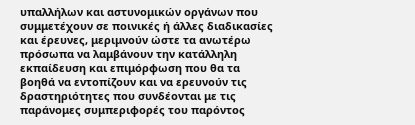υπαλλήλων και αστυνομικών οργάνων που συμμετέχουν σε ποινικές ή άλλες διαδικασίες και έρευνες, μεριμνούν ώστε τα ανωτέρω πρόσωπα να λαμβάνουν την κατάλληλη εκπαίδευση και επιμόρφωση που θα τα βοηθά να εντοπίζουν και να ερευνούν τις δραστηριότητες που συνδέονται με τις παράνομες συμπεριφορές του παρόντος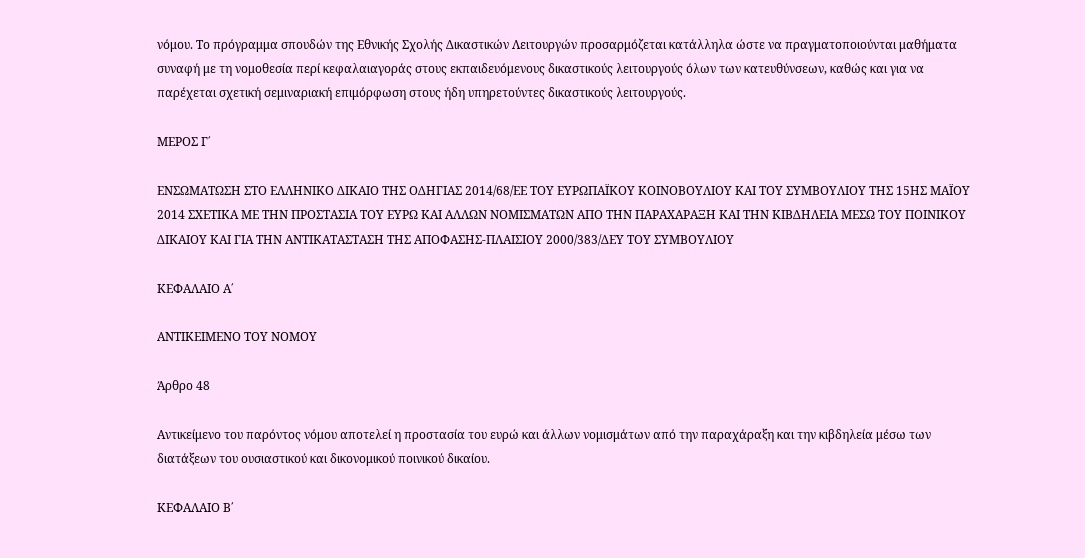νόμου. Το πρόγραμμα σπουδών της Εθνικής Σχολής Δικαστικών Λειτουργών προσαρμόζεται κατάλληλα ώστε να πραγματοποιούνται μαθήματα συναφή με τη νομοθεσία περί κεφαλαιαγοράς στους εκπαιδευόμενους δικαστικούς λειτουργούς όλων των κατευθύνσεων, καθώς και για να παρέχεται σχετική σεμιναριακή επιμόρφωση στους ήδη υπηρετούντες δικαστικούς λειτουργούς.

ΜΕΡΟΣ Γ΄

ΕΝΣΩΜΑΤΩΣΗ ΣΤΟ ΕΛΛΗΝΙΚΟ ΔΙΚΑΙΟ ΤΗΣ ΟΔΗΓΙΑΣ 2014/68/ΕΕ ΤΟΥ ΕΥΡΩΠΑΪΚΟΥ ΚΟΙΝΟΒΟΥΛΙΟΥ ΚΑΙ ΤΟΥ ΣΥΜΒΟΥΛΙΟΥ ΤΗΣ 15ΗΣ ΜΑΪΟΥ 2014 ΣΧΕΤΙΚΑ ΜΕ ΤΗΝ ΠΡΟΣΤΑΣΙΑ ΤΟΥ ΕΥΡΩ ΚΑΙ ΑΛΛΩΝ ΝΟΜΙΣΜΑΤΩΝ ΑΠΟ ΤΗΝ ΠΑΡΑΧΑΡΑΞΗ ΚΑΙ ΤΗΝ ΚΙΒΔΗΛΕΙΑ ΜΕΣΩ ΤΟΥ ΠΟΙΝΙΚΟΥ ΔΙΚΑΙΟΥ ΚΑΙ ΓΙΑ ΤΗΝ ΑΝΤΙΚΑΤΑΣΤΑΣΗ ΤΗΣ ΑΠΟΦΑΣΗΣ-ΠΛΑΙΣΙΟΥ 2000/383/ΔΕΥ ΤΟΥ ΣΥΜΒΟΥΛΙΟΥ

ΚΕΦΑΛΑΙΟ Α΄

ΑΝΤΙΚΕΙΜΕΝΟ ΤΟΥ ΝΟΜΟΥ

Άρθρο 48

Αντικείμενο του παρόντος νόμου αποτελεί η προστασία του ευρώ και άλλων νομισμάτων από την παραχάραξη και την κιβδηλεία μέσω των διατάξεων του ουσιαστικού και δικονομικού ποινικού δικαίου.

ΚΕΦΑΛΑΙΟ Β΄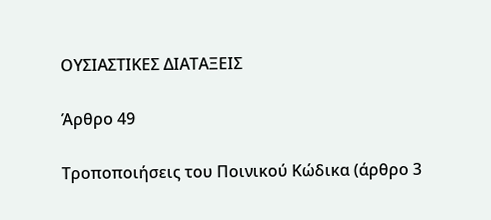ΟΥΣΙΑΣΤΙΚΕΣ ΔΙΑΤΑΞΕΙΣ

Άρθρο 49

Τροποποιήσεις του Ποινικού Κώδικα (άρθρο 3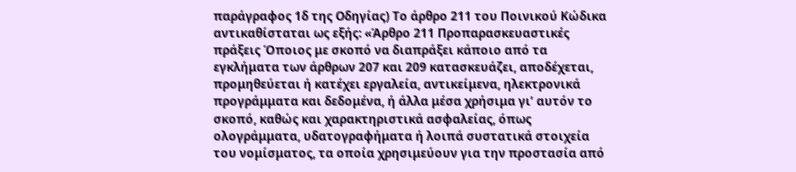παράγραφος 1δ της Οδηγίας) Το άρθρο 211 του Ποινικού Κώδικα αντικαθίσταται ως εξής: «Άρθρο 211 Προπαρασκευαστικές πράξεις Όποιος με σκοπό να διαπράξει κάποιο από τα εγκλήματα των άρθρων 207 και 209 κατασκευάζει, αποδέχεται, προμηθεύεται ή κατέχει εργαλεία, αντικείμενα, ηλεκτρονικά προγράμματα και δεδομένα, ή άλλα μέσα χρήσιμα γι’ αυτόν το σκοπό, καθώς και χαρακτηριστικά ασφαλείας, όπως ολογράμματα, υδατογραφήματα ή λοιπά συστατικά στοιχεία του νομίσματος, τα οποία χρησιμεύουν για την προστασία από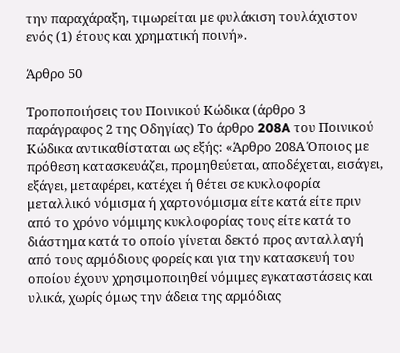την παραχάραξη, τιμωρείται με φυλάκιση τουλάχιστον ενός (1) έτους και χρηματική ποινή».

Άρθρο 50

Τροποποιήσεις του Ποινικού Κώδικα (άρθρο 3 παράγραφος 2 της Οδηγίας) Το άρθρο 208A του Ποινικού Κώδικα αντικαθίσταται ως εξής: «Άρθρο 208Α Όποιος με πρόθεση κατασκευάζει, προμηθεύεται, αποδέχεται, εισάγει, εξάγει, μεταφέρει, κατέχει ή θέτει σε κυκλοφορία μεταλλικό νόμισμα ή χαρτονόμισμα είτε κατά είτε πριν από το χρόνο νόμιμης κυκλοφορίας τους είτε κατά το διάστημα κατά το οποίο γίνεται δεκτό προς ανταλλαγή από τους αρμόδιους φορείς και για την κατασκευή του οποίου έχουν χρησιμοποιηθεί νόμιμες εγκαταστάσεις και υλικά, χωρίς όμως την άδεια της αρμόδιας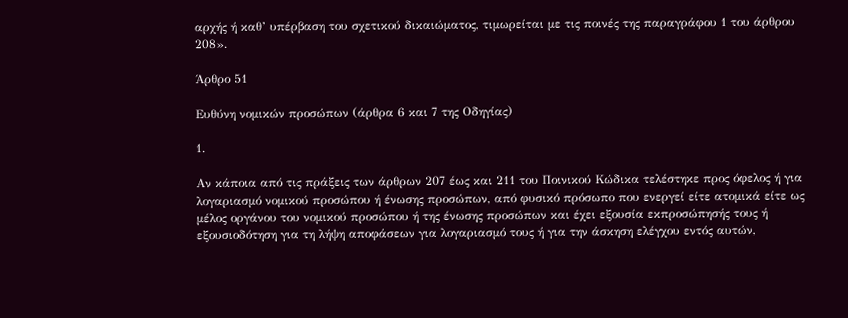αρχής ή καθ’ υπέρβαση του σχετικού δικαιώματος, τιμωρείται με τις ποινές της παραγράφου 1 του άρθρου 208».

Άρθρο 51

Ευθύνη νομικών προσώπων (άρθρα 6 και 7 της Οδηγίας)

1.

Αν κάποια από τις πράξεις των άρθρων 207 έως και 211 του Ποινικού Κώδικα τελέστηκε προς όφελος ή για λογαριασμό νομικού προσώπου ή ένωσης προσώπων, από φυσικό πρόσωπο που ενεργεί είτε ατομικά είτε ως μέλος οργάνου του νομικού προσώπου ή της ένωσης προσώπων και έχει εξουσία εκπροσώπησής τους ή εξουσιοδότηση για τη λήψη αποφάσεων για λογαριασμό τους ή για την άσκηση ελέγχου εντός αυτών,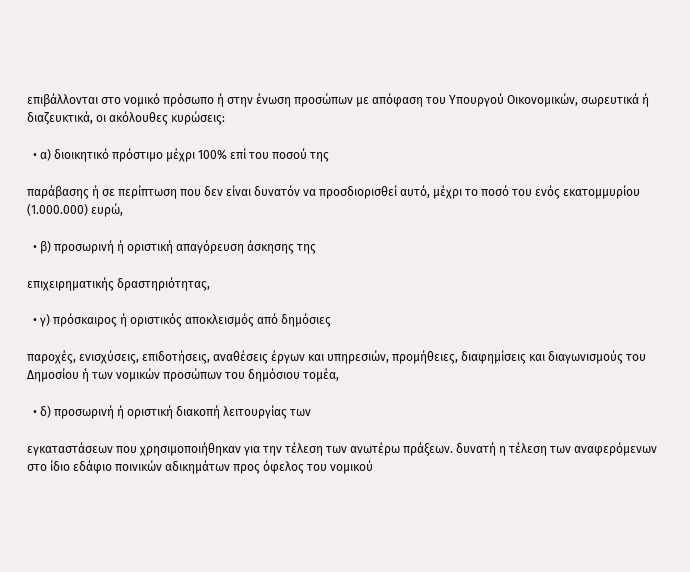επιβάλλονται στο νομικό πρόσωπο ή στην ένωση προσώπων με απόφαση του Υπουργού Οικονομικών, σωρευτικά ή διαζευκτικά, οι ακόλουθες κυρώσεις:

  • α) διοικητικό πρόστιμο μέχρι 100% επί του ποσού της

παράβασης ή σε περίπτωση που δεν είναι δυνατόν να προσδιορισθεί αυτό, μέχρι το ποσό του ενός εκατομμυρίου (1.000.000) ευρώ,

  • β) προσωρινή ή οριστική απαγόρευση άσκησης της

επιχειρηματικής δραστηριότητας,

  • γ) πρόσκαιρος ή οριστικός αποκλεισμός από δημόσιες

παροχές, ενισχύσεις, επιδοτήσεις, αναθέσεις έργων και υπηρεσιών, προμήθειες, διαφημίσεις και διαγωνισμούς του Δημοσίου ή των νομικών προσώπων του δημόσιου τομέα,

  • δ) προσωρινή ή οριστική διακοπή λειτουργίας των

εγκαταστάσεων που χρησιμοποιήθηκαν για την τέλεση των ανωτέρω πράξεων. δυνατή η τέλεση των αναφερόμενων στο ίδιο εδάφιο ποινικών αδικημάτων προς όφελος του νομικού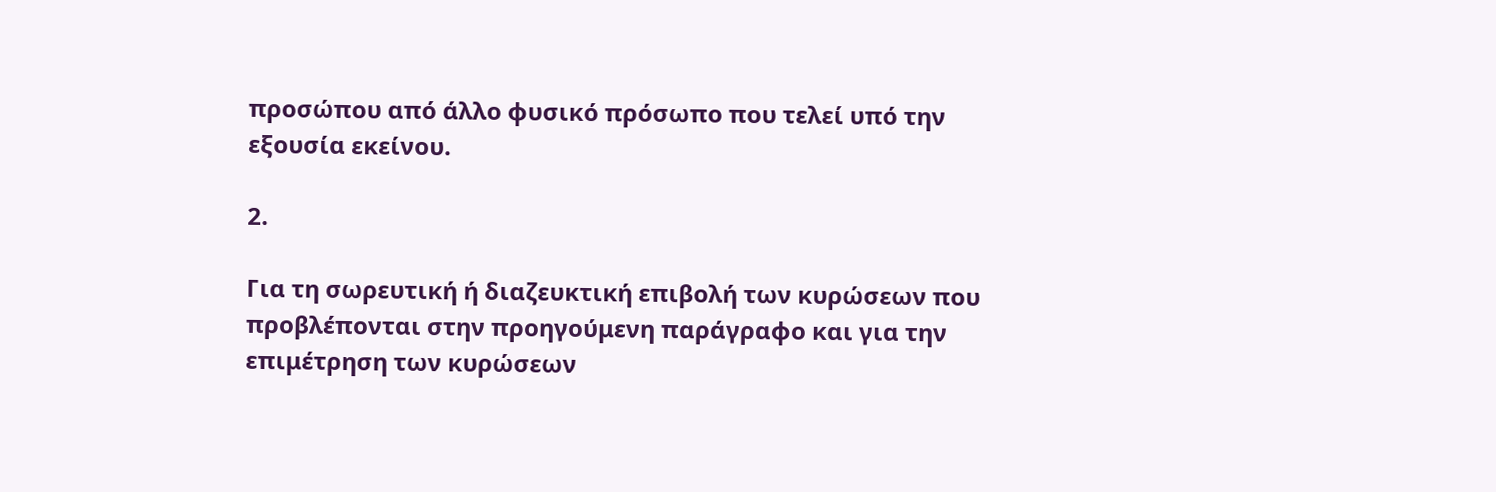προσώπου από άλλο φυσικό πρόσωπο που τελεί υπό την εξουσία εκείνου.

2.

Για τη σωρευτική ή διαζευκτική επιβολή των κυρώσεων που προβλέπονται στην προηγούμενη παράγραφο και για την επιμέτρηση των κυρώσεων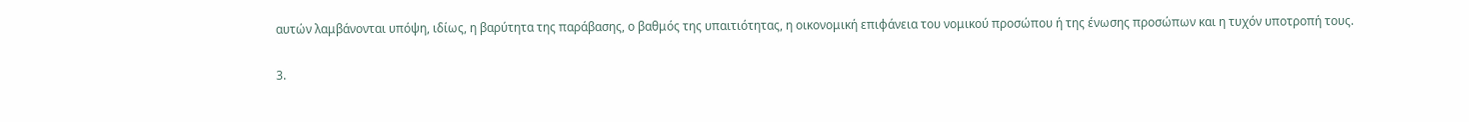αυτών λαμβάνονται υπόψη, ιδίως, η βαρύτητα της παράβασης, ο βαθμός της υπαιτιότητας, η οικονομική επιφάνεια του νομικού προσώπου ή της ένωσης προσώπων και η τυχόν υποτροπή τους.

3.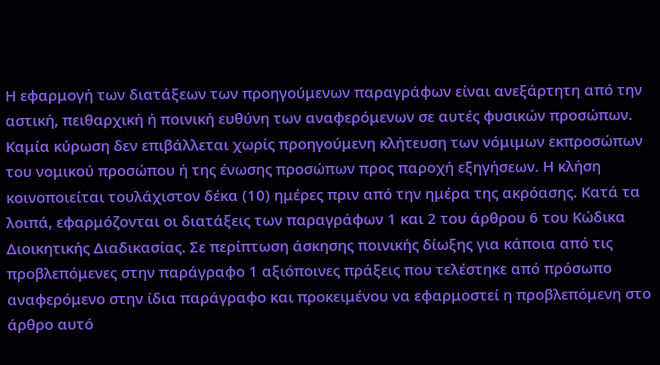Η εφαρμογή των διατάξεων των προηγούμενων παραγράφων είναι ανεξάρτητη από την αστική, πειθαρχική ή ποινική ευθύνη των αναφερόμενων σε αυτές φυσικών προσώπων. Καμία κύρωση δεν επιβάλλεται χωρίς προηγούμενη κλήτευση των νόμιμων εκπροσώπων του νομικού προσώπου ή της ένωσης προσώπων προς παροχή εξηγήσεων. Η κλήση κοινοποιείται τουλάχιστον δέκα (10) ημέρες πριν από την ημέρα της ακρόασης. Κατά τα λοιπά, εφαρμόζονται οι διατάξεις των παραγράφων 1 και 2 του άρθρου 6 του Κώδικα Διοικητικής Διαδικασίας. Σε περίπτωση άσκησης ποινικής δίωξης για κάποια από τις προβλεπόμενες στην παράγραφο 1 αξιόποινες πράξεις που τελέστηκε από πρόσωπο αναφερόμενο στην ίδια παράγραφο και προκειμένου να εφαρμοστεί η προβλεπόμενη στο άρθρο αυτό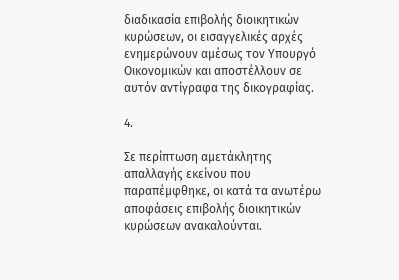διαδικασία επιβολής διοικητικών κυρώσεων, οι εισαγγελικές αρχές ενημερώνουν αμέσως τον Υπουργό Οικονομικών και αποστέλλουν σε αυτόν αντίγραφα της δικογραφίας.

4.

Σε περίπτωση αμετάκλητης απαλλαγής εκείνου που παραπέμφθηκε, οι κατά τα ανωτέρω αποφάσεις επιβολής διοικητικών κυρώσεων ανακαλούνται.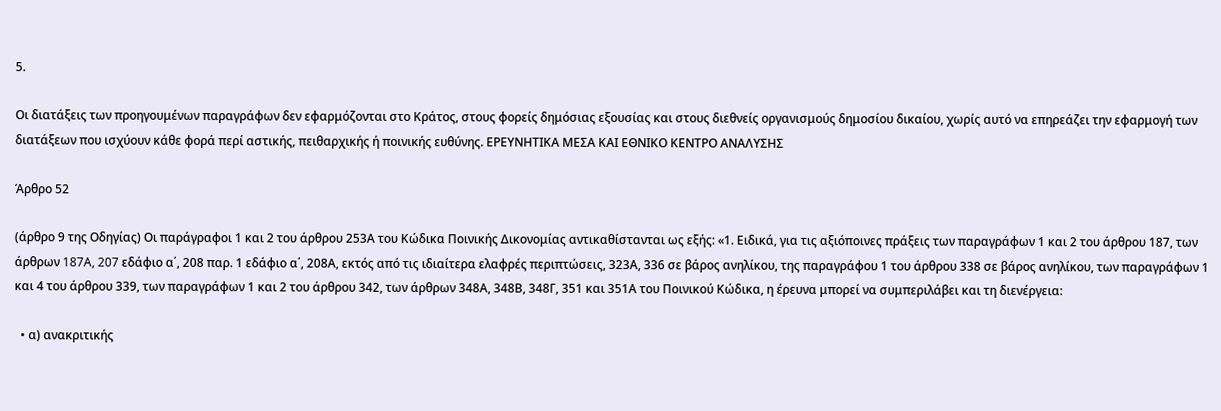5.

Οι διατάξεις των προηγουμένων παραγράφων δεν εφαρμόζονται στο Κράτος, στους φορείς δημόσιας εξουσίας και στους διεθνείς οργανισμούς δημοσίου δικαίου, χωρίς αυτό να επηρεάζει την εφαρμογή των διατάξεων που ισχύουν κάθε φορά περί αστικής, πειθαρχικής ή ποινικής ευθύνης. ΕΡΕΥΝΗΤΙΚΑ ΜΕΣΑ ΚΑΙ ΕΘΝΙΚΟ ΚΕΝΤΡΟ ΑΝΑΛΥΣΗΣ

Άρθρο 52

(άρθρο 9 της Οδηγίας) Οι παράγραφοι 1 και 2 του άρθρου 253Α του Κώδικα Ποινικής Δικονομίας αντικαθίστανται ως εξής: «1. Ειδικά, για τις αξιόποινες πράξεις των παραγράφων 1 και 2 του άρθρου 187, των άρθρων 187A, 207 εδάφιο α΄, 208 παρ. 1 εδάφιο α΄, 208Α, εκτός από τις ιδιαίτερα ελαφρές περιπτώσεις, 323Α, 336 σε βάρος ανηλίκου, της παραγράφου 1 του άρθρου 338 σε βάρος ανηλίκου, των παραγράφων 1 και 4 του άρθρου 339, των παραγράφων 1 και 2 του άρθρου 342, των άρθρων 348Α, 348Β, 348Γ, 351 και 351Α του Ποινικού Κώδικα, η έρευνα μπορεί να συμπεριλάβει και τη διενέργεια:

  • α) ανακριτικής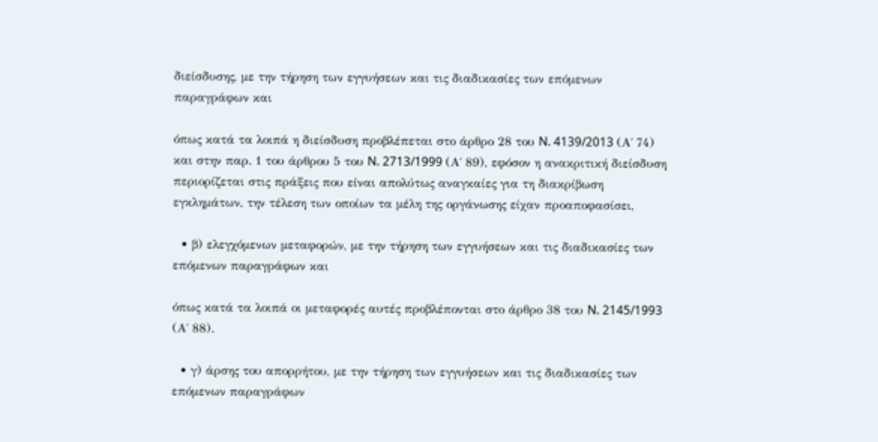διείσδυσης, με την τήρηση των εγγυήσεων και τις διαδικασίες των επόμενων παραγράφων και

όπως κατά τα λοιπά η διείσδυση προβλέπεται στο άρθρο 28 του N. 4139/2013 (Α΄ 74) και στην παρ. 1 του άρθρου 5 του N. 2713/1999 (Α΄ 89), εφόσον η ανακριτική διείσδυση περιορίζεται στις πράξεις που είναι απολύτως αναγκαίες για τη διακρίβωση εγκλημάτων, την τέλεση των οποίων τα μέλη της οργάνωσης είχαν προαποφασίσει,

  • β) ελεγχόμενων μεταφορών, με την τήρηση των εγγυήσεων και τις διαδικασίες των επόμενων παραγράφων και

όπως κατά τα λοιπά οι μεταφορές αυτές προβλέπονται στο άρθρο 38 του N. 2145/1993 (Α΄ 88).

  • γ) άρσης του απορρήτου, με την τήρηση των εγγυήσεων και τις διαδικασίες των επόμενων παραγράφων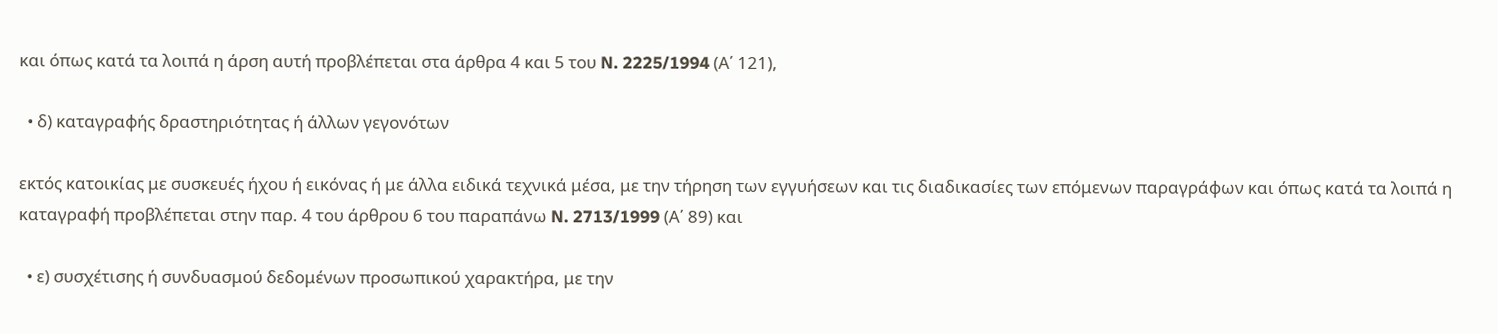και όπως κατά τα λοιπά η άρση αυτή προβλέπεται στα άρθρα 4 και 5 του N. 2225/1994 (Α΄ 121),

  • δ) καταγραφής δραστηριότητας ή άλλων γεγονότων

εκτός κατοικίας με συσκευές ήχου ή εικόνας ή με άλλα ειδικά τεχνικά μέσα, με την τήρηση των εγγυήσεων και τις διαδικασίες των επόμενων παραγράφων και όπως κατά τα λοιπά η καταγραφή προβλέπεται στην παρ. 4 του άρθρου 6 του παραπάνω N. 2713/1999 (Α΄ 89) και

  • ε) συσχέτισης ή συνδυασμού δεδομένων προσωπικού χαρακτήρα, με την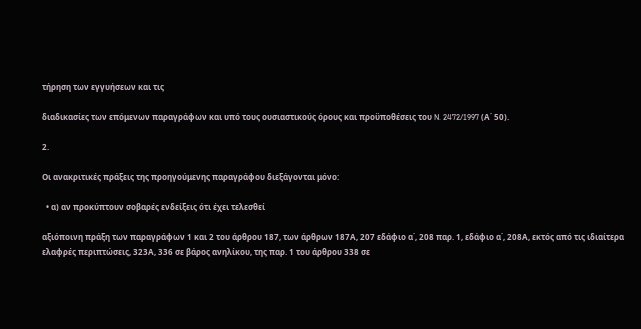τήρηση των εγγυήσεων και τις

διαδικασίες των επόμενων παραγράφων και υπό τους ουσιαστικούς όρους και προϋποθέσεις του N. 2472/1997 (Α΄ 50).

2.

Οι ανακριτικές πράξεις της προηγούμενης παραγράφου διεξάγονται μόνο:

  • α) αν προκύπτουν σοβαρές ενδείξεις ότι έχει τελεσθεί

αξιόποινη πράξη των παραγράφων 1 και 2 του άρθρου 187, των άρθρων 187Α, 207 εδάφιο α΄, 208 παρ. 1, εδάφιο α΄, 208Α, εκτός από τις ιδιαίτερα ελαφρές περιπτώσεις, 323Α, 336 σε βάρος ανηλίκου, της παρ. 1 του άρθρου 338 σε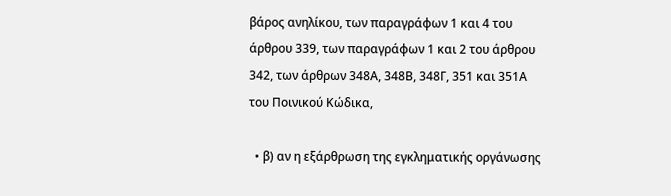βάρος ανηλίκου, των παραγράφων 1 και 4 του άρθρου 339, των παραγράφων 1 και 2 του άρθρου 342, των άρθρων 348Α, 348Β, 348Γ, 351 και 351Α του Ποινικού Κώδικα,

  • β) αν η εξάρθρωση της εγκληματικής οργάνωσης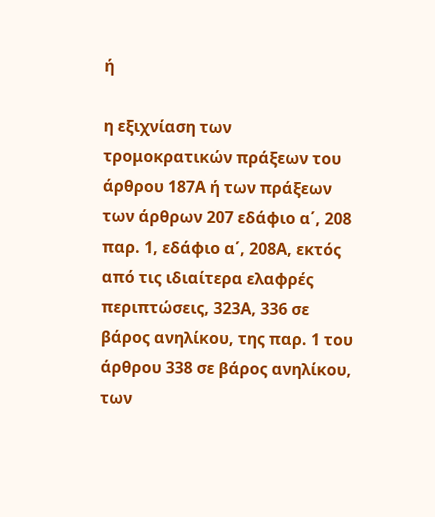ή

η εξιχνίαση των τρομοκρατικών πράξεων του άρθρου 187Α ή των πράξεων των άρθρων 207 εδάφιο α΄, 208 παρ. 1, εδάφιο α΄, 208Α, εκτός από τις ιδιαίτερα ελαφρές περιπτώσεις, 323Α, 336 σε βάρος ανηλίκου, της παρ. 1 του άρθρου 338 σε βάρος ανηλίκου, των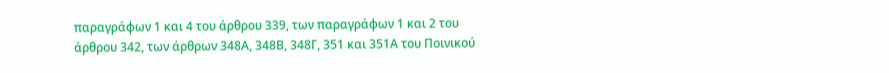παραγράφων 1 και 4 του άρθρου 339, των παραγράφων 1 και 2 του άρθρου 342, των άρθρων 348Α, 348Β, 348Γ, 351 και 351Α του Ποινικού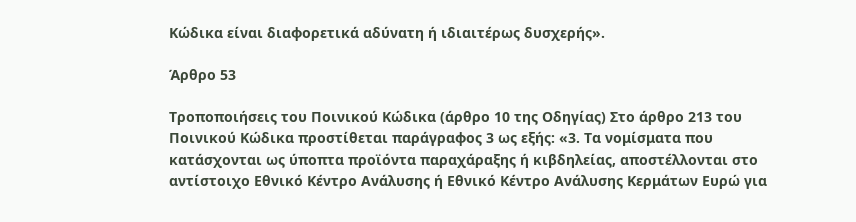Κώδικα είναι διαφορετικά αδύνατη ή ιδιαιτέρως δυσχερής».

Άρθρο 53

Τροποποιήσεις του Ποινικού Κώδικα (άρθρο 10 της Οδηγίας) Στο άρθρο 213 του Ποινικού Κώδικα προστίθεται παράγραφος 3 ως εξής: «3. Τα νομίσματα που κατάσχονται ως ύποπτα προϊόντα παραχάραξης ή κιβδηλείας, αποστέλλονται στο αντίστοιχο Εθνικό Κέντρο Ανάλυσης ή Εθνικό Κέντρο Ανάλυσης Κερμάτων Ευρώ για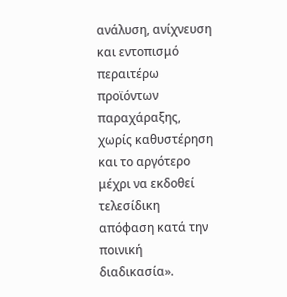ανάλυση, ανίχνευση και εντοπισμό περαιτέρω προϊόντων παραχάραξης, χωρίς καθυστέρηση και το αργότερο μέχρι να εκδοθεί τελεσίδικη απόφαση κατά την ποινική διαδικασία».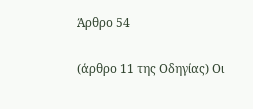Άρθρο 54

(άρθρο 11 της Οδηγίας) Οι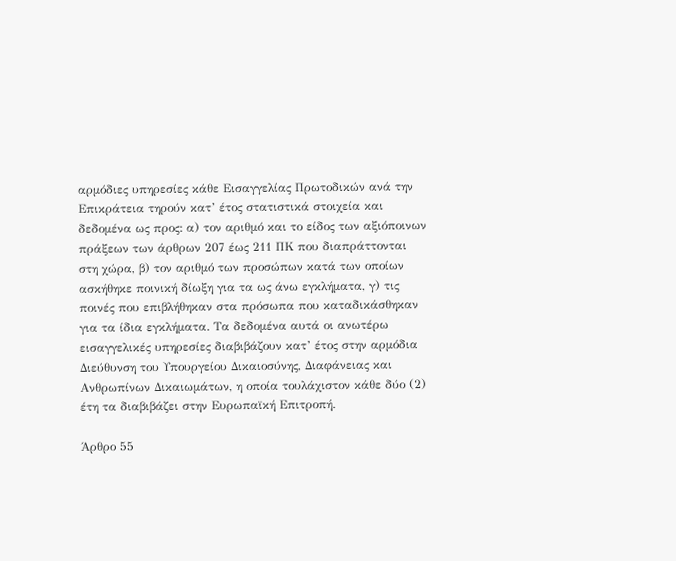αρμόδιες υπηρεσίες κάθε Εισαγγελίας Πρωτοδικών ανά την Επικράτεια τηρούν κατ’ έτος στατιστικά στοιχεία και δεδομένα ως προς: α) τον αριθμό και το είδος των αξιόποινων πράξεων των άρθρων 207 έως 211 ΠΚ που διαπράττονται στη χώρα, β) τον αριθμό των προσώπων κατά των οποίων ασκήθηκε ποινική δίωξη για τα ως άνω εγκλήματα, γ) τις ποινές που επιβλήθηκαν στα πρόσωπα που καταδικάσθηκαν για τα ίδια εγκλήματα. Τα δεδομένα αυτά οι ανωτέρω εισαγγελικές υπηρεσίες διαβιβάζουν κατ’ έτος στην αρμόδια Διεύθυνση του Υπουργείου Δικαιοσύνης, Διαφάνειας και Ανθρωπίνων Δικαιωμάτων, η οποία τουλάχιστον κάθε δύο (2) έτη τα διαβιβάζει στην Ευρωπαϊκή Επιτροπή.

Άρθρο 55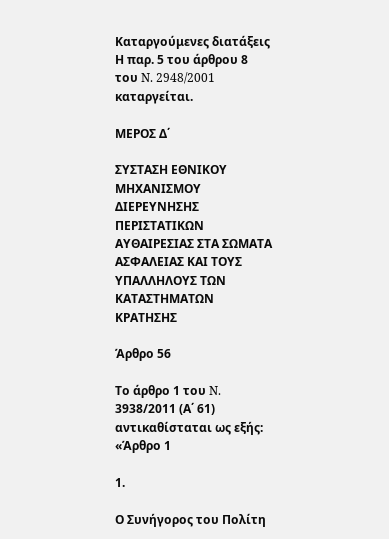Καταργούμενες διατάξεις Η παρ. 5 του άρθρου 8 του N. 2948/2001 καταργείται.

ΜΕΡΟΣ Δ΄

ΣΥΣΤΑΣΗ ΕΘΝΙΚΟΥ ΜΗΧΑΝΙΣΜΟΥ ΔΙΕΡΕΥΝΗΣΗΣ ΠΕΡΙΣΤΑΤΙΚΩΝ ΑΥΘΑΙΡΕΣΙΑΣ ΣΤΑ ΣΩΜΑΤΑ ΑΣΦΑΛΕΙΑΣ ΚΑΙ ΤΟΥΣ ΥΠΑΛΛΗΛΟΥΣ ΤΩΝ ΚΑΤΑΣΤΗΜΑΤΩΝ ΚΡΑΤΗΣΗΣ

Άρθρο 56

Το άρθρο 1 του N. 3938/2011 (Α΄ 61) αντικαθίσταται ως εξής: «Άρθρο 1

1.

Ο Συνήγορος του Πολίτη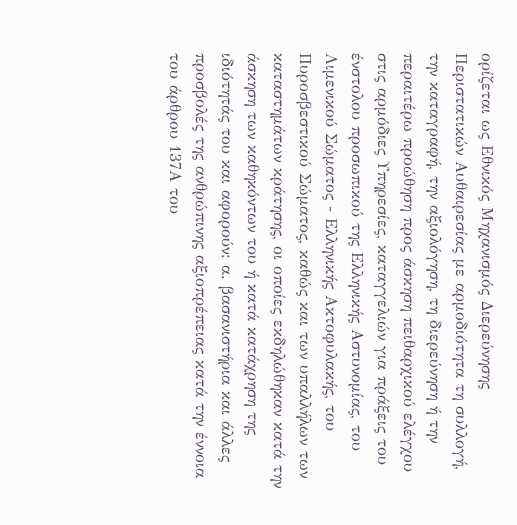ορίζεται ως Εθνικός Μηχανισμός Διερεύνησης Περιστατικών Αυθαιρεσίας με αρμοδιότητα τη συλλογή, την καταγραφή, την αξιολόγηση, τη διερεύνηση ή την περαιτέρω προώθηση προς άσκηση πειθαρχικού ελέγχου στις αρμόδιες Υπηρεσίες, καταγγελιών για πράξεις του ένστολου προσωπικού της Ελληνικής Αστυνομίας, του Λιμενικού Σώματος - Ελληνικής Ακτοφυλακής, του Πυροσβεστικού Σώματος, καθώς και των υπαλλήλων των καταστημάτων κράτησης, οι οποίες εκδηλώθηκαν κατά την άσκηση των καθηκόντων του ή κατά κατάχρηση της ιδιότητάς του και αφορούν: α. βασανιστήρια και άλλες προσβολές της ανθρώπινης αξιοπρέπειας κατά την έννοια του άρθρου 137Α του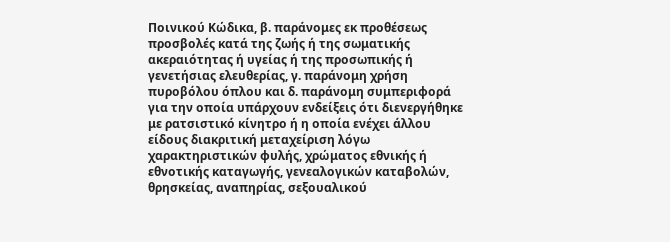Ποινικού Κώδικα, β. παράνομες εκ προθέσεως προσβολές κατά της ζωής ή της σωματικής ακεραιότητας ή υγείας ή της προσωπικής ή γενετήσιας ελευθερίας, γ. παράνομη χρήση πυροβόλου όπλου και δ. παράνομη συμπεριφορά για την οποία υπάρχουν ενδείξεις ότι διενεργήθηκε με ρατσιστικό κίνητρο ή η οποία ενέχει άλλου είδους διακριτική μεταχείριση λόγω χαρακτηριστικών φυλής, χρώματος εθνικής ή εθνοτικής καταγωγής, γενεαλογικών καταβολών, θρησκείας, αναπηρίας, σεξουαλικού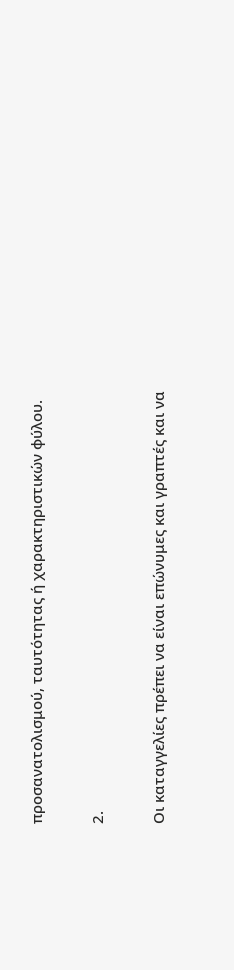προσανατολισμού, ταυτότητας ή χαρακτηριστικών φύλου.

2.

Οι καταγγελίες πρέπει να είναι επώνυμες και γραπτές και να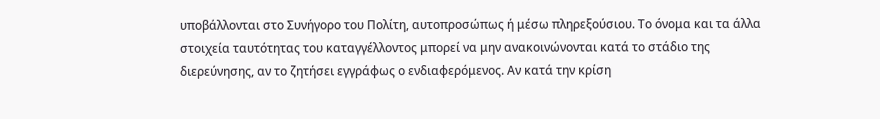υποβάλλονται στο Συνήγορο του Πολίτη, αυτοπροσώπως ή μέσω πληρεξούσιου. Το όνομα και τα άλλα στοιχεία ταυτότητας του καταγγέλλοντος μπορεί να μην ανακοινώνονται κατά το στάδιο της διερεύνησης, αν το ζητήσει εγγράφως ο ενδιαφερόμενος. Αν κατά την κρίση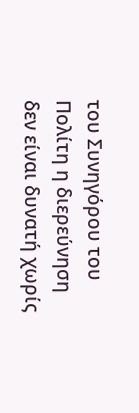του Συνηγόρου του Πολίτη η διερεύνηση δεν είναι δυνατή χωρίς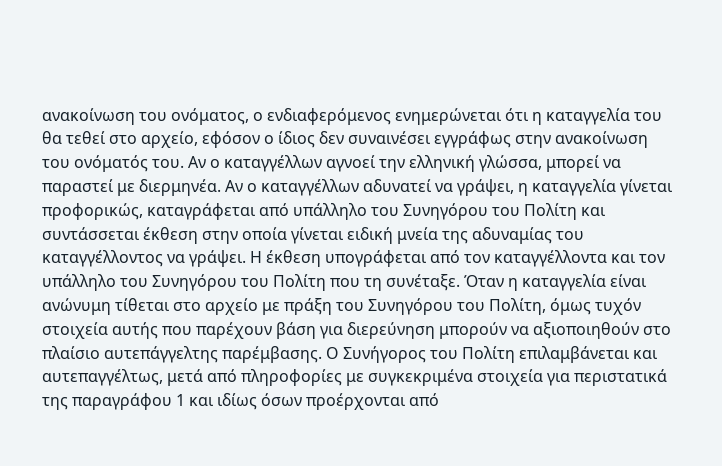ανακοίνωση του ονόματος, ο ενδιαφερόμενος ενημερώνεται ότι η καταγγελία του θα τεθεί στο αρχείο, εφόσον ο ίδιος δεν συναινέσει εγγράφως στην ανακοίνωση του ονόματός του. Αν ο καταγγέλλων αγνοεί την ελληνική γλώσσα, μπορεί να παραστεί με διερμηνέα. Αν ο καταγγέλλων αδυνατεί να γράψει, η καταγγελία γίνεται προφορικώς, καταγράφεται από υπάλληλο του Συνηγόρου του Πολίτη και συντάσσεται έκθεση στην οποία γίνεται ειδική μνεία της αδυναμίας του καταγγέλλοντος να γράψει. Η έκθεση υπογράφεται από τον καταγγέλλοντα και τον υπάλληλο του Συνηγόρου του Πολίτη που τη συνέταξε. Όταν η καταγγελία είναι ανώνυμη τίθεται στο αρχείο με πράξη του Συνηγόρου του Πολίτη, όμως τυχόν στοιχεία αυτής που παρέχουν βάση για διερεύνηση μπορούν να αξιοποιηθούν στο πλαίσιο αυτεπάγγελτης παρέμβασης. Ο Συνήγορος του Πολίτη επιλαμβάνεται και αυτεπαγγέλτως, μετά από πληροφορίες με συγκεκριμένα στοιχεία για περιστατικά της παραγράφου 1 και ιδίως όσων προέρχονται από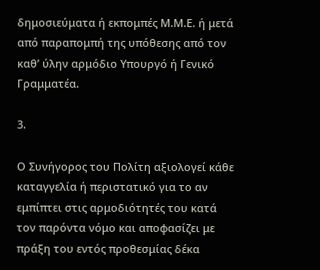δημοσιεύματα ή εκπομπές Μ.Μ.Ε. ή μετά από παραπομπή της υπόθεσης από τον καθ’ ύλην αρμόδιο Υπουργό ή Γενικό Γραμματέα.

3.

Ο Συνήγορος του Πολίτη αξιολογεί κάθε καταγγελία ή περιστατικό για το αν εμπίπτει στις αρμοδιότητές του κατά τον παρόντα νόμο και αποφασίζει με πράξη του εντός προθεσμίας δέκα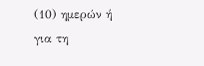(10) ημερών ή για τη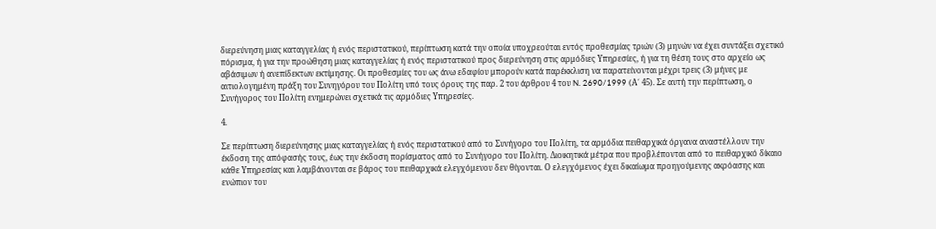διερεύνηση μιας καταγγελίας ή ενός περιστατικού, περίπτωση κατά την οποία υποχρεούται εντός προθεσμίας τριών (3) μηνών να έχει συντάξει σχετικό πόρισμα, ή για την προώθηση μιας καταγγελίας ή ενός περιστατικού προς διερεύνηση στις αρμόδιες Υπηρεσίες, ή για τη θέση τους στο αρχείο ως αβάσιμων ή ανεπίδεκτων εκτίμησης. Οι προθεσμίες του ως άνω εδαφίου μπορούν κατά παρέκκλιση να παρατείνονται μέχρι τρεις (3) μήνες με αιτιολογημένη πράξη του Συνηγόρου του Πολίτη υπό τους όρους της παρ. 2 του άρθρου 4 του N. 2690/1999 (Α΄ 45). Σε αυτή την περίπτωση, ο Συνήγορος του Πολίτη ενημερώνει σχετικά τις αρμόδιες Υπηρεσίες.

4.

Σε περίπτωση διερεύνησης μιας καταγγελίας ή ενός περιστατικού από το Συνήγορο του Πολίτη, τα αρμόδια πειθαρχικά όργανα αναστέλλουν την έκδοση της απόφασής τους, έως την έκδοση πορίσματος από το Συνήγορο του Πολίτη. Διοικητικά μέτρα που προβλέπονται από το πειθαρχικό δίκαιο κάθε Υπηρεσίας και λαμβάνονται σε βάρος του πειθαρχικά ελεγχόμενου δεν θίγονται. Ο ελεγχόμενος έχει δικαίωμα προηγούμενης ακρόασης και ενώπιον του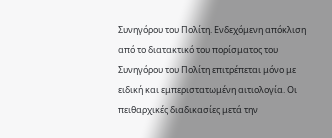Συνηγόρου του Πολίτη. Ενδεχόμενη απόκλιση από το διατακτικό του πορίσματος του Συνηγόρου του Πολίτη επιτρέπεται μόνο με ειδική και εμπεριστατωμένη αιτιολογία. Οι πειθαρχικές διαδικασίες μετά την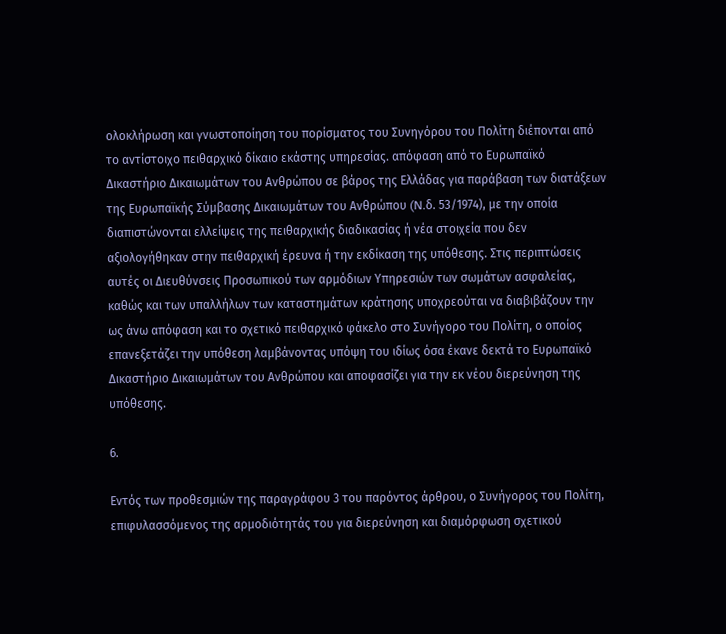ολοκλήρωση και γνωστοποίηση του πορίσματος του Συνηγόρου του Πολίτη διέπονται από το αντίστοιχο πειθαρχικό δίκαιο εκάστης υπηρεσίας. απόφαση από το Ευρωπαϊκό Δικαστήριο Δικαιωμάτων του Ανθρώπου σε βάρος της Ελλάδας για παράβαση των διατάξεων της Ευρωπαϊκής Σύμβασης Δικαιωμάτων του Ανθρώπου (N.δ. 53/1974), με την οποία διαπιστώνονται ελλείψεις της πειθαρχικής διαδικασίας ή νέα στοιχεία που δεν αξιολογήθηκαν στην πειθαρχική έρευνα ή την εκδίκαση της υπόθεσης. Στις περιπτώσεις αυτές οι Διευθύνσεις Προσωπικού των αρμόδιων Υπηρεσιών των σωμάτων ασφαλείας, καθώς και των υπαλλήλων των καταστημάτων κράτησης υποχρεούται να διαβιβάζουν την ως άνω απόφαση και το σχετικό πειθαρχικό φάκελο στο Συνήγορο του Πολίτη, ο οποίος επανεξετάζει την υπόθεση λαμβάνοντας υπόψη του ιδίως όσα έκανε δεκτά το Ευρωπαϊκό Δικαστήριο Δικαιωμάτων του Ανθρώπου και αποφασίζει για την εκ νέου διερεύνηση της υπόθεσης.

6.

Εντός των προθεσμιών της παραγράφου 3 του παρόντος άρθρου, ο Συνήγορος του Πολίτη, επιφυλασσόμενος της αρμοδιότητάς του για διερεύνηση και διαμόρφωση σχετικού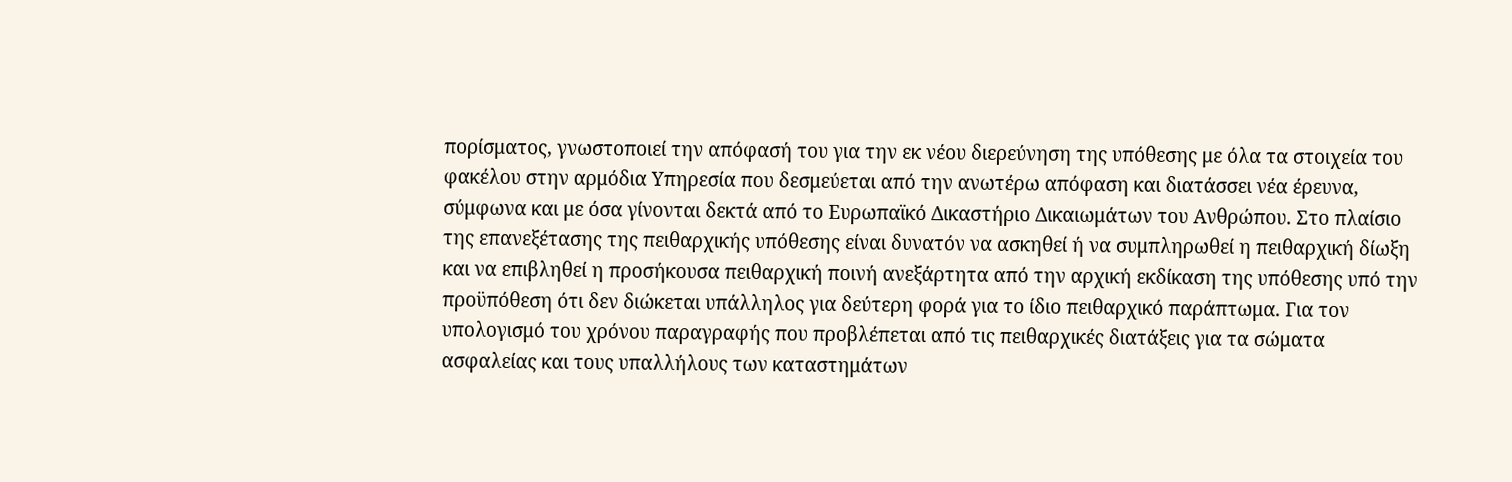πορίσματος, γνωστοποιεί την απόφασή του για την εκ νέου διερεύνηση της υπόθεσης με όλα τα στοιχεία του φακέλου στην αρμόδια Υπηρεσία που δεσμεύεται από την ανωτέρω απόφαση και διατάσσει νέα έρευνα, σύμφωνα και με όσα γίνονται δεκτά από το Ευρωπαϊκό Δικαστήριο Δικαιωμάτων του Ανθρώπου. Στο πλαίσιο της επανεξέτασης της πειθαρχικής υπόθεσης είναι δυνατόν να ασκηθεί ή να συμπληρωθεί η πειθαρχική δίωξη και να επιβληθεί η προσήκουσα πειθαρχική ποινή ανεξάρτητα από την αρχική εκδίκαση της υπόθεσης υπό την προϋπόθεση ότι δεν διώκεται υπάλληλος για δεύτερη φορά για το ίδιο πειθαρχικό παράπτωμα. Για τον υπολογισμό του χρόνου παραγραφής που προβλέπεται από τις πειθαρχικές διατάξεις για τα σώματα ασφαλείας και τους υπαλλήλους των καταστημάτων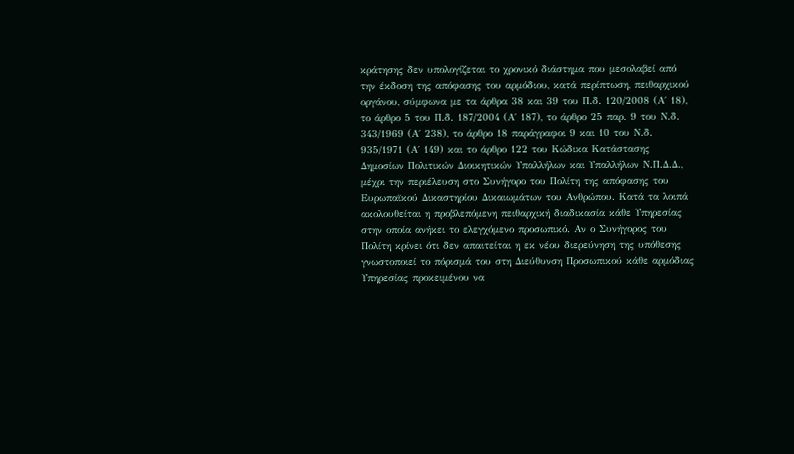κράτησης δεν υπολογίζεται το χρονικό διάστημα που μεσολαβεί από την έκδοση της απόφασης του αρμόδιου, κατά περίπτωση, πειθαρχικού οργάνου, σύμφωνα με τα άρθρα 38 και 39 του Π.δ. 120/2008 (Α΄ 18), το άρθρο 5 του Π.δ. 187/2004 (Α΄ 187), το άρθρο 25 παρ. 9 του Ν.δ. 343/1969 (Α΄ 238), το άρθρο 18 παράγραφοι 9 και 10 του Ν.δ. 935/1971 (Α΄ 149) και το άρθρο 122 του Κώδικα Κατάστασης Δημοσίων Πολιτικών Διοικητικών Υπαλλήλων και Υπαλλήλων Ν.Π.Δ.Δ., μέχρι την περιέλευση στο Συνήγορο του Πολίτη της απόφασης του Ευρωπαϊκού Δικαστηρίου Δικαιωμάτων του Ανθρώπου. Κατά τα λοιπά ακολουθείται η προβλεπόμενη πειθαρχική διαδικασία κάθε Υπηρεσίας στην οποία ανήκει το ελεγχόμενο προσωπικό. Αν ο Συνήγορος του Πολίτη κρίνει ότι δεν απαιτείται η εκ νέου διερεύνηση της υπόθεσης γνωστοποιεί το πόρισμά του στη Διεύθυνση Προσωπικού κάθε αρμόδιας Υπηρεσίας προκειμένου να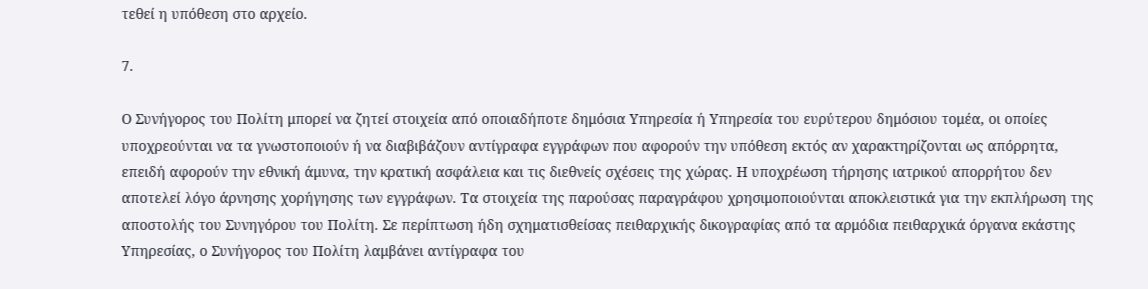τεθεί η υπόθεση στο αρχείο.

7.

Ο Συνήγορος του Πολίτη μπορεί να ζητεί στοιχεία από οποιαδήποτε δημόσια Υπηρεσία ή Υπηρεσία του ευρύτερου δημόσιου τομέα, οι οποίες υποχρεούνται να τα γνωστοποιούν ή να διαβιβάζουν αντίγραφα εγγράφων που αφορούν την υπόθεση εκτός αν χαρακτηρίζονται ως απόρρητα, επειδή αφορούν την εθνική άμυνα, την κρατική ασφάλεια και τις διεθνείς σχέσεις της χώρας. Η υποχρέωση τήρησης ιατρικού απορρήτου δεν αποτελεί λόγο άρνησης χορήγησης των εγγράφων. Τα στοιχεία της παρούσας παραγράφου χρησιμοποιούνται αποκλειστικά για την εκπλήρωση της αποστολής του Συνηγόρου του Πολίτη. Σε περίπτωση ήδη σχηματισθείσας πειθαρχικής δικογραφίας από τα αρμόδια πειθαρχικά όργανα εκάστης Υπηρεσίας, ο Συνήγορος του Πολίτη λαμβάνει αντίγραφα του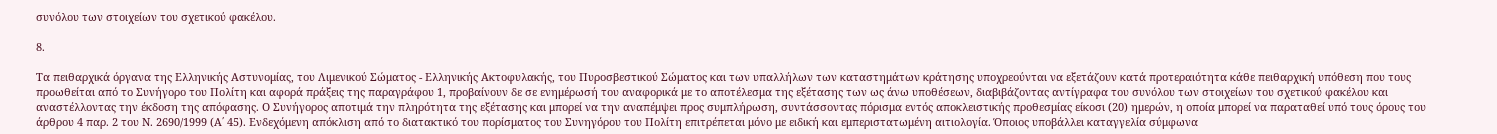συνόλου των στοιχείων του σχετικού φακέλου.

8.

Τα πειθαρχικά όργανα της Ελληνικής Αστυνομίας, του Λιμενικού Σώματος - Ελληνικής Ακτοφυλακής, του Πυροσβεστικού Σώματος και των υπαλλήλων των καταστημάτων κράτησης υποχρεούνται να εξετάζουν κατά προτεραιότητα κάθε πειθαρχική υπόθεση που τους προωθείται από το Συνήγορο του Πολίτη και αφορά πράξεις της παραγράφου 1, προβαίνουν δε σε ενημέρωσή του αναφορικά με το αποτέλεσμα της εξέτασης των ως άνω υποθέσεων, διαβιβάζοντας αντίγραφα του συνόλου των στοιχείων του σχετικού φακέλου και αναστέλλοντας την έκδοση της απόφασης. Ο Συνήγορος αποτιμά την πληρότητα της εξέτασης και μπορεί να την αναπέμψει προς συμπλήρωση, συντάσσοντας πόρισμα εντός αποκλειστικής προθεσμίας είκοσι (20) ημερών, η οποία μπορεί να παραταθεί υπό τους όρους του άρθρου 4 παρ. 2 του Ν. 2690/1999 (Α΄ 45). Ενδεχόμενη απόκλιση από το διατακτικό του πορίσματος του Συνηγόρου του Πολίτη επιτρέπεται μόνο με ειδική και εμπεριστατωμένη αιτιολογία. Όποιος υποβάλλει καταγγελία σύμφωνα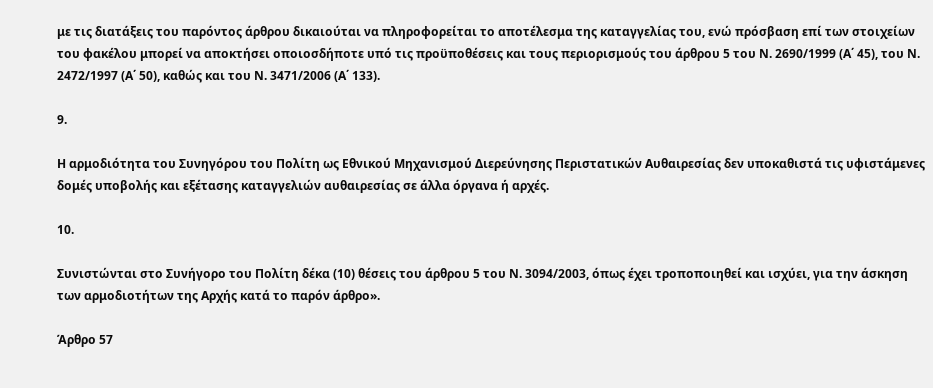με τις διατάξεις του παρόντος άρθρου δικαιούται να πληροφορείται το αποτέλεσμα της καταγγελίας του, ενώ πρόσβαση επί των στοιχείων του φακέλου μπορεί να αποκτήσει οποιοσδήποτε υπό τις προϋποθέσεις και τους περιορισμούς του άρθρου 5 του Ν. 2690/1999 (Α΄ 45), του Ν. 2472/1997 (Α΄ 50), καθώς και του Ν. 3471/2006 (Α΄ 133).

9.

Η αρμοδιότητα του Συνηγόρου του Πολίτη ως Εθνικού Μηχανισμού Διερεύνησης Περιστατικών Αυθαιρεσίας δεν υποκαθιστά τις υφιστάμενες δομές υποβολής και εξέτασης καταγγελιών αυθαιρεσίας σε άλλα όργανα ή αρχές.

10.

Συνιστώνται στο Συνήγορο του Πολίτη δέκα (10) θέσεις του άρθρου 5 του Ν. 3094/2003, όπως έχει τροποποιηθεί και ισχύει, για την άσκηση των αρμοδιοτήτων της Αρχής κατά το παρόν άρθρο».

Άρθρο 57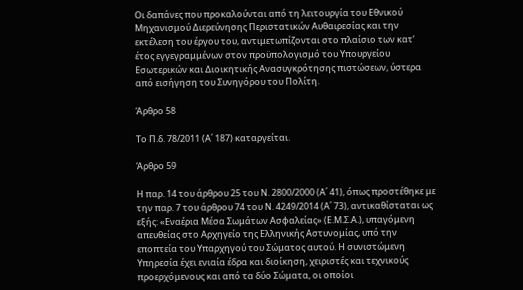Οι δαπάνες που προκαλούνται από τη λειτουργία του Εθνικού Μηχανισμού Διερεύνησης Περιστατικών Αυθαιρεσίας και την εκτέλεση του έργου του, αντιμετωπίζονται στο πλαίσιο των κατ’ έτος εγγεγραμμένων στον προϋπολογισμό του Υπουργείου Εσωτερικών και Διοικητικής Ανασυγκρότησης πιστώσεων, ύστερα από εισήγηση του Συνηγόρου του Πολίτη.

Άρθρο 58

Το Π.δ. 78/2011 (Α΄ 187) καταργείται.

Άρθρο 59

Η παρ. 14 του άρθρου 25 του Ν. 2800/2000 (Α΄ 41), όπως προστέθηκε με την παρ. 7 του άρθρου 74 του Ν. 4249/2014 (Α΄ 73), αντικαθίσταται ως εξής: «Εναέρια Μέσα Σωμάτων Ασφαλείας» (Ε.Μ.Σ.Α.), υπαγόμενη απευθείας στο Αρχηγείο της Ελληνικής Αστυνομίας, υπό την εποπτεία του Υπαρχηγού του Σώματος αυτού. Η συνιστώμενη Υπηρεσία έχει ενιαία έδρα και διοίκηση, χειριστές και τεχνικούς προερχόμενους και από τα δύο Σώματα, οι οποίοι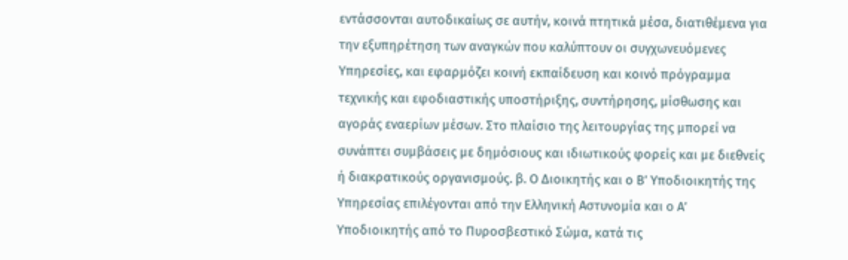εντάσσονται αυτοδικαίως σε αυτήν, κοινά πτητικά μέσα, διατιθέμενα για την εξυπηρέτηση των αναγκών που καλύπτουν οι συγχωνευόμενες Υπηρεσίες, και εφαρμόζει κοινή εκπαίδευση και κοινό πρόγραμμα τεχνικής και εφοδιαστικής υποστήριξης, συντήρησης, μίσθωσης και αγοράς εναερίων μέσων. Στο πλαίσιο της λειτουργίας της μπορεί να συνάπτει συμβάσεις με δημόσιους και ιδιωτικούς φορείς και με διεθνείς ή διακρατικούς οργανισμούς. β. Ο Διοικητής και ο Β’ Υποδιοικητής της Υπηρεσίας επιλέγονται από την Ελληνική Αστυνομία και ο Α’ Υποδιοικητής από το Πυροσβεστικό Σώμα, κατά τις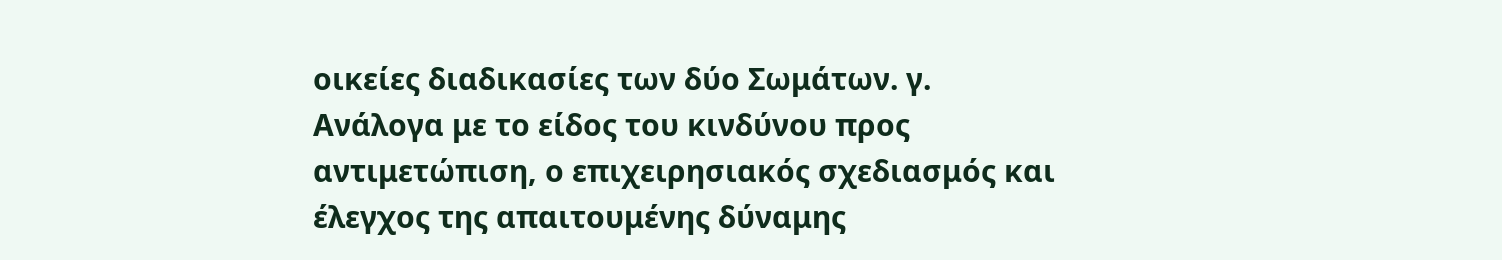οικείες διαδικασίες των δύο Σωμάτων. γ. Ανάλογα με το είδος του κινδύνου προς αντιμετώπιση, ο επιχειρησιακός σχεδιασμός και έλεγχος της απαιτουμένης δύναμης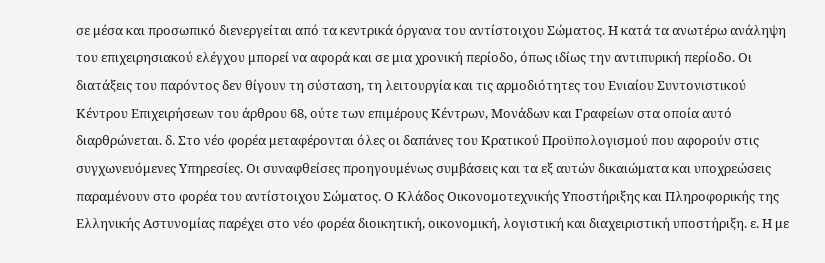σε μέσα και προσωπικό διενεργείται από τα κεντρικά όργανα του αντίστοιχου Σώματος. Η κατά τα ανωτέρω ανάληψη του επιχειρησιακού ελέγχου μπορεί να αφορά και σε μια χρονική περίοδο, όπως ιδίως την αντιπυρική περίοδο. Οι διατάξεις του παρόντος δεν θίγουν τη σύσταση, τη λειτουργία και τις αρμοδιότητες του Ενιαίου Συντονιστικού Κέντρου Επιχειρήσεων του άρθρου 68, ούτε των επιμέρους Κέντρων, Μονάδων και Γραφείων στα οποία αυτό διαρθρώνεται. δ. Στο νέο φορέα μεταφέρονται όλες οι δαπάνες του Κρατικού Προϋπολογισμού που αφορούν στις συγχωνευόμενες Υπηρεσίες. Oι συναφθείσες προηγουμένως συμβάσεις και τα εξ αυτών δικαιώματα και υποχρεώσεις παραμένουν στο φορέα του αντίστοιχου Σώματος. Ο Κλάδος Οικονομοτεχνικής Υποστήριξης και Πληροφορικής της Ελληνικής Αστυνομίας παρέχει στο νέο φορέα διοικητική, οικονομική, λογιστική και διαχειριστική υποστήριξη. ε. Η με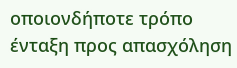οποιονδήποτε τρόπο ένταξη προς απασχόληση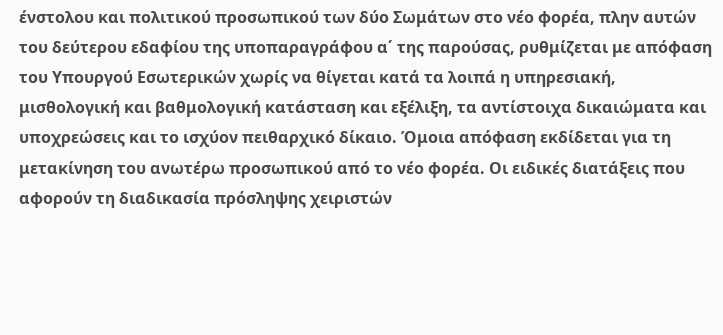ένστολου και πολιτικού προσωπικού των δύο Σωμάτων στο νέο φορέα, πλην αυτών του δεύτερου εδαφίου της υποπαραγράφου α΄ της παρούσας, ρυθμίζεται με απόφαση του Υπουργού Εσωτερικών χωρίς να θίγεται κατά τα λοιπά η υπηρεσιακή, μισθολογική και βαθμολογική κατάσταση και εξέλιξη, τα αντίστοιχα δικαιώματα και υποχρεώσεις και το ισχύον πειθαρχικό δίκαιο. Όμοια απόφαση εκδίδεται για τη μετακίνηση του ανωτέρω προσωπικού από το νέο φορέα. Oι ειδικές διατάξεις που αφορούν τη διαδικασία πρόσληψης χειριστών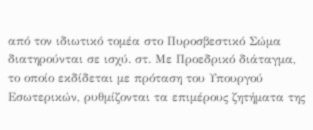από τον ιδιωτικό τομέα στο Πυροσβεστικό Σώμα διατηρούνται σε ισχύ. στ. Με Προεδρικό διάταγμα, το οποίο εκδίδεται με πρόταση του Υπουργού Εσωτερικών, ρυθμίζονται τα επιμέρους ζητήματα της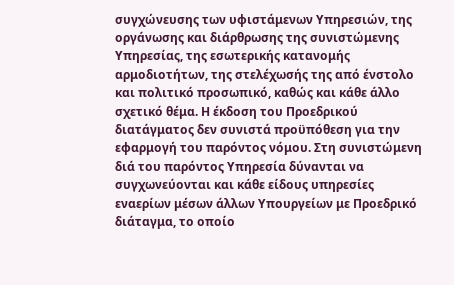συγχώνευσης των υφιστάμενων Υπηρεσιών, της οργάνωσης και διάρθρωσης της συνιστώμενης Υπηρεσίας, της εσωτερικής κατανομής αρμοδιοτήτων, της στελέχωσής της από ένστολο και πολιτικό προσωπικό, καθώς και κάθε άλλο σχετικό θέμα. Η έκδοση του Προεδρικού διατάγματος δεν συνιστά προϋπόθεση για την εφαρμογή του παρόντος νόμου. Στη συνιστώμενη διά του παρόντος Υπηρεσία δύνανται να συγχωνεύονται και κάθε είδους υπηρεσίες εναερίων μέσων άλλων Υπουργείων με Προεδρικό διάταγμα, το οποίο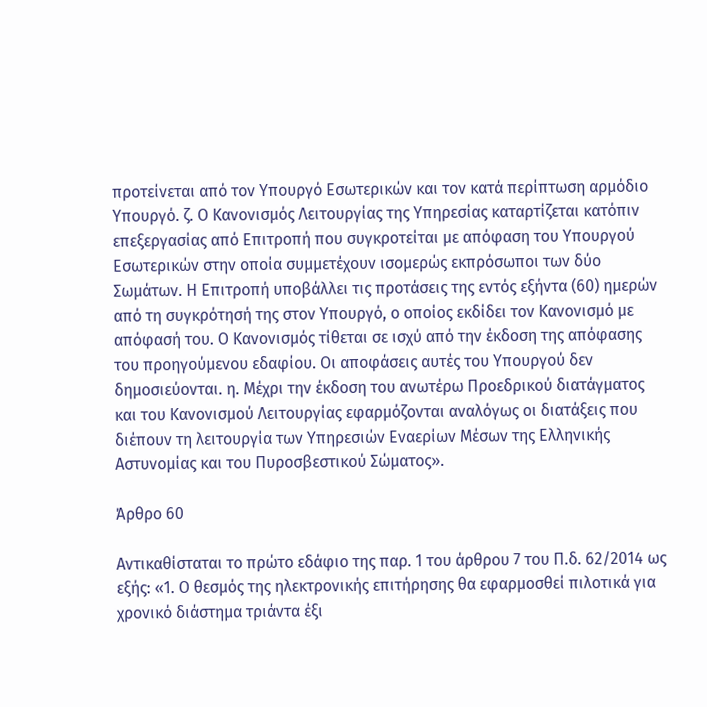προτείνεται από τον Υπουργό Εσωτερικών και τον κατά περίπτωση αρμόδιο Υπουργό. ζ. Ο Κανονισμός Λειτουργίας της Υπηρεσίας καταρτίζεται κατόπιν επεξεργασίας από Επιτροπή που συγκροτείται με απόφαση του Υπουργού Εσωτερικών στην οποία συμμετέχουν ισομερώς εκπρόσωποι των δύο Σωμάτων. Η Επιτροπή υποβάλλει τις προτάσεις της εντός εξήντα (60) ημερών από τη συγκρότησή της στον Υπουργό, ο οποίος εκδίδει τον Κανονισμό με απόφασή του. Ο Κανονισμός τίθεται σε ισχύ από την έκδοση της απόφασης του προηγούμενου εδαφίου. Οι αποφάσεις αυτές του Υπουργού δεν δημοσιεύονται. η. Μέχρι την έκδοση του ανωτέρω Προεδρικού διατάγματος και του Κανονισμού Λειτουργίας εφαρμόζονται αναλόγως οι διατάξεις που διέπουν τη λειτουργία των Υπηρεσιών Εναερίων Μέσων της Ελληνικής Αστυνομίας και του Πυροσβεστικού Σώματος».

Άρθρο 60

Αντικαθίσταται το πρώτο εδάφιο της παρ. 1 του άρθρου 7 του Π.δ. 62/2014 ως εξής: «1. Ο θεσμός της ηλεκτρονικής επιτήρησης θα εφαρμοσθεί πιλοτικά για χρονικό διάστημα τριάντα έξι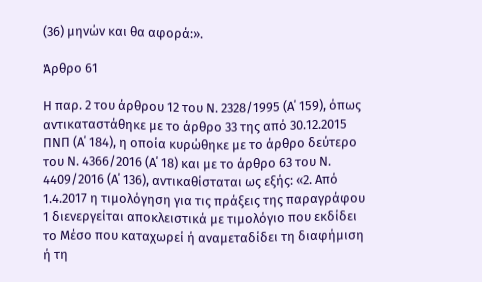(36) μηνών και θα αφορά:».

Άρθρο 61

Η παρ. 2 του άρθρου 12 του Ν. 2328/1995 (Α΄ 159), όπως αντικαταστάθηκε με το άρθρο 33 της από 30.12.2015 ΠΝΠ (Α΄ 184), η οποία κυρώθηκε με το άρθρο δεύτερο του Ν. 4366/2016 (Α΄ 18) και με το άρθρο 63 του Ν. 4409/2016 (Α΄ 136), αντικαθίσταται ως εξής: «2. Από 1.4.2017 η τιμολόγηση για τις πράξεις της παραγράφου 1 διενεργείται αποκλειστικά με τιμολόγιο που εκδίδει το Μέσο που καταχωρεί ή αναμεταδίδει τη διαφήμιση ή τη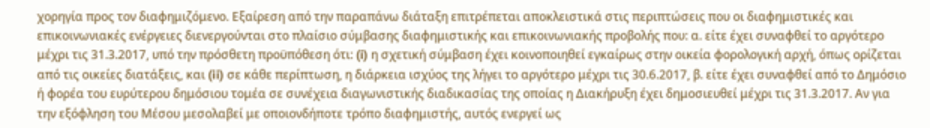χορηγία προς τον διαφημιζόμενο. Εξαίρεση από την παραπάνω διάταξη επιτρέπεται αποκλειστικά στις περιπτώσεις που οι διαφημιστικές και επικοινωνιακές ενέργειες διενεργούνται στο πλαίσιο σύμβασης διαφημιστικής και επικοινωνιακής προβολής που: α. είτε έχει συναφθεί το αργότερο μέχρι τις 31.3.2017, υπό την πρόσθετη προϋπόθεση ότι: (i) η σχετική σύμβαση έχει κοινοποιηθεί εγκαίρως στην οικεία φορολογική αρχή, όπως ορίζεται από τις οικείες διατάξεις, και (ii) σε κάθε περίπτωση, η διάρκεια ισχύος της λήγει το αργότερο μέχρι τις 30.6.2017, β. είτε έχει συναφθεί από το Δημόσιο ή φορέα του ευρύτερου δημόσιου τομέα σε συνέχεια διαγωνιστικής διαδικασίας της οποίας η Διακήρυξη έχει δημοσιευθεί μέχρι τις 31.3.2017. Αν για την εξόφληση του Μέσου μεσολαβεί με οποιονδήποτε τρόπο διαφημιστής, αυτός ενεργεί ως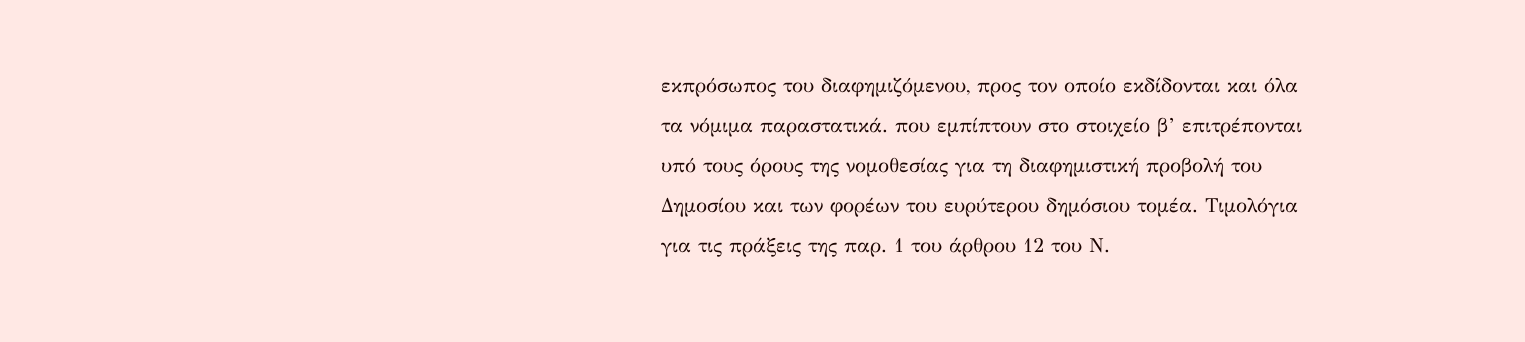εκπρόσωπος του διαφημιζόμενου, προς τον οποίο εκδίδονται και όλα τα νόμιμα παραστατικά. που εμπίπτουν στο στοιχείο β’ επιτρέπονται υπό τους όρους της νομοθεσίας για τη διαφημιστική προβολή του Δημοσίου και των φορέων του ευρύτερου δημόσιου τομέα. Τιμολόγια για τις πράξεις της παρ. 1 του άρθρου 12 του Ν.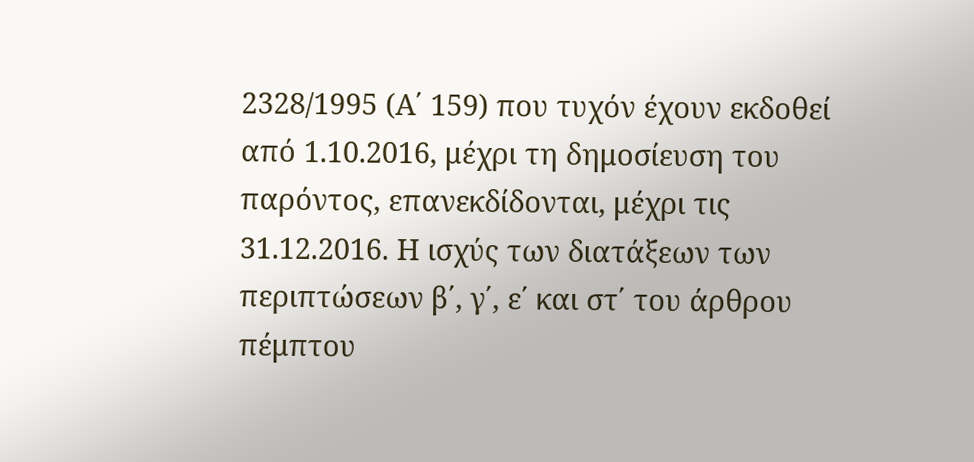2328/1995 (Α΄ 159) που τυχόν έχουν εκδοθεί από 1.10.2016, μέχρι τη δημοσίευση του παρόντος, επανεκδίδονται, μέχρι τις 31.12.2016. Η ισχύς των διατάξεων των περιπτώσεων β΄, γ΄, ε΄ και στ΄ του άρθρου πέμπτου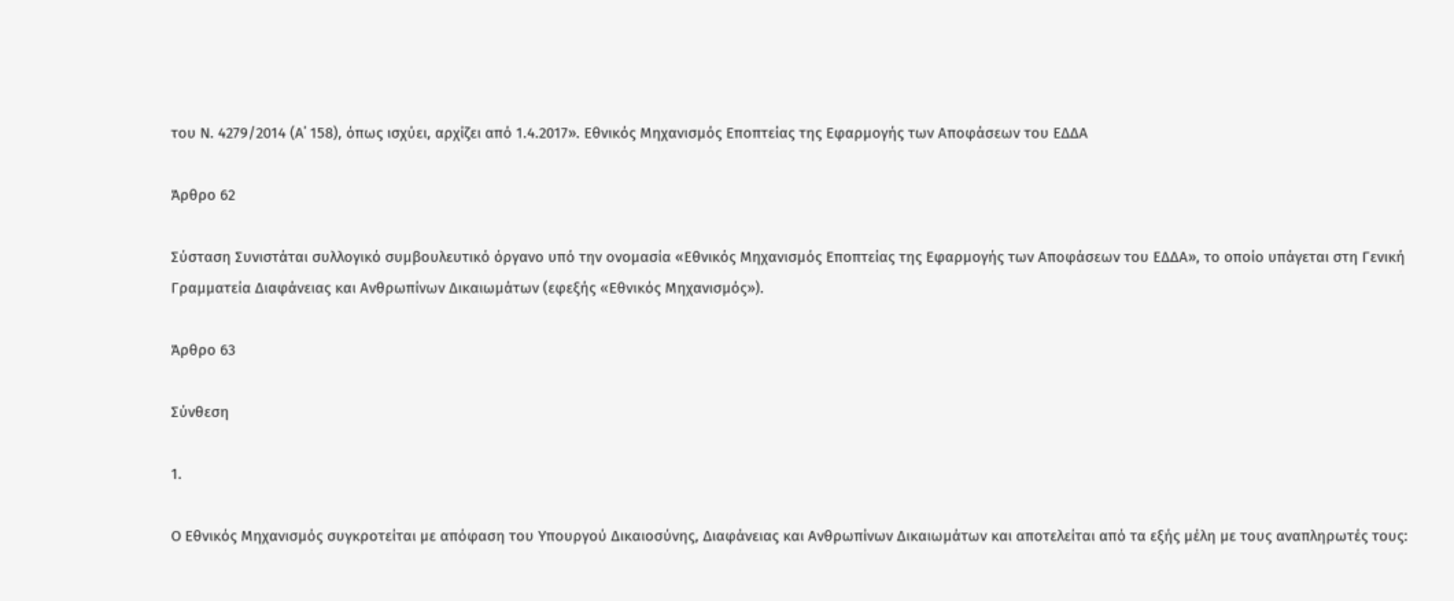του Ν. 4279/2014 (Α΄ 158), όπως ισχύει, αρχίζει από 1.4.2017». Εθνικός Μηχανισμός Εποπτείας της Εφαρμογής των Αποφάσεων του ΕΔΔΑ

Άρθρο 62

Σύσταση Συνιστάται συλλογικό συμβουλευτικό όργανο υπό την ονομασία «Εθνικός Μηχανισμός Εποπτείας της Εφαρμογής των Αποφάσεων του ΕΔΔΑ», το οποίο υπάγεται στη Γενική Γραμματεία Διαφάνειας και Ανθρωπίνων Δικαιωμάτων (εφεξής «Εθνικός Μηχανισμός»).

Άρθρο 63

Σύνθεση

1.

Ο Εθνικός Μηχανισμός συγκροτείται με απόφαση του Υπουργού Δικαιοσύνης, Διαφάνειας και Ανθρωπίνων Δικαιωμάτων και αποτελείται από τα εξής μέλη με τους αναπληρωτές τους: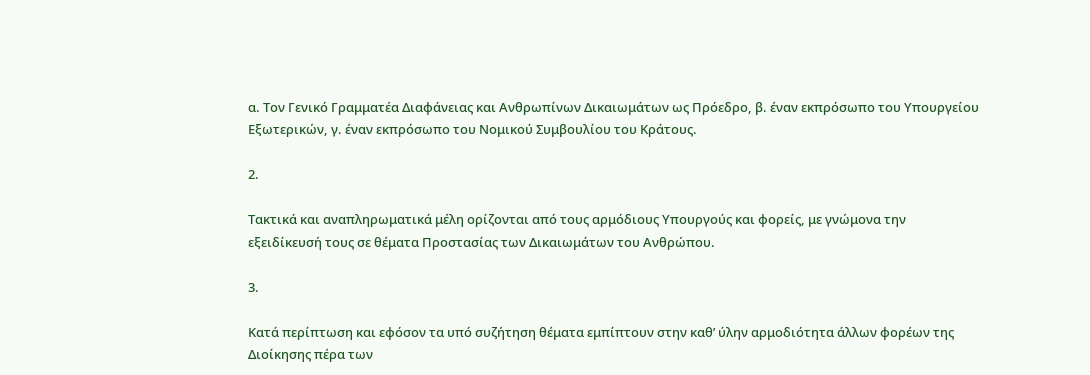α. Τον Γενικό Γραμματέα Διαφάνειας και Ανθρωπίνων Δικαιωμάτων ως Πρόεδρο, β. έναν εκπρόσωπο του Υπουργείου Εξωτερικών, γ. έναν εκπρόσωπο του Νομικού Συμβουλίου του Κράτους.

2.

Τακτικά και αναπληρωματικά μέλη ορίζονται από τους αρμόδιους Υπουργούς και φορείς, με γνώμονα την εξειδίκευσή τους σε θέματα Προστασίας των Δικαιωμάτων του Ανθρώπου.

3.

Κατά περίπτωση και εφόσον τα υπό συζήτηση θέματα εμπίπτουν στην καθ’ ύλην αρμοδιότητα άλλων φορέων της Διοίκησης πέρα των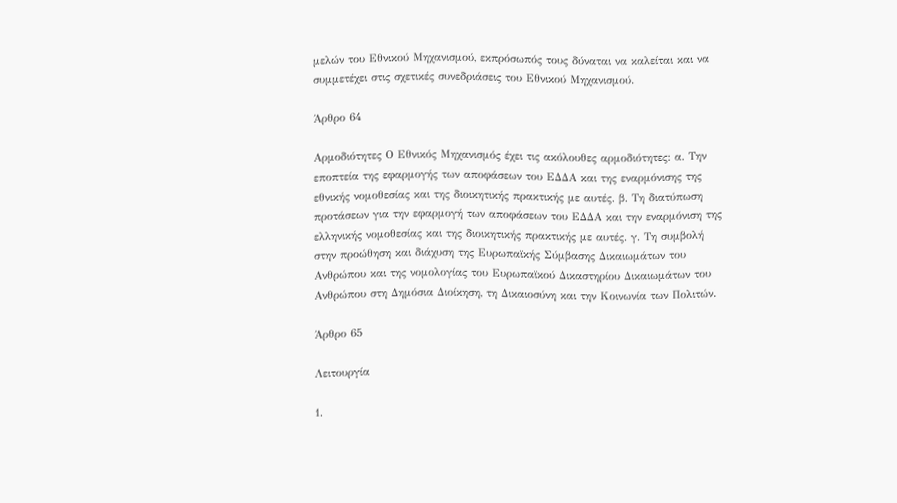μελών του Εθνικού Μηχανισμού, εκπρόσωπός τους δύναται να καλείται και να συμμετέχει στις σχετικές συνεδριάσεις του Εθνικού Μηχανισμού.

Άρθρο 64

Αρμοδιότητες Ο Εθνικός Μηχανισμός έχει τις ακόλουθες αρμοδιότητες: α. Την εποπτεία της εφαρμογής των αποφάσεων του ΕΔΔΑ και της εναρμόνισης της εθνικής νομοθεσίας και της διοικητικής πρακτικής με αυτές. β. Τη διατύπωση προτάσεων για την εφαρμογή των αποφάσεων του ΕΔΔΑ και την εναρμόνιση της ελληνικής νομοθεσίας και της διοικητικής πρακτικής με αυτές. γ. Τη συμβολή στην προώθηση και διάχυση της Ευρωπαϊκής Σύμβασης Δικαιωμάτων του Ανθρώπου και της νομολογίας του Ευρωπαϊκού Δικαστηρίου Δικαιωμάτων του Ανθρώπου στη Δημόσια Διοίκηση, τη Δικαιοσύνη και την Κοινωνία των Πολιτών.

Άρθρο 65

Λειτουργία

1.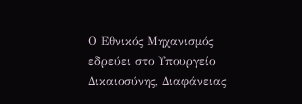Ο Εθνικός Μηχανισμός εδρεύει στο Υπουργείο Δικαιοσύνης, Διαφάνειας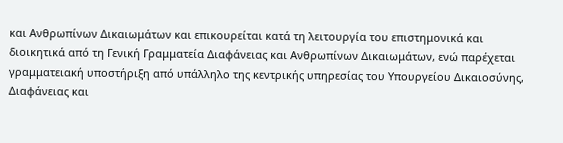και Ανθρωπίνων Δικαιωμάτων και επικουρείται κατά τη λειτουργία του επιστημονικά και διοικητικά από τη Γενική Γραμματεία Διαφάνειας και Ανθρωπίνων Δικαιωμάτων, ενώ παρέχεται γραμματειακή υποστήριξη από υπάλληλο της κεντρικής υπηρεσίας του Υπουργείου Δικαιοσύνης, Διαφάνειας και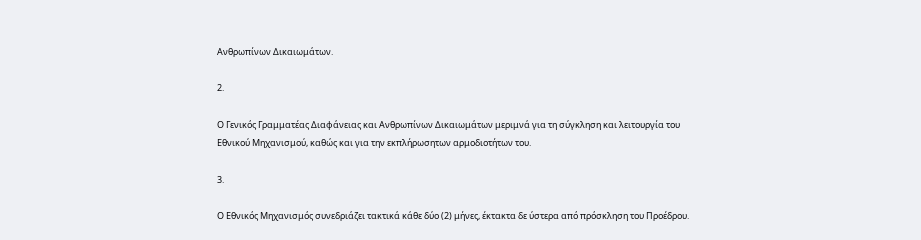Ανθρωπίνων Δικαιωμάτων.

2.

Ο Γενικός Γραμματέας Διαφάνειας και Ανθρωπίνων Δικαιωμάτων μεριμνά για τη σύγκληση και λειτουργία του Εθνικού Μηχανισμού, καθώς και για την εκπλήρωσητων αρμοδιοτήτων του.

3.

Ο Εθνικός Μηχανισμός συνεδριάζει τακτικά κάθε δύο (2) μήνες, έκτακτα δε ύστερα από πρόσκληση του Προέδρου.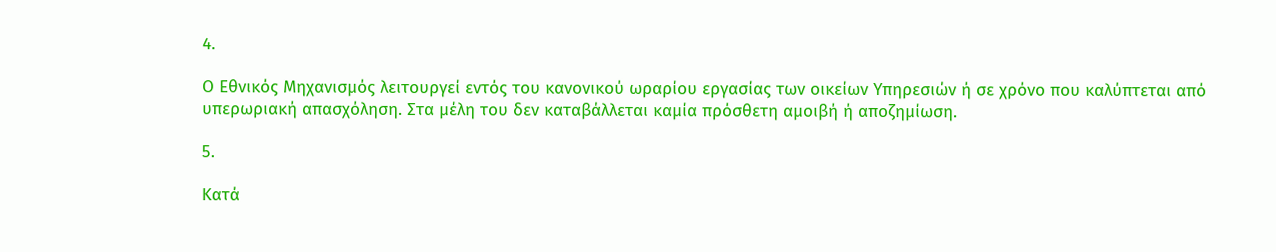4.

Ο Εθνικός Μηχανισμός λειτουργεί εντός του κανονικού ωραρίου εργασίας των οικείων Υπηρεσιών ή σε χρόνο που καλύπτεται από υπερωριακή απασχόληση. Στα μέλη του δεν καταβάλλεται καμία πρόσθετη αμοιβή ή αποζημίωση.

5.

Κατά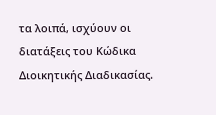τα λοιπά, ισχύουν οι διατάξεις του Κώδικα Διοικητικής Διαδικασίας.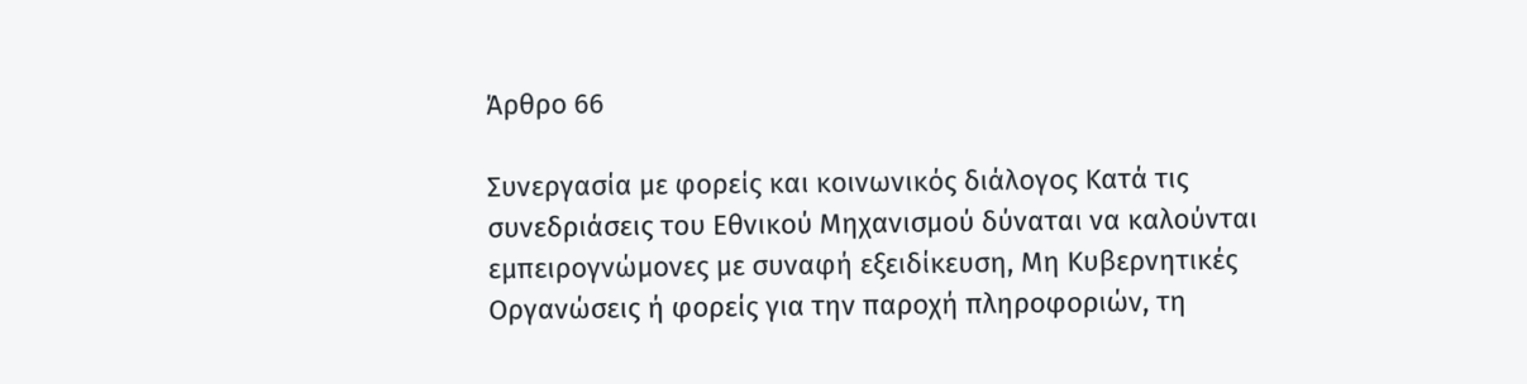Άρθρο 66

Συνεργασία με φορείς και κοινωνικός διάλογος Κατά τις συνεδριάσεις του Εθνικού Μηχανισμού δύναται να καλούνται εμπειρογνώμονες με συναφή εξειδίκευση, Μη Κυβερνητικές Οργανώσεις ή φορείς για την παροχή πληροφοριών, τη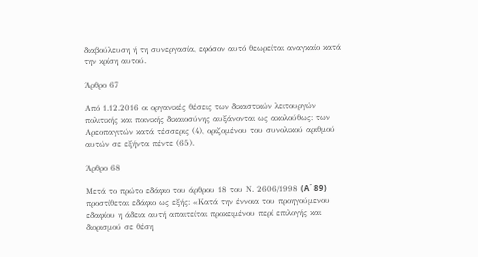διαβούλευση ή τη συνεργασία, εφόσον αυτό θεωρείται αναγκαίο κατά την κρίση αυτού.

Άρθρο 67

Από 1.12.2016 οι οργανικές θέσεις των δικαστικών λειτουργών πολιτικής και ποινικής δικαιοσύνης αυξάνονται ως ακολούθως: των Αρεοπαγιτών κατά τέσσερις (4), οριζομένου του συνολικού αριθμού αυτών σε εξήντα πέντε (65).

Άρθρο 68

Μετά το πρώτο εδάφιο του άρθρου 18 του Ν. 2606/1998 (A΄ 89) προστίθεται εδάφιο ως εξής: «Κατά την έννοια του προηγούμενου εδαφίου η άδεια αυτή απαιτείται προκειμένου περί επιλογής και διορισμού σε θέση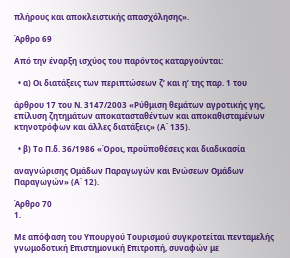πλήρους και αποκλειστικής απασχόλησης».

Άρθρο 69

Από την έναρξη ισχύος του παρόντος καταργούνται:

  • α) Οι διατάξεις των περιπτώσεων ζ’ και η’ της παρ. 1 του

άρθρου 17 του Ν. 3147/2003 «Ρύθμιση θεμάτων αγροτικής γης, επίλυση ζητημάτων αποκατασταθέντων και αποκαθισταμένων κτηνοτρόφων και άλλες διατάξεις» (Α΄ 135).

  • β) Το Π.δ. 36/1986 «Όροι, προϋποθέσεις και διαδικασία

αναγνώρισης Ομάδων Παραγωγών και Ενώσεων Ομάδων Παραγωγών» (Α΄ 12).

Άρθρο 70
1.

Με απόφαση του Υπουργού Τουρισμού συγκροτείται πενταμελής γνωμοδοτική Επιστημονική Επιτροπή, συναφών με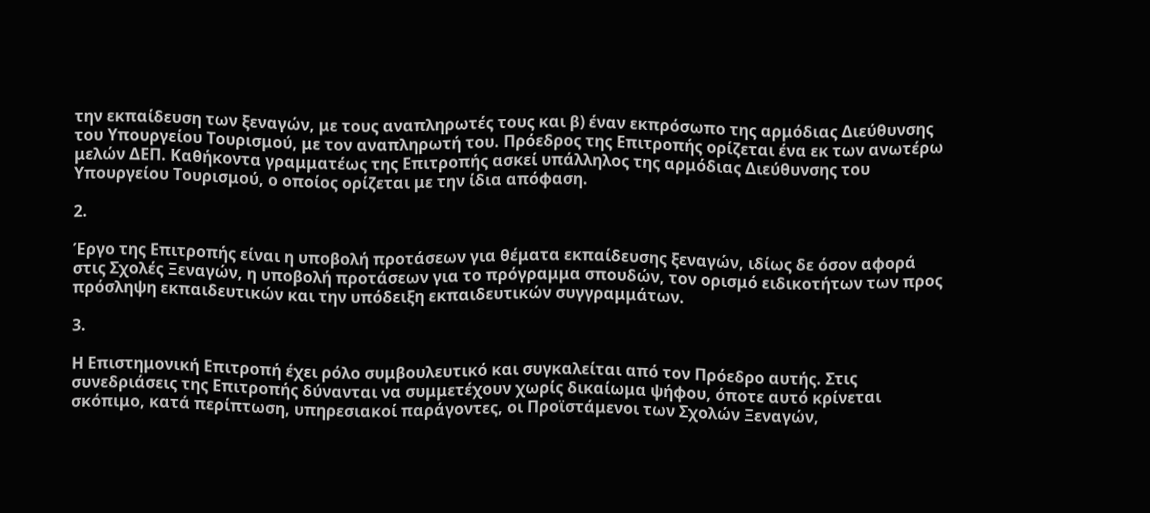την εκπαίδευση των ξεναγών, με τους αναπληρωτές τους και β) έναν εκπρόσωπο της αρμόδιας Διεύθυνσης του Υπουργείου Τουρισμού, με τον αναπληρωτή του. Πρόεδρος της Επιτροπής ορίζεται ένα εκ των ανωτέρω μελών ΔΕΠ. Καθήκοντα γραμματέως της Επιτροπής ασκεί υπάλληλος της αρμόδιας Διεύθυνσης του Υπουργείου Τουρισμού, ο οποίος ορίζεται με την ίδια απόφαση.

2.

Έργο της Επιτροπής είναι η υποβολή προτάσεων για θέματα εκπαίδευσης ξεναγών, ιδίως δε όσον αφορά στις Σχολές Ξεναγών, η υποβολή προτάσεων για το πρόγραμμα σπουδών, τον ορισμό ειδικοτήτων των προς πρόσληψη εκπαιδευτικών και την υπόδειξη εκπαιδευτικών συγγραμμάτων.

3.

Η Επιστημονική Επιτροπή έχει ρόλο συμβουλευτικό και συγκαλείται από τον Πρόεδρο αυτής. Στις συνεδριάσεις της Επιτροπής δύνανται να συμμετέχουν χωρίς δικαίωμα ψήφου, όποτε αυτό κρίνεται σκόπιμο, κατά περίπτωση, υπηρεσιακοί παράγοντες, οι Προϊστάμενοι των Σχολών Ξεναγών,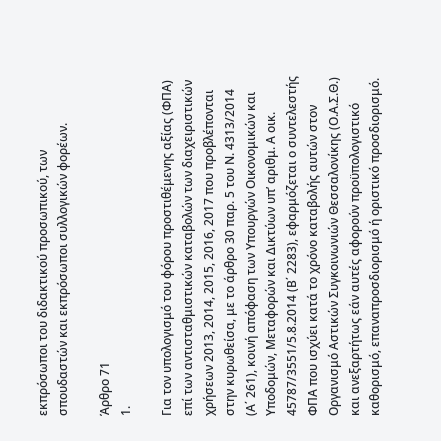εκπρόσωποι του διδακτικού προσωπικού, των σπουδαστών και εκπρόσωποι συλλογικών φορέων.

Άρθρο 71
1.

Για τον υπολογισμό του φόρου προστιθέμενης αξίας (ΦΠΑ) επί των αντισταθμιστικών καταβολών των διαχειριστικών χρήσεων 2013, 2014, 2015, 2016, 2017 που προβλέπονται στην κυρωθείσα, με το άρθρο 30 παρ. 5 του Ν. 4313/2014 (Α΄ 261), κοινή απόφαση των Υπουργών Οικονομικών και Υποδομών, Μεταφορών και Δικτύων υπ’ αριθμ. Α οικ. 45787/3551/5.8.2014 (Β΄ 2283), εφαρμόζεται ο συντελεστής ΦΠΑ που ισχύει κατά το χρόνο καταβολής αυτών στον Οργανισμό Αστικών Συγκοινωνιών Θεσσαλονίκης (Ο.Α.Σ.Θ.) και ανεξαρτήτως εάν αυτές αφορούν προϋπολογιστικό καθορισμό, επαναπροσδιορισμό ή οριστικό προσδιορισμό.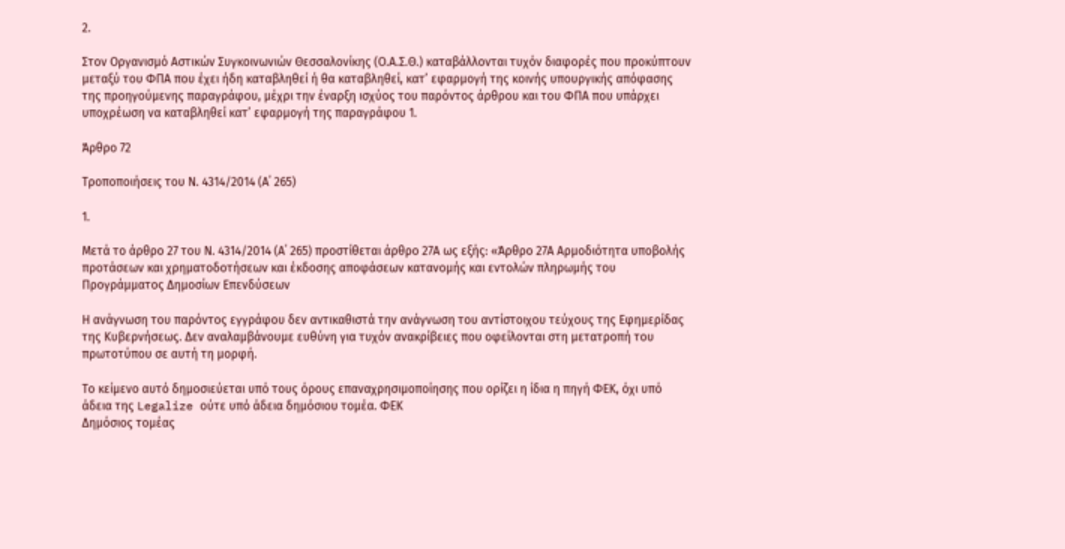2.

Στον Οργανισμό Αστικών Συγκοινωνιών Θεσσαλονίκης (Ο.Α.Σ.Θ.) καταβάλλονται τυχόν διαφορές που προκύπτουν μεταξύ του ΦΠΑ που έχει ήδη καταβληθεί ή θα καταβληθεί, κατ’ εφαρμογή της κοινής υπουργικής απόφασης της προηγούμενης παραγράφου, μέχρι την έναρξη ισχύος του παρόντος άρθρου και του ΦΠΑ που υπάρχει υποχρέωση να καταβληθεί κατ’ εφαρμογή της παραγράφου 1.

Άρθρο 72

Τροποποιήσεις του Ν. 4314/2014 (Α΄ 265)

1.

Μετά το άρθρο 27 του Ν. 4314/2014 (Α΄ 265) προστίθεται άρθρο 27Α ως εξής: «Άρθρο 27Α Αρμοδιότητα υποβολής προτάσεων και χρηματοδοτήσεων και έκδοσης αποφάσεων κατανομής και εντολών πληρωμής του Προγράμματος Δημοσίων Επενδύσεων

Η ανάγνωση του παρόντος εγγράφου δεν αντικαθιστά την ανάγνωση του αντίστοιχου τεύχους της Εφημερίδας της Κυβερνήσεως. Δεν αναλαμβάνουμε ευθύνη για τυχόν ανακρίβειες που οφείλονται στη μετατροπή του πρωτοτύπου σε αυτή τη μορφή.

Το κείμενο αυτό δημοσιεύεται υπό τους όρους επαναχρησιμοποίησης που ορίζει η ίδια η πηγή ΦΕΚ, όχι υπό άδεια της Legalize ούτε υπό άδεια δημόσιου τομέα. ΦΕΚ
Δημόσιος τομέας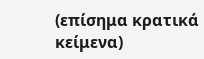(επίσημα κρατικά κείμενα)